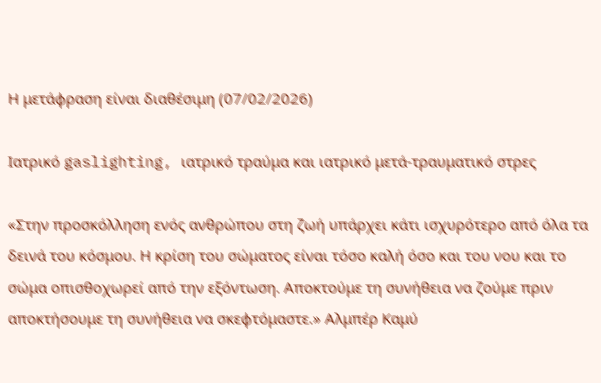Η μετάφραση είναι διαθέσιμη (07/02/2026)

Ιατρικό gaslighting, ιατρικό τραύμα και ιατρικό μετά-τραυματικό στρες

«Στην προσκόλληση ενός ανθρώπου στη ζωή υπάρχει κάτι ισχυρότερο από όλα τα δεινά του κόσμου. Η κρίση του σώματος είναι τόσο καλή όσο και του νου και το σώμα οπισθοχωρεί από την εξόντωση. Αποκτούμε τη συνήθεια να ζούμε πριν αποκτήσουμε τη συνήθεια να σκεφτόμαστε.» Αλμπέρ Καμύ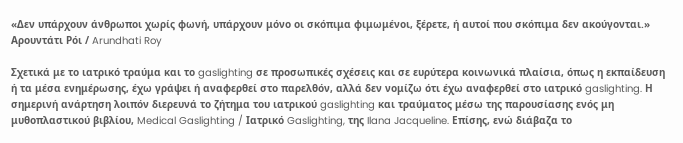«Δεν υπάρχουν άνθρωποι χωρίς φωνή, υπάρχουν μόνο οι σκόπιμα φιμωμένοι, ξέρετε, ή αυτοί που σκόπιμα δεν ακούγονται.» Αρουντάτι Ρόι / Arundhati Roy

Σχετικά με το ιατρικό τραύμα και το gaslighting σε προσωπικές σχέσεις και σε ευρύτερα κοινωνικά πλαίσια, όπως η εκπαίδευση ή τα μέσα ενημέρωσης, έχω γράψει ή αναφερθεί στο παρελθόν, αλλά δεν νομίζω ότι έχω αναφερθεί στο ιατρικό gaslighting. Η σημερινή ανάρτηση λοιπόν διερευνά το ζήτημα του ιατρικού gaslighting και τραύματος μέσω της παρουσίασης ενός μη μυθοπλαστικού βιβλίου, Medical Gaslighting / Ιατρικό Gaslighting, της Ilana Jacqueline. Επίσης, ενώ διάβαζα το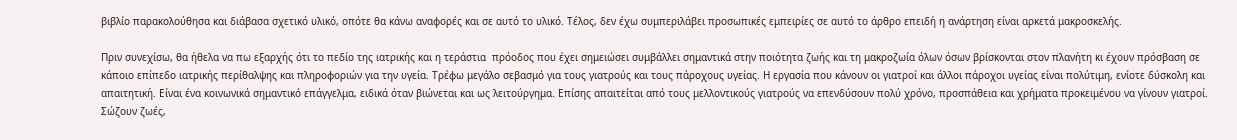βιβλίο παρακολούθησα και διάβασα σχετικό υλικό, οπότε θα κάνω αναφορές και σε αυτό το υλικό. Τέλος, δεν έχω συμπεριλάβει προσωπικές εμπειρίες σε αυτό το άρθρο επειδή η ανάρτηση είναι αρκετά μακροσκελής.

Πριν συνεχίσω, θα ήθελα να πω εξαρχής ότι το πεδίο της ιατρικής και η τεράστια  πρόοδος που έχει σημειώσει συμβάλλει σημαντικά στην ποιότητα ζωής και τη μακροζωία όλων όσων βρίσκονται στον πλανήτη κι έχουν πρόσβαση σε κάποιο επίπεδο ιατρικής περίθαλψης και πληροφοριών για την υγεία. Τρέφω μεγάλο σεβασμό για τους γιατρούς και τους πάροχους υγείας. Η εργασία που κάνουν οι γιατροί και άλλοι πάροχοι υγείας είναι πολύτιμη, ενίοτε δύσκολη και απαιτητική. Είναι ένα κοινωνικά σημαντικό επάγγελμα, ειδικά όταν βιώνεται και ως λειτούργημα. Επίσης απαιτείται από τους μελλοντικούς γιατρούς να επενδύσουν πολύ χρόνο, προσπάθεια και χρήματα προκειμένου να γίνουν γιατροί. Σώζουν ζωές,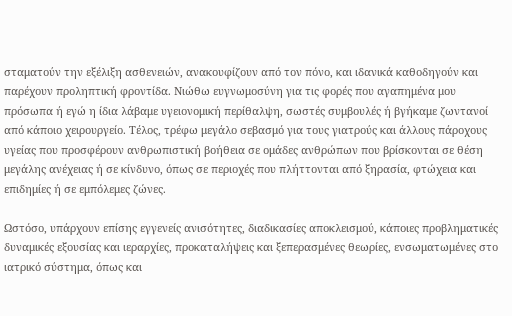σταματούν την εξέλιξη ασθενειών, ανακουφίζουν από τον πόνο, και ιδανικά καθοδηγούν και παρέχουν προληπτική φροντίδα. Νιώθω ευγνωμοσύνη για τις φορές που αγαπημένα μου πρόσωπα ή εγώ η ίδια λάβαμε υγειονομική περίθαλψη, σωστές συμβουλές ή βγήκαμε ζωντανοί από κάποιο χειρουργείο. Τέλος, τρέφω μεγάλο σεβασμό για τους γιατρούς και άλλους πάροχους υγείας που προσφέρουν ανθρωπιστική βοήθεια σε ομάδες ανθρώπων που βρίσκονται σε θέση μεγάλης ανέχειας ή σε κίνδυνο, όπως σε περιοχές που πλήττονται από ξηρασία, φτώχεια και επιδημίες ή σε εμπόλεμες ζώνες.

Ωστόσο, υπάρχουν επίσης εγγενείς ανισότητες, διαδικασίες αποκλεισμού, κάποιες προβληματικές δυναμικές εξουσίας και ιεραρχίες, προκαταλήψεις και ξεπερασμένες θεωρίες, ενσωματωμένες στο ιατρικό σύστημα, όπως και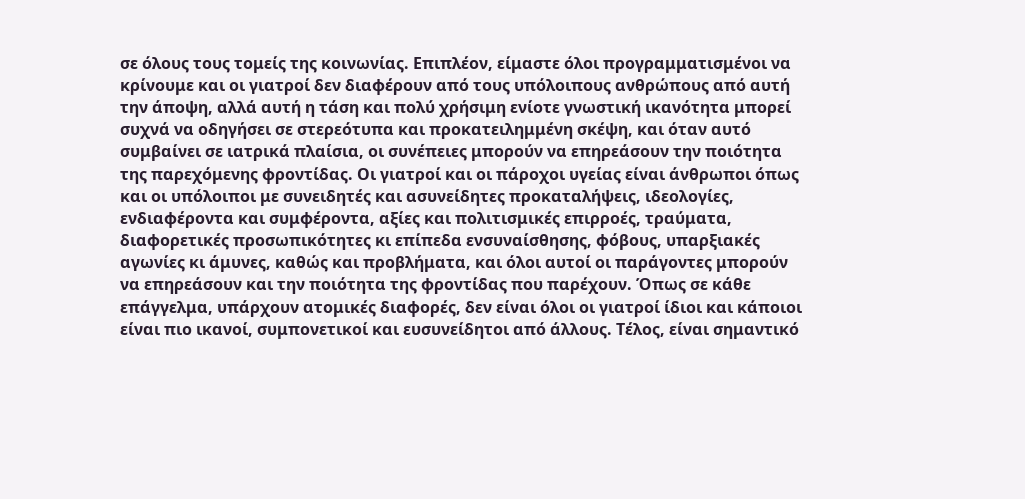σε όλους τους τομείς της κοινωνίας. Επιπλέον, είμαστε όλοι προγραμματισμένοι να κρίνουμε και οι γιατροί δεν διαφέρουν από τους υπόλοιπους ανθρώπους από αυτή την άποψη, αλλά αυτή η τάση και πολύ χρήσιμη ενίοτε γνωστική ικανότητα μπορεί συχνά να οδηγήσει σε στερεότυπα και προκατειλημμένη σκέψη, και όταν αυτό συμβαίνει σε ιατρικά πλαίσια, οι συνέπειες μπορούν να επηρεάσουν την ποιότητα της παρεχόμενης φροντίδας. Οι γιατροί και οι πάροχοι υγείας είναι άνθρωποι όπως και οι υπόλοιποι με συνειδητές και ασυνείδητες προκαταλήψεις, ιδεολογίες, ενδιαφέροντα και συμφέροντα, αξίες και πολιτισμικές επιρροές, τραύματα, διαφορετικές προσωπικότητες κι επίπεδα ενσυναίσθησης, φόβους, υπαρξιακές αγωνίες κι άμυνες, καθώς και προβλήματα, και όλοι αυτοί οι παράγοντες μπορούν να επηρεάσουν και την ποιότητα της φροντίδας που παρέχουν. Όπως σε κάθε επάγγελμα, υπάρχουν ατομικές διαφορές, δεν είναι όλοι οι γιατροί ίδιοι και κάποιοι είναι πιο ικανοί, συμπονετικοί και ευσυνείδητοι από άλλους. Τέλος, είναι σημαντικό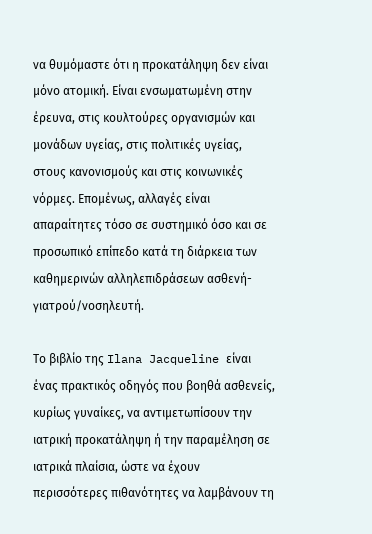να θυμόμαστε ότι η προκατάληψη δεν είναι μόνο ατομική. Είναι ενσωματωμένη στην έρευνα, στις κουλτούρες οργανισμών και μονάδων υγείας, στις πολιτικές υγείας, στους κανονισμούς και στις κοινωνικές νόρμες. Επομένως, αλλαγές είναι απαραίτητες τόσο σε συστημικό όσο και σε προσωπικό επίπεδο κατά τη διάρκεια των καθημερινών αλληλεπιδράσεων ασθενή-γιατρού/νοσηλευτή.

Το βιβλίο της Ilana Jacqueline είναι ένας πρακτικός οδηγός που βοηθά ασθενείς, κυρίως γυναίκες, να αντιμετωπίσουν την ιατρική προκατάληψη ή την παραμέληση σε ιατρικά πλαίσια, ώστε να έχουν περισσότερες πιθανότητες να λαμβάνουν τη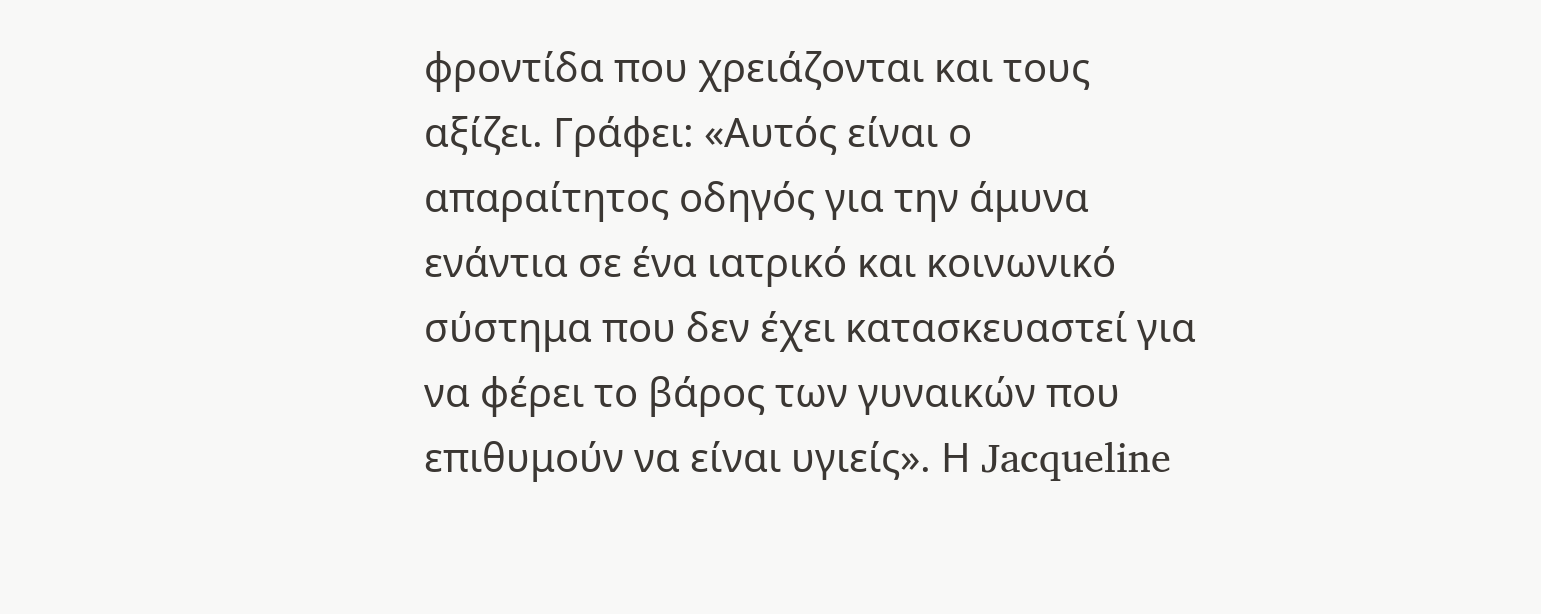φροντίδα που χρειάζονται και τους αξίζει. Γράφει: «Αυτός είναι ο απαραίτητος οδηγός για την άμυνα ενάντια σε ένα ιατρικό και κοινωνικό σύστημα που δεν έχει κατασκευαστεί για να φέρει το βάρος των γυναικών που επιθυμούν να είναι υγιείς». Η Jacqueline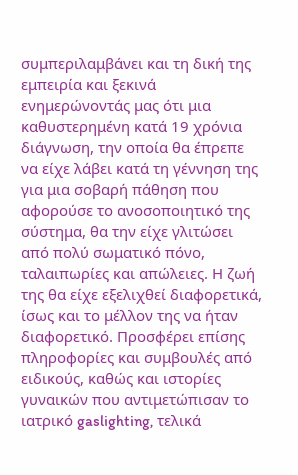συμπεριλαμβάνει και τη δική της εμπειρία και ξεκινά ενημερώνοντάς μας ότι μια καθυστερημένη κατά 19 χρόνια διάγνωση, την οποία θα έπρεπε να είχε λάβει κατά τη γέννηση της για μια σοβαρή πάθηση που αφορούσε το ανοσοποιητικό της σύστημα, θα την είχε γλιτώσει από πολύ σωματικό πόνο, ταλαιπωρίες και απώλειες. Η ζωή της θα είχε εξελιχθεί διαφορετικά, ίσως και το μέλλον της να ήταν διαφορετικό. Προσφέρει επίσης πληροφορίες και συμβουλές από ειδικούς, καθώς και ιστορίες γυναικών που αντιμετώπισαν το ιατρικό gaslighting, τελικά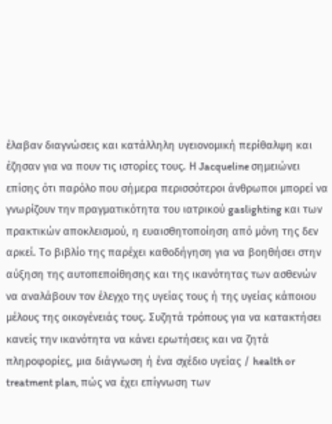έλαβαν διαγνώσεις και κατάλληλη υγειονομική περίθαλψη και έζησαν για να πουν τις ιστορίες τους. Η Jacqueline σημειώνει επίσης ότι παρόλο που σήμερα περισσότεροι άνθρωποι μπορεί να γνωρίζουν την πραγματικότητα του ιατρικού gaslighting και των πρακτικών αποκλεισμού, η ευαισθητοποίηση από μόνη της δεν αρκεί. Το βιβλίο της παρέχει καθοδήγηση για να βοηθήσει στην αύξηση της αυτοπεποίθησης και της ικανότητας των ασθενών να αναλάβουν τον έλεγχο της υγείας τους ή της υγείας κάποιου μέλους της οικογένειάς τους. Συζητά τρόπους για να κατακτήσει κανείς την ικανότητα να κάνει ερωτήσεις και να ζητά πληροφορίες, μια διάγνωση ή ένα σχέδιο υγείας / health or treatment plan, πώς να έχει επίγνωση των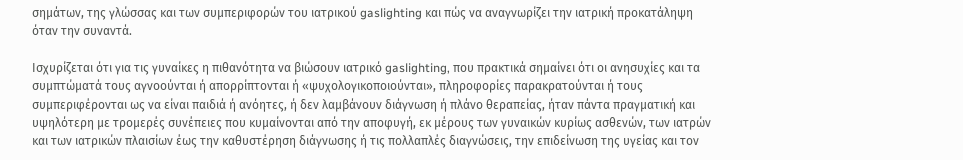σημάτων, της γλώσσας και των συμπεριφορών του ιατρικού gaslighting και πώς να αναγνωρίζει την ιατρική προκατάληψη όταν την συναντά.

Iσχυρίζεται ότι για τις γυναίκες η πιθανότητα να βιώσουν ιατρικό gaslighting, που πρακτικά σημαίνει ότι οι ανησυχίες και τα συμπτώματά τους αγνοούνται ή απορρίπτονται ή «ψυχολογικοποιούνται», πληροφορίες παρακρατούνται ή τους συμπεριφέρονται ως να είναι παιδιά ή ανόητες, ή δεν λαμβάνουν διάγνωση ή πλάνο θεραπείας, ήταν πάντα πραγματική και υψηλότερη με τρομερές συνέπειες που κυμαίνονται από την αποφυγή, εκ μέρους των γυναικών κυρίως ασθενών, των ιατρών και των ιατρικών πλαισίων έως την καθυστέρηση διάγνωσης ή τις πολλαπλές διαγνώσεις, την επιδείνωση της υγείας και τον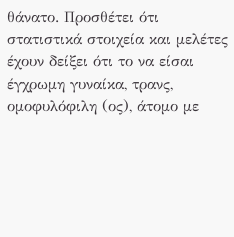θάνατο. Προσθέτει ότι στατιστικά στοιχεία και μελέτες έχουν δείξει ότι το να είσαι έγχρωμη γυναίκα, τρανς, ομοφυλόφιλη (ος), άτομο με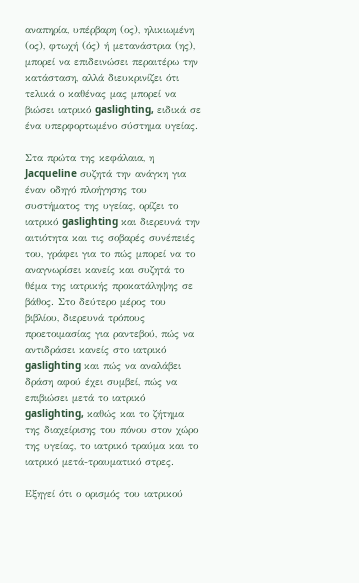αναπηρία, υπέρβαρη (ος), ηλικιωμένη (ος), φτωχή (ός) ή μετανάστρια (ης), μπορεί να επιδεινώσει περαιτέρω την κατάσταση, αλλά διευκρινίζει ότι τελικά ο καθένας μας μπορεί να βιώσει ιατρικό gaslighting, ειδικά σε ένα υπερφορτωμένο σύστημα υγείας.

Στα πρώτα της κεφάλαια, η Jacqueline συζητά την ανάγκη για έναν οδηγό πλοήγησης του  συστήματος της υγείας, ορίζει το ιατρικό gaslighting και διερευνά την αιτιότητα και τις σοβαρές συνέπειές του, γράφει για το πώς μπορεί να το αναγνωρίσει κανείς και συζητά το θέμα της ιατρικής προκατάληψης σε βάθος. Στο δεύτερο μέρος του βιβλίου, διερευνά τρόπους προετοιμασίας για ραντεβού, πώς να αντιδράσει κανείς στο ιατρικό gaslighting και πώς να αναλάβει δράση αφού έχει συμβεί, πώς να επιβιώσει μετά το ιατρικό gaslighting, καθώς και το ζήτημα της διαχείρισης του πόνου στον χώρο της υγείας, το ιατρικό τραύμα και το ιατρικό μετά-τραυματικό στρες.

Εξηγεί ότι ο ορισμός του ιατρικού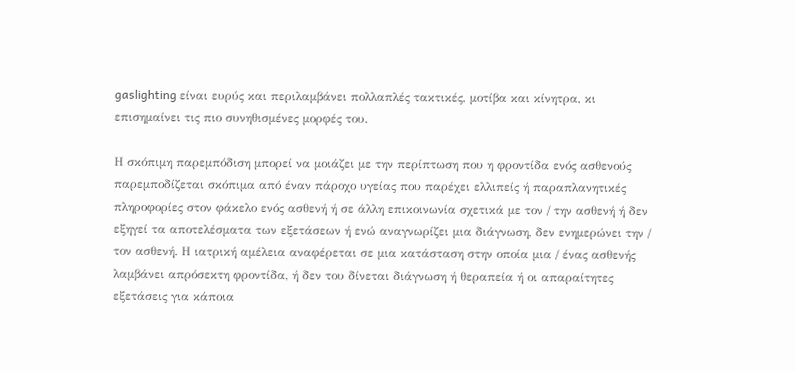gaslighting είναι ευρύς και περιλαμβάνει πολλαπλές τακτικές, μοτίβα και κίνητρα, κι επισημαίνει τις πιο συνηθισμένες μορφές του.

Η σκόπιμη παρεμπόδιση μπορεί να μοιάζει με την περίπτωση που η φροντίδα ενός ασθενούς παρεμποδίζεται σκόπιμα από έναν πάροχο υγείας που παρέχει ελλιπείς ή παραπλανητικές πληροφορίες στον φάκελο ενός ασθενή ή σε άλλη επικοινωνία σχετικά με τον / την ασθενή ή δεν εξηγεί τα αποτελέσματα των εξετάσεων ή ενώ αναγνωρίζει μια διάγνωση, δεν ενημερώνει την / τον ασθενή. Η ιατρική αμέλεια αναφέρεται σε μια κατάσταση στην οποία μια / ένας ασθενής λαμβάνει απρόσεκτη φροντίδα, ή δεν του δίνεται διάγνωση ή θεραπεία ή οι απαραίτητες εξετάσεις για κάποια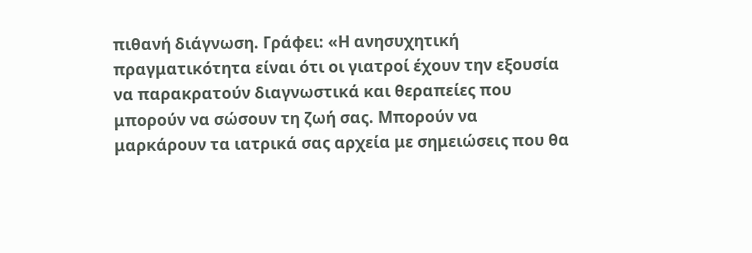πιθανή διάγνωση. Γράφει: «Η ανησυχητική πραγματικότητα είναι ότι οι γιατροί έχουν την εξουσία να παρακρατούν διαγνωστικά και θεραπείες που μπορούν να σώσουν τη ζωή σας. Μπορούν να μαρκάρουν τα ιατρικά σας αρχεία με σημειώσεις που θα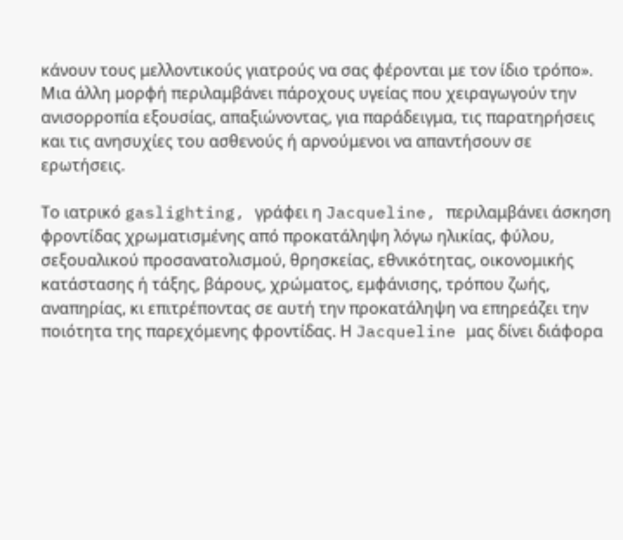κάνουν τους μελλοντικούς γιατρούς να σας φέρονται με τον ίδιο τρόπο». Μια άλλη μορφή περιλαμβάνει πάροχους υγείας που χειραγωγούν την ανισορροπία εξουσίας, απαξιώνοντας, για παράδειγμα, τις παρατηρήσεις και τις ανησυχίες του ασθενούς ή αρνούμενοι να απαντήσουν σε ερωτήσεις.

Το ιατρικό gaslighting, γράφει η Jacqueline, περιλαμβάνει άσκηση φροντίδας χρωματισμένης από προκατάληψη λόγω ηλικίας, φύλου, σεξουαλικού προσανατολισμού, θρησκείας, εθνικότητας, οικονομικής κατάστασης ή τάξης, βάρους, χρώματος, εμφάνισης, τρόπου ζωής, αναπηρίας, κι επιτρέποντας σε αυτή την προκατάληψη να επηρεάζει την ποιότητα της παρεχόμενης φροντίδας. Η Jacqueline μας δίνει διάφορα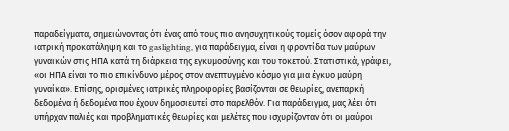παραδείγματα, σημειώνοντας ότι ένας από τους πιο ανησυχητικούς τομείς όσον αφορά την ιατρική προκατάληψη και το gaslighting, για παράδειγμα, είναι η φροντίδα των μαύρων γυναικών στις ΗΠΑ κατά τη διάρκεια της εγκυμοσύνης και του τοκετού. Στατιστικά, γράφει, «οι ΗΠΑ είναι το πιο επικίνδυνο μέρος στον ανεπτυγμένο κόσμο για μια έγκυο μαύρη γυναίκα». Επίσης, ορισμένες ιατρικές πληροφορίες βασίζονται σε θεωρίες, ανεπαρκή δεδομένα ή δεδομένα που έχουν δημοσιευτεί στο παρελθόν. Για παράδειγμα, μας λέει ότι υπήρχαν παλιές και προβληματικές θεωρίες και μελέτες που ισχυρίζονταν ότι οι μαύροι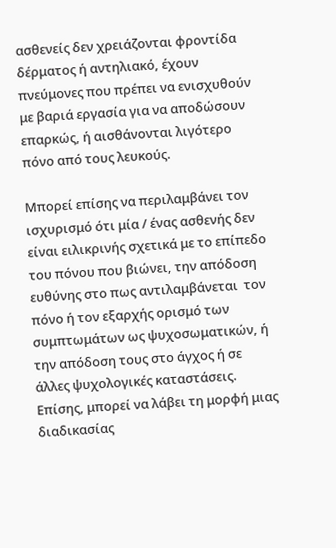ασθενείς δεν χρειάζονται φροντίδα δέρματος ή αντηλιακό, έχουν πνεύμονες που πρέπει να ενισχυθούν με βαριά εργασία για να αποδώσουν επαρκώς, ή αισθάνονται λιγότερο πόνο από τους λευκούς.

Μπορεί επίσης να περιλαμβάνει τον ισχυρισμό ότι μία / ένας ασθενής δεν είναι ειλικρινής σχετικά με το επίπεδο του πόνου που βιώνει, την απόδοση ευθύνης στο πως αντιλαμβάνεται  τον πόνο ή τον εξαρχής ορισμό των συμπτωμάτων ως ψυχοσωματικών, ή την απόδοση τους στο άγχος ή σε άλλες ψυχολογικές καταστάσεις. Επίσης, μπορεί να λάβει τη μορφή μιας διαδικασίας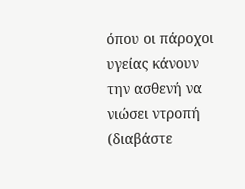όπου οι πάροχοι υγείας κάνουν την ασθενή να νιώσει ντροπή (διαβάστε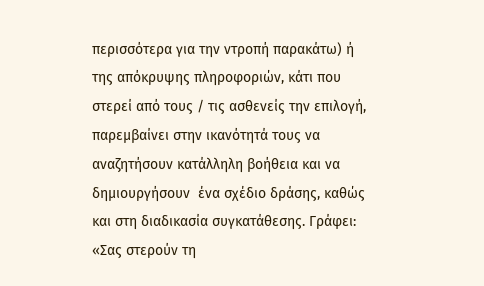περισσότερα για την ντροπή παρακάτω) ή της απόκρυψης πληροφοριών, κάτι που στερεί από τους / τις ασθενείς την επιλογή, παρεμβαίνει στην ικανότητά τους να αναζητήσουν κατάλληλη βοήθεια και να δημιουργήσουν  ένα σχέδιο δράσης, καθώς και στη διαδικασία συγκατάθεσης. Γράφει: «Σας στερούν τη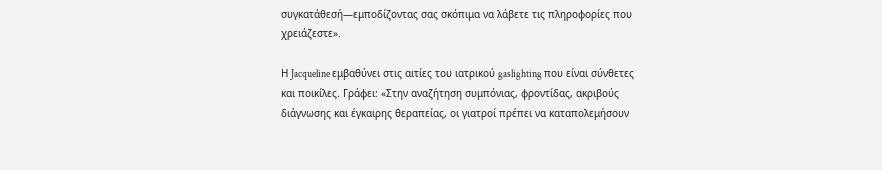συγκατάθεσή—εμποδίζοντας σας σκόπιμα να λάβετε τις πληροφορίες που χρειάζεστε».

Η Jacqueline εμβαθύνει στις αιτίες του ιατρικού gaslighting που είναι σύνθετες και ποικίλες. Γράφει: «Στην αναζήτηση συμπόνιας, φροντίδας, ακριβούς διάγνωσης και έγκαιρης θεραπείας, οι γιατροί πρέπει να καταπολεμήσουν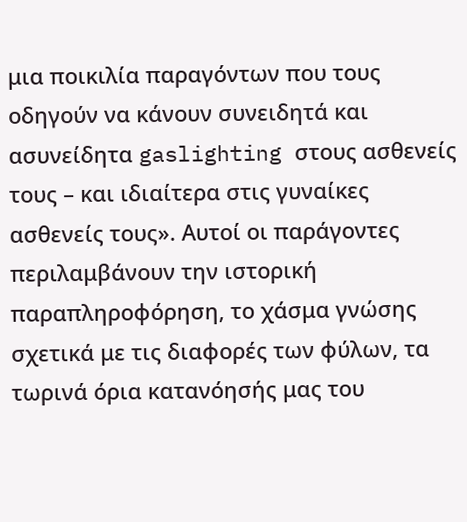μια ποικιλία παραγόντων που τους οδηγούν να κάνουν συνειδητά και ασυνείδητα gaslighting στους ασθενείς τους – και ιδιαίτερα στις γυναίκες ασθενείς τους». Αυτοί οι παράγοντες περιλαμβάνουν την ιστορική παραπληροφόρηση, το χάσμα γνώσης σχετικά με τις διαφορές των φύλων, τα τωρινά όρια κατανόησής μας του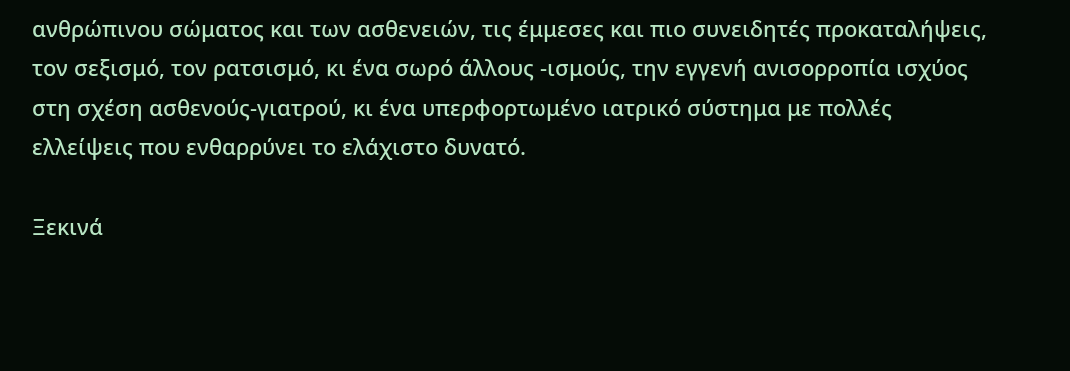ανθρώπινου σώματος και των ασθενειών, τις έμμεσες και πιο συνειδητές προκαταλήψεις, τον σεξισμό, τον ρατσισμό, κι ένα σωρό άλλους -ισμούς, την εγγενή ανισορροπία ισχύος στη σχέση ασθενούς-γιατρού, κι ένα υπερφορτωμένο ιατρικό σύστημα με πολλές ελλείψεις που ενθαρρύνει το ελάχιστο δυνατό.

Ξεκινά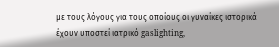με τους λόγους για τους οποίους οι γυναίκες ιστορικά έχουν υποστεί ιατρικό gaslighting,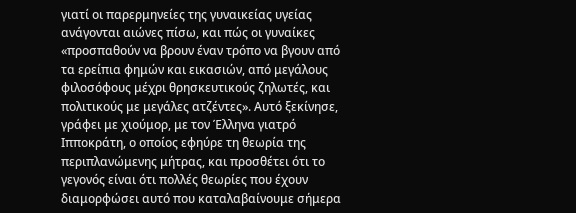γιατί οι παρερμηνείες της γυναικείας υγείας ανάγονται αιώνες πίσω, και πώς οι γυναίκες «προσπαθούν να βρουν έναν τρόπο να βγουν από τα ερείπια φημών και εικασιών, από μεγάλους φιλοσόφους μέχρι θρησκευτικούς ζηλωτές, και πολιτικούς με μεγάλες ατζέντες». Αυτό ξεκίνησε, γράφει με χιούμορ, με τον Έλληνα γιατρό Ιπποκράτη, ο οποίος εφηύρε τη θεωρία της περιπλανώμενης μήτρας, και προσθέτει ότι το γεγονός είναι ότι πολλές θεωρίες που έχουν διαμορφώσει αυτό που καταλαβαίνουμε σήμερα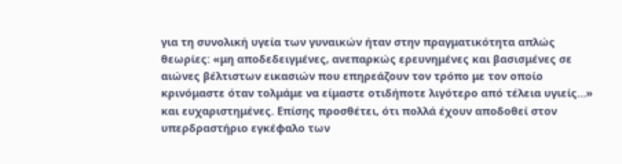για τη συνολική υγεία των γυναικών ήταν στην πραγματικότητα απλώς θεωρίες: «μη αποδεδειγμένες, ανεπαρκώς ερευνημένες και βασισμένες σε αιώνες βέλτιστων εικασιών που επηρεάζουν τον τρόπο με τον οποίο κρινόμαστε όταν τολμάμε να είμαστε οτιδήποτε λιγότερο από τέλεια υγιείς…» και ευχαριστημένες. Επίσης προσθέτει, ότι πολλά έχουν αποδοθεί στον υπερδραστήριο εγκέφαλο των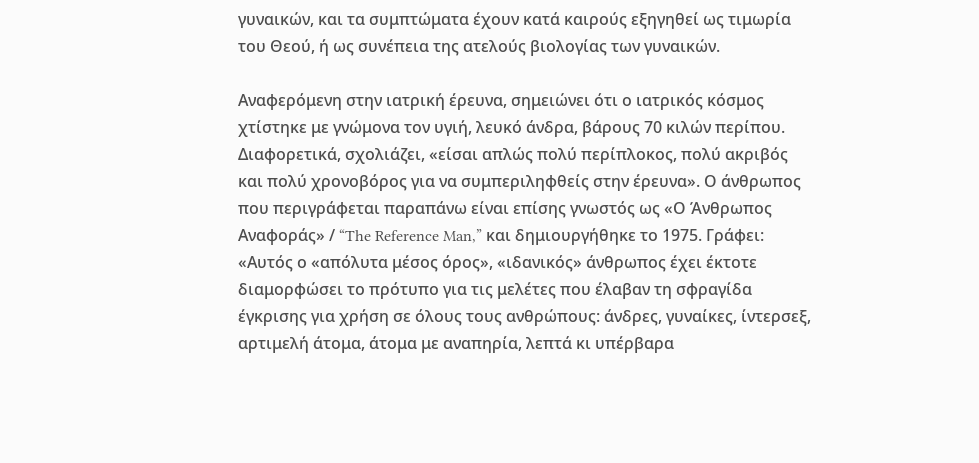γυναικών, και τα συμπτώματα έχουν κατά καιρούς εξηγηθεί ως τιμωρία του Θεού, ή ως συνέπεια της ατελούς βιολογίας των γυναικών.

Αναφερόμενη στην ιατρική έρευνα, σημειώνει ότι ο ιατρικός κόσμος χτίστηκε με γνώμονα τον υγιή, λευκό άνδρα, βάρους 70 κιλών περίπου. Διαφορετικά, σχολιάζει, «είσαι απλώς πολύ περίπλοκος, πολύ ακριβός και πολύ χρονοβόρος για να συμπεριληφθείς στην έρευνα». Ο άνθρωπος που περιγράφεται παραπάνω είναι επίσης γνωστός ως «Ο Άνθρωπος Αναφοράς» / “The Reference Man,” και δημιουργήθηκε το 1975. Γράφει: «Αυτός ο «απόλυτα μέσος όρος», «ιδανικός» άνθρωπος έχει έκτοτε διαμορφώσει το πρότυπο για τις μελέτες που έλαβαν τη σφραγίδα έγκρισης για χρήση σε όλους τους ανθρώπους: άνδρες, γυναίκες, ίντερσεξ, αρτιμελή άτομα, άτομα με αναπηρία, λεπτά κι υπέρβαρα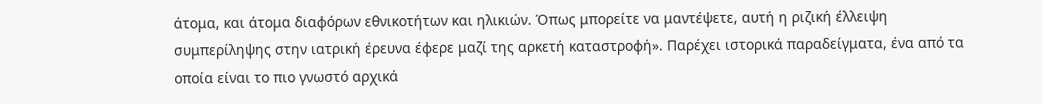άτομα, και άτομα διαφόρων εθνικοτήτων και ηλικιών. Όπως μπορείτε να μαντέψετε, αυτή η ριζική έλλειψη συμπερίληψης στην ιατρική έρευνα έφερε μαζί της αρκετή καταστροφή». Παρέχει ιστορικά παραδείγματα, ένα από τα οποία είναι το πιο γνωστό αρχικά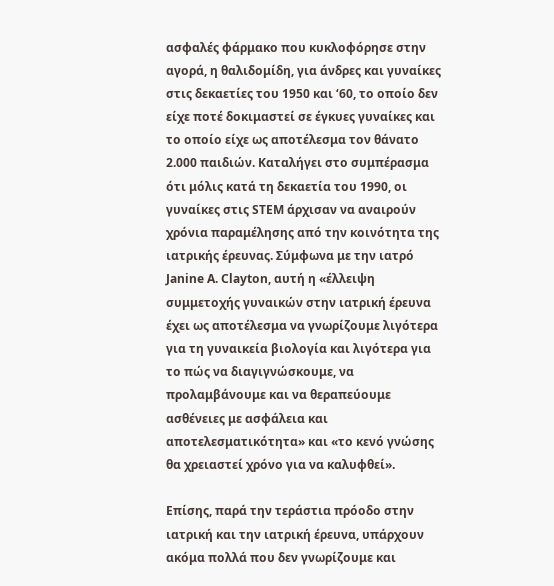ασφαλές φάρμακο που κυκλοφόρησε στην αγορά, η θαλιδομίδη, για άνδρες και γυναίκες στις δεκαετίες του 1950 και ‘60, το οποίο δεν είχε ποτέ δοκιμαστεί σε έγκυες γυναίκες και το οποίο είχε ως αποτέλεσμα τον θάνατο 2.000 παιδιών. Καταλήγει στο συμπέρασμα ότι μόλις κατά τη δεκαετία του 1990, οι γυναίκες στις STEM άρχισαν να αναιρούν χρόνια παραμέλησης από την κοινότητα της ιατρικής έρευνας. Σύμφωνα με την ιατρό Janine A. Clayton, αυτή η «έλλειψη συμμετοχής γυναικών στην ιατρική έρευνα έχει ως αποτέλεσμα να γνωρίζουμε λιγότερα για τη γυναικεία βιολογία και λιγότερα για το πώς να διαγιγνώσκουμε, να προλαμβάνουμε και να θεραπεύουμε ασθένειες με ασφάλεια και αποτελεσματικότητα» και «το κενό γνώσης θα χρειαστεί χρόνο για να καλυφθεί».

Επίσης, παρά την τεράστια πρόοδο στην ιατρική και την ιατρική έρευνα, υπάρχουν ακόμα πολλά που δεν γνωρίζουμε και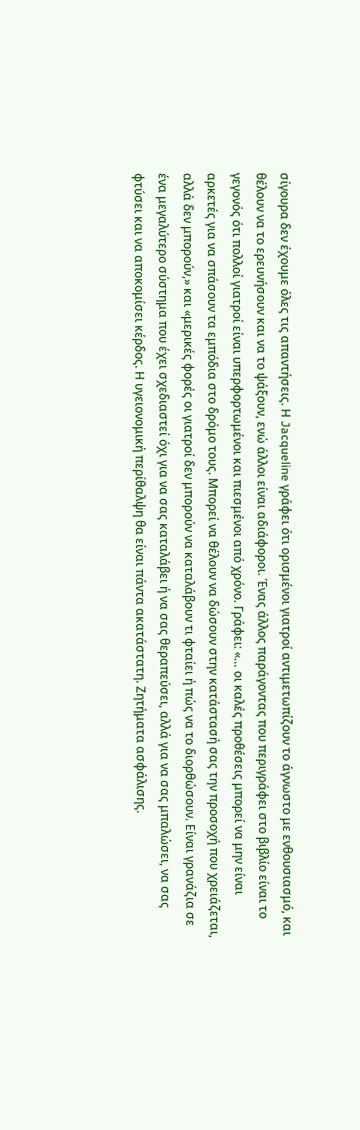σίγουρα δεν έχουμε όλες τις απαντήσεις. Η Jacqueline γράφει ότι ορισμένοι γιατροί αντιμετωπίζουν το άγνωστο με ενθουσιασμό, και θέλουν να το ερευνήσουν και να το ψάξουν, ενώ άλλοι είναι αδιάφοροι. Ένας άλλος παράγοντας που περιγράφει στο βιβλίο είναι το γεγονός ότι πολλοί γιατροί είναι υπερφορτωμένοι και πιεσμένοι από χρόνο. Γράφει: «… οι καλές προθέσεις μπορεί να μην είναι αρκετές για να σπάσουν τα εμπόδια στο δρόμο τους. Μπορεί να θέλουν να δώσουν στην κατάστασή σας την προσοχή που χρειάζεται, αλλά δεν μπορούν,» και «μερικές φορές οι γιατροί δεν μπορούν να καταλάβουν τι φταίει ή πώς να το διορθώσουν. Είναι γρανάζια σε ένα μεγαλύτερο σύστημα που έχει σχεδιαστεί όχι για να σας καταλάβει ή να σας θεραπεύσει, αλλά για να σας μπαλώσει, να σας φτύσει και να αποκομίσει κέρδος. Η υγειονομική περίθαλψη θα είναι πάντα ακατάστατη. Ζητήματα ασφάλισης.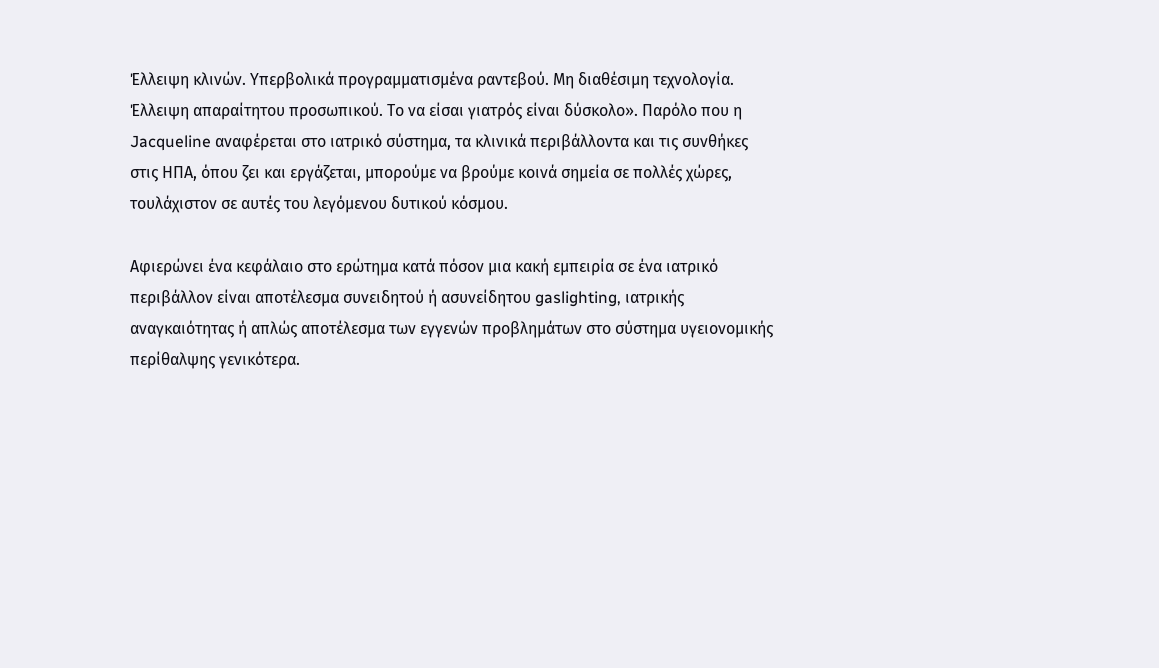Έλλειψη κλινών. Υπερβολικά προγραμματισμένα ραντεβού. Μη διαθέσιμη τεχνολογία. Έλλειψη απαραίτητου προσωπικού. Το να είσαι γιατρός είναι δύσκολο». Παρόλο που η Jacqueline αναφέρεται στο ιατρικό σύστημα, τα κλινικά περιβάλλοντα και τις συνθήκες στις ΗΠΑ, όπου ζει και εργάζεται, μπορούμε να βρούμε κοινά σημεία σε πολλές χώρες, τουλάχιστον σε αυτές του λεγόμενου δυτικού κόσμου.

Αφιερώνει ένα κεφάλαιο στο ερώτημα κατά πόσον μια κακή εμπειρία σε ένα ιατρικό περιβάλλον είναι αποτέλεσμα συνειδητού ή ασυνείδητου gaslighting, ιατρικής αναγκαιότητας ή απλώς αποτέλεσμα των εγγενών προβλημάτων στο σύστημα υγειονομικής περίθαλψης γενικότερα.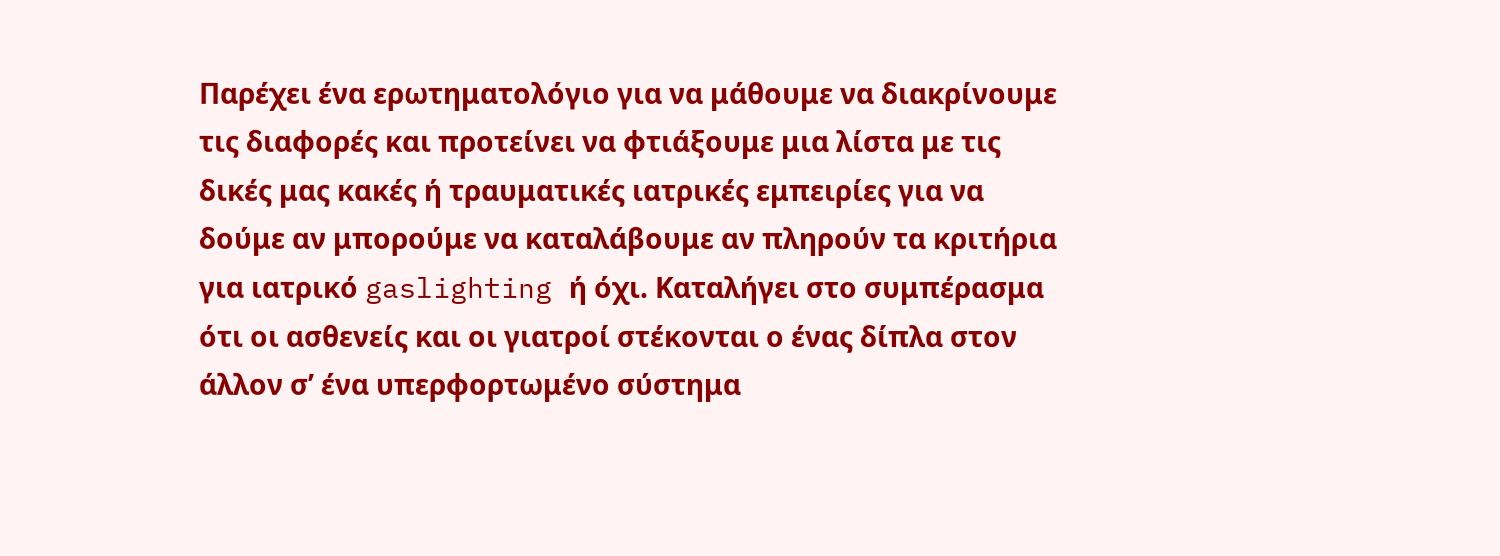Παρέχει ένα ερωτηματολόγιο για να μάθουμε να διακρίνουμε τις διαφορές και προτείνει να φτιάξουμε μια λίστα με τις δικές μας κακές ή τραυματικές ιατρικές εμπειρίες για να δούμε αν μπορούμε να καταλάβουμε αν πληρούν τα κριτήρια για ιατρικό gaslighting ή όχι. Καταλήγει στο συμπέρασμα ότι οι ασθενείς και οι γιατροί στέκονται ο ένας δίπλα στον άλλον σ’ ένα υπερφορτωμένο σύστημα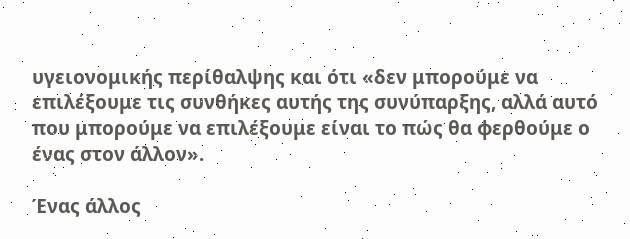υγειονομικής περίθαλψης και ότι «δεν μπορούμε να επιλέξουμε τις συνθήκες αυτής της συνύπαρξης, αλλά αυτό που μπορούμε να επιλέξουμε είναι το πώς θα φερθούμε ο ένας στον άλλον».

Ένας άλλος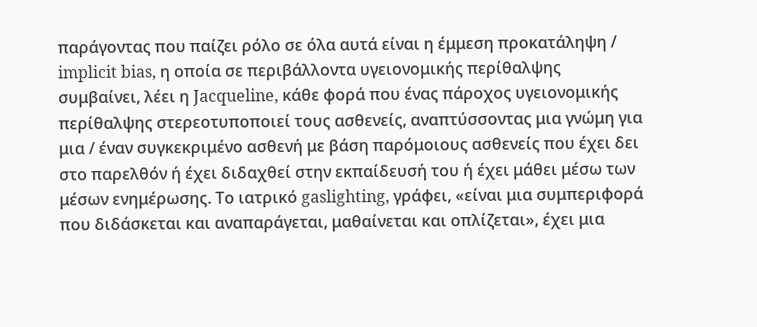παράγοντας που παίζει ρόλο σε όλα αυτά είναι η έμμεση προκατάληψη / implicit bias, η οποία σε περιβάλλοντα υγειονομικής περίθαλψης συμβαίνει, λέει η Jacqueline, κάθε φορά που ένας πάροχος υγειονομικής περίθαλψης στερεοτυποποιεί τους ασθενείς, αναπτύσσοντας μια γνώμη για μια / έναν συγκεκριμένο ασθενή με βάση παρόμοιους ασθενείς που έχει δει στο παρελθόν ή έχει διδαχθεί στην εκπαίδευσή του ή έχει μάθει μέσω των μέσων ενημέρωσης. Το ιατρικό gaslighting, γράφει, «είναι μια συμπεριφορά που διδάσκεται και αναπαράγεται, μαθαίνεται και οπλίζεται», έχει μια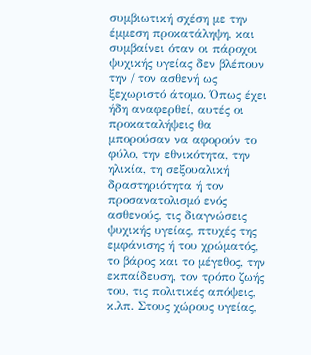συμβιωτική σχέση με την έμμεση προκατάληψη, και συμβαίνει όταν οι πάροχοι ψυχικής υγείας δεν βλέπουν την / τον ασθενή ως ξεχωριστό άτομο. Όπως έχει ήδη αναφερθεί, αυτές οι προκαταλήψεις θα μπορούσαν να αφορούν το φύλο, την εθνικότητα, την ηλικία, τη σεξουαλική δραστηριότητα ή τον προσανατολισμό ενός ασθενούς, τις διαγνώσεις ψυχικής υγείας, πτυχές της εμφάνισης ή του χρώματός, το βάρος και το μέγεθος, την εκπαίδευση, τον τρόπο ζωής του, τις πολιτικές απόψεις, κ.λπ. Στους χώρους υγείας,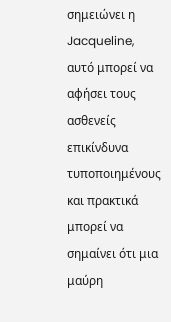σημειώνει η Jacqueline, αυτό μπορεί να αφήσει τους ασθενείς επικίνδυνα τυποποιημένους και πρακτικά μπορεί να σημαίνει ότι μια μαύρη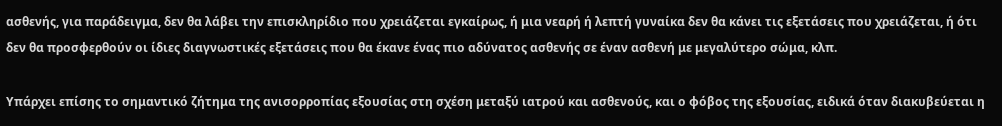ασθενής, για παράδειγμα, δεν θα λάβει την επισκληρίδιο που χρειάζεται εγκαίρως, ή μια νεαρή ή λεπτή γυναίκα δεν θα κάνει τις εξετάσεις που χρειάζεται, ή ότι δεν θα προσφερθούν οι ίδιες διαγνωστικές εξετάσεις που θα έκανε ένας πιο αδύνατος ασθενής σε έναν ασθενή με μεγαλύτερο σώμα, κλπ.

Υπάρχει επίσης το σημαντικό ζήτημα της ανισορροπίας εξουσίας στη σχέση μεταξύ ιατρού και ασθενούς, και ο φόβος της εξουσίας, ειδικά όταν διακυβεύεται η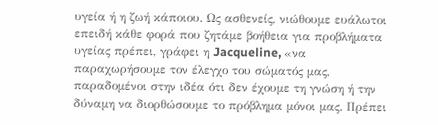υγεία ή η ζωή κάποιου. Ως ασθενείς, νιώθουμε ευάλωτοι επειδή κάθε φορά που ζητάμε βοήθεια για προβλήματα υγείας πρέπει, γράφει η Jacqueline, «να παραχωρήσουμε τον έλεγχο του σώματός μας, παραδομένοι στην ιδέα ότι δεν έχουμε τη γνώση ή την δύναμη να διορθώσουμε το πρόβλημα μόνοι μας. Πρέπει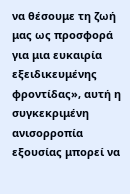να θέσουμε τη ζωή μας ως προσφορά για μια ευκαιρία εξειδικευμένης φροντίδας», αυτή η συγκεκριμένη ανισορροπία εξουσίας μπορεί να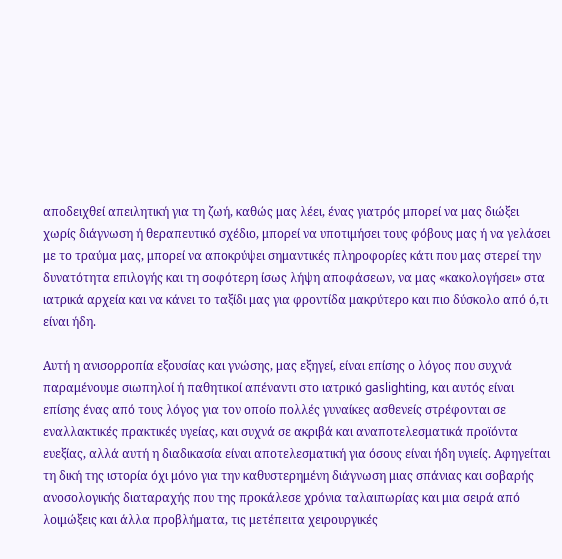αποδειχθεί απειλητική για τη ζωή, καθώς μας λέει, ένας γιατρός μπορεί να μας διώξει χωρίς διάγνωση ή θεραπευτικό σχέδιο, μπορεί να υποτιμήσει τους φόβους μας ή να γελάσει με το τραύμα μας, μπορεί να αποκρύψει σημαντικές πληροφορίες κάτι που μας στερεί την δυνατότητα επιλογής και τη σοφότερη ίσως λήψη αποφάσεων, να μας «κακολογήσει» στα ιατρικά αρχεία και να κάνει το ταξίδι μας για φροντίδα μακρύτερο και πιο δύσκολο από ό,τι είναι ήδη.

Αυτή η ανισορροπία εξουσίας και γνώσης, μας εξηγεί, είναι επίσης ο λόγος που συχνά παραμένουμε σιωπηλοί ή παθητικοί απέναντι στο ιατρικό gaslighting, και αυτός είναι επίσης ένας από τους λόγος για τον οποίο πολλές γυναίκες ασθενείς στρέφονται σε εναλλακτικές πρακτικές υγείας, και συχνά σε ακριβά και αναποτελεσματικά προϊόντα ευεξίας, αλλά αυτή η διαδικασία είναι αποτελεσματική για όσους είναι ήδη υγιείς. Αφηγείται τη δική της ιστορία όχι μόνο για την καθυστερημένη διάγνωση μιας σπάνιας και σοβαρής ανοσολογικής διαταραχής που της προκάλεσε χρόνια ταλαιπωρίας και μια σειρά από λοιμώξεις και άλλα προβλήματα, τις μετέπειτα χειρουργικές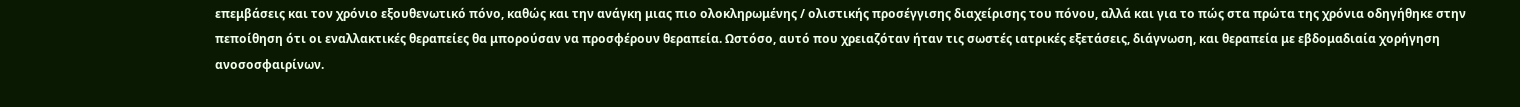επεμβάσεις και τον χρόνιο εξουθενωτικό πόνο, καθώς και την ανάγκη μιας πιο ολοκληρωμένης / ολιστικής προσέγγισης διαχείρισης του πόνου, αλλά και για το πώς στα πρώτα της χρόνια οδηγήθηκε στην πεποίθηση ότι οι εναλλακτικές θεραπείες θα μπορούσαν να προσφέρουν θεραπεία. Ωστόσο, αυτό που χρειαζόταν ήταν τις σωστές ιατρικές εξετάσεις, διάγνωση, και θεραπεία με εβδομαδιαία χορήγηση ανοσοσφαιρίνων.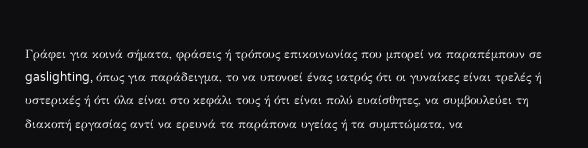Γράφει για κοινά σήματα, φράσεις ή τρόπους επικοινωνίας που μπορεί να παραπέμπουν σε gaslighting, όπως για παράδειγμα, το να υπονοεί ένας ιατρός ότι οι γυναίκες είναι τρελές ή υστερικές ή ότι όλα είναι στο κεφάλι τους ή ότι είναι πολύ ευαίσθητες, να συμβουλεύει τη διακοπή εργασίας αντί να ερευνά τα παράπονα υγείας ή τα συμπτώματα, να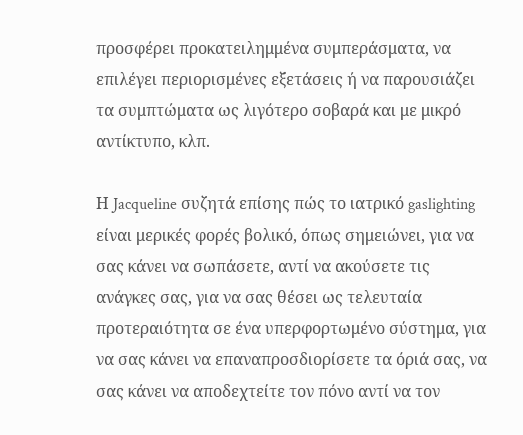προσφέρει προκατειλημμένα συμπεράσματα, να επιλέγει περιορισμένες εξετάσεις ή να παρουσιάζει τα συμπτώματα ως λιγότερο σοβαρά και με μικρό αντίκτυπο, κλπ.

Η Jacqueline συζητά επίσης πώς το ιατρικό gaslighting είναι μερικές φορές βολικό, όπως σημειώνει, για να σας κάνει να σωπάσετε, αντί να ακούσετε τις ανάγκες σας, για να σας θέσει ως τελευταία προτεραιότητα σε ένα υπερφορτωμένο σύστημα, για να σας κάνει να επαναπροσδιορίσετε τα όριά σας, να σας κάνει να αποδεχτείτε τον πόνο αντί να τον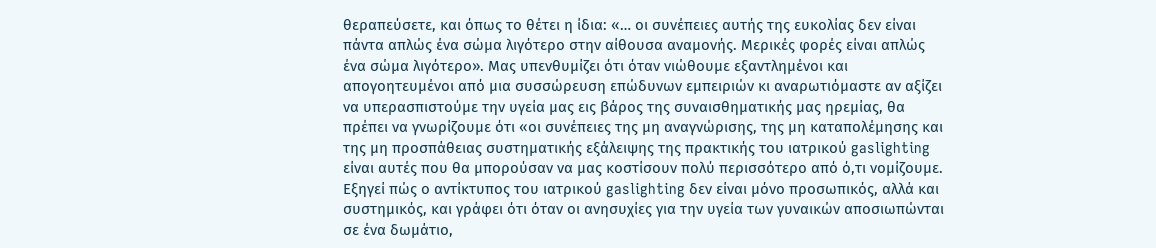θεραπεύσετε, και όπως το θέτει η ίδια: «… οι συνέπειες αυτής της ευκολίας δεν είναι πάντα απλώς ένα σώμα λιγότερο στην αίθουσα αναμονής. Μερικές φορές είναι απλώς ένα σώμα λιγότερο». Μας υπενθυμίζει ότι όταν νιώθουμε εξαντλημένοι και απογοητευμένοι από μια συσσώρευση επώδυνων εμπειριών κι αναρωτιόμαστε αν αξίζει να υπερασπιστούμε την υγεία μας εις βάρος της συναισθηματικής μας ηρεμίας, θα πρέπει να γνωρίζουμε ότι «οι συνέπειες της μη αναγνώρισης, της μη καταπολέμησης και της μη προσπάθειας συστηματικής εξάλειψης της πρακτικής του ιατρικού gaslighting είναι αυτές που θα μπορούσαν να μας κοστίσουν πολύ περισσότερο από ό,τι νομίζουμε. Εξηγεί πώς ο αντίκτυπος του ιατρικού gaslighting δεν είναι μόνο προσωπικός, αλλά και συστημικός, και γράφει ότι όταν οι ανησυχίες για την υγεία των γυναικών αποσιωπώνται σε ένα δωμάτιο,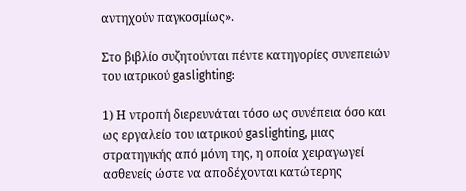αντηχούν παγκοσμίως».

Στο βιβλίο συζητούνται πέντε κατηγορίες συνεπειών του ιατρικού gaslighting:

1) Η ντροπή διερευνάται τόσο ως συνέπεια όσο και ως εργαλείο του ιατρικού gaslighting, μιας στρατηγικής από μόνη της, η οποία χειραγωγεί ασθενείς ώστε να αποδέχονται κατώτερης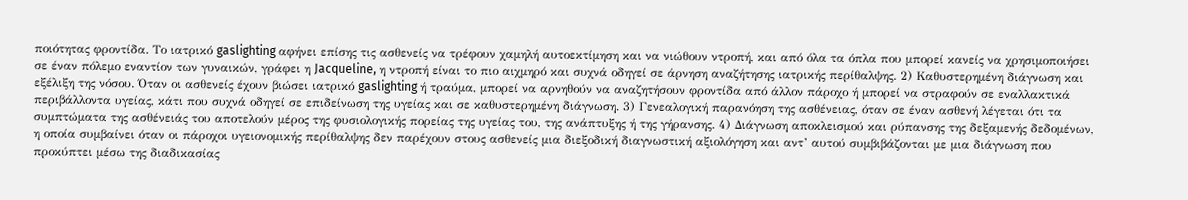ποιότητας φροντίδα. Το ιατρικό gaslighting αφήνει επίσης τις ασθενείς να τρέφουν χαμηλή αυτοεκτίμηση και να νιώθουν ντροπή, και από όλα τα όπλα που μπορεί κανείς να χρησιμοποιήσει σε έναν πόλεμο εναντίον των γυναικών, γράφει η Jacqueline, η ντροπή είναι το πιο αιχμηρό και συχνά οδηγεί σε άρνηση αναζήτησης ιατρικής περίθαλψης. 2) Καθυστερημένη διάγνωση και εξέλιξη της νόσου. Όταν οι ασθενείς έχουν βιώσει ιατρικό gaslighting ή τραύμα, μπορεί να αρνηθούν να αναζητήσουν φροντίδα από άλλον πάροχο ή μπορεί να στραφούν σε εναλλακτικά περιβάλλοντα υγείας, κάτι που συχνά οδηγεί σε επιδείνωση της υγείας και σε καθυστερημένη διάγνωση. 3) Γενεαλογική παρανόηση της ασθένειας, όταν σε έναν ασθενή λέγεται ότι τα συμπτώματα της ασθένειάς του αποτελούν μέρος της φυσιολογικής πορείας της υγείας του, της ανάπτυξης ή της γήρανσης. 4) Διάγνωση αποκλεισμού και ρύπανσης της δεξαμενής δεδομένων, η οποία συμβαίνει όταν οι πάροχοι υγειονομικής περίθαλψης δεν παρέχουν στους ασθενείς μια διεξοδική διαγνωστική αξιολόγηση και αντ’ αυτού συμβιβάζονται με μια διάγνωση που προκύπτει μέσω της διαδικασίας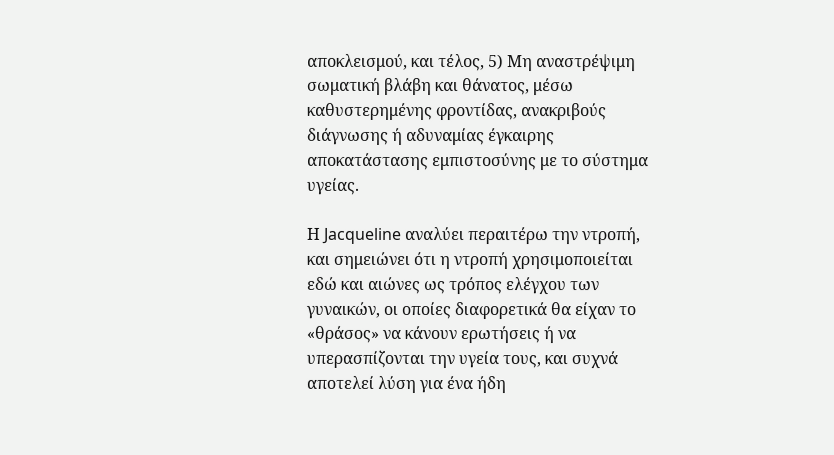αποκλεισμού, και τέλος, 5) Μη αναστρέψιμη σωματική βλάβη και θάνατος, μέσω καθυστερημένης φροντίδας, ανακριβούς διάγνωσης ή αδυναμίας έγκαιρης αποκατάστασης εμπιστοσύνης με το σύστημα υγείας.

Η Jacqueline αναλύει περαιτέρω την ντροπή, και σημειώνει ότι η ντροπή χρησιμοποιείται εδώ και αιώνες ως τρόπος ελέγχου των γυναικών, οι οποίες διαφορετικά θα είχαν το «θράσος» να κάνουν ερωτήσεις ή να υπερασπίζονται την υγεία τους, και συχνά αποτελεί λύση για ένα ήδη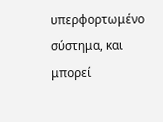υπερφορτωμένο σύστημα, και μπορεί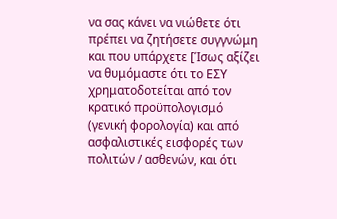να σας κάνει να νιώθετε ότι πρέπει να ζητήσετε συγγνώμη και που υπάρχετε [Ίσως αξίζει να θυμόμαστε ότι το ΕΣΥ χρηματοδοτείται από τον κρατικό προϋπολογισμό (γενική φορολογία) και από ασφαλιστικές εισφορές των πολιτών / ασθενών, και ότι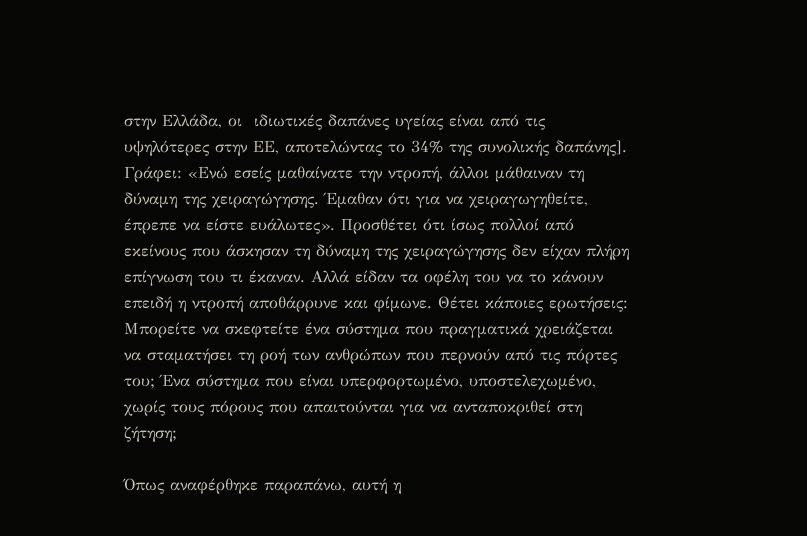στην Ελλάδα, οι  ιδιωτικές δαπάνες υγείας είναι από τις υψηλότερες στην ΕΕ, αποτελώντας το 34% της συνολικής δαπάνης]. Γράφει: «Ενώ εσείς μαθαίνατε την ντροπή, άλλοι μάθαιναν τη δύναμη της χειραγώγησης. Έμαθαν ότι για να χειραγωγηθείτε, έπρεπε να είστε ευάλωτες». Προσθέτει ότι ίσως πολλοί από εκείνους που άσκησαν τη δύναμη της χειραγώγησης δεν είχαν πλήρη επίγνωση του τι έκαναν. Αλλά είδαν τα οφέλη του να το κάνουν επειδή η ντροπή αποθάρρυνε και φίμωνε. Θέτει κάποιες ερωτήσεις: Μπορείτε να σκεφτείτε ένα σύστημα που πραγματικά χρειάζεται να σταματήσει τη ροή των ανθρώπων που περνούν από τις πόρτες του; Ένα σύστημα που είναι υπερφορτωμένο, υποστελεχωμένο, χωρίς τους πόρους που απαιτούνται για να ανταποκριθεί στη ζήτηση;

Όπως αναφέρθηκε παραπάνω, αυτή η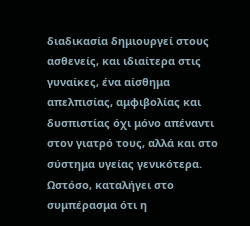διαδικασία δημιουργεί στους ασθενείς, και ιδιαίτερα στις γυναίκες, ένα αίσθημα απελπισίας, αμφιβολίας και δυσπιστίας όχι μόνο απέναντι στον γιατρό τους, αλλά και στο σύστημα υγείας γενικότερα. Ωστόσο, καταλήγει στο συμπέρασμα ότι η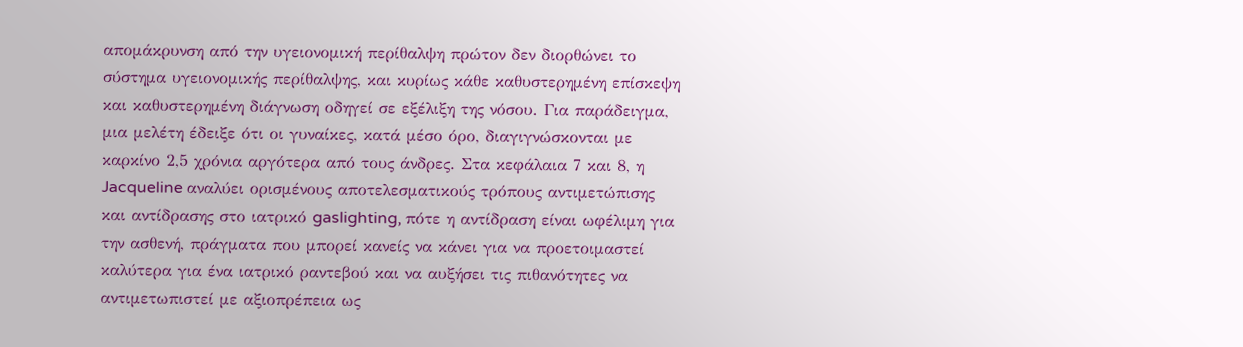απομάκρυνση από την υγειονομική περίθαλψη πρώτον δεν διορθώνει το σύστημα υγειονομικής περίθαλψης, και κυρίως κάθε καθυστερημένη επίσκεψη και καθυστερημένη διάγνωση οδηγεί σε εξέλιξη της νόσου. Για παράδειγμα, μια μελέτη έδειξε ότι οι γυναίκες, κατά μέσο όρο, διαγιγνώσκονται με καρκίνο 2,5 χρόνια αργότερα από τους άνδρες. Στα κεφάλαια 7 και 8, η Jacqueline αναλύει ορισμένους αποτελεσματικούς τρόπους αντιμετώπισης και αντίδρασης στο ιατρικό gaslighting, πότε η αντίδραση είναι ωφέλιμη για την ασθενή, πράγματα που μπορεί κανείς να κάνει για να προετοιμαστεί καλύτερα για ένα ιατρικό ραντεβού και να αυξήσει τις πιθανότητες να αντιμετωπιστεί με αξιοπρέπεια ως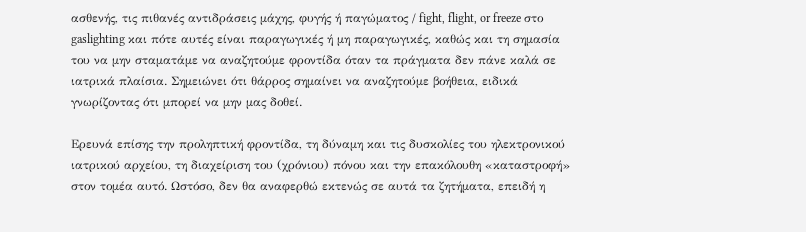ασθενής, τις πιθανές αντιδράσεις μάχης, φυγής ή παγώματος / fight, flight, or freeze στο gaslighting και πότε αυτές είναι παραγωγικές ή μη παραγωγικές, καθώς και τη σημασία του να μην σταματάμε να αναζητούμε φροντίδα όταν τα πράγματα δεν πάνε καλά σε ιατρικά πλαίσια. Σημειώνει ότι θάρρος σημαίνει να αναζητούμε βοήθεια, ειδικά γνωρίζοντας ότι μπορεί να μην μας δοθεί.

Ερευνά επίσης την προληπτική φροντίδα, τη δύναμη και τις δυσκολίες του ηλεκτρονικού ιατρικού αρχείου, τη διαχείριση του (χρόνιου) πόνου και την επακόλουθη «καταστροφή» στον τομέα αυτό. Ωστόσο, δεν θα αναφερθώ εκτενώς σε αυτά τα ζητήματα, επειδή η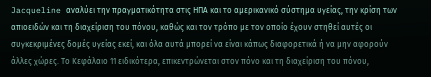Jacqueline αναλύει την πραγματικότητα στις ΗΠΑ και το αμερικανικό σύστημα υγείας, την κρίση των απιοειδών και τη διαχείριση του πόνου, καθώς και τον τρόπο με τον οποίο έχουν στηθεί αυτές οι συγκεκριμένες δομές υγείας εκεί, και όλα αυτά μπορεί να είναι κάπως διαφορετικά ή να μην αφορούν άλλες χώρες. Το Κεφάλαιο 11 ειδικότερα, επικεντρώνεται στον πόνο και τη διαχείριση του πόνου,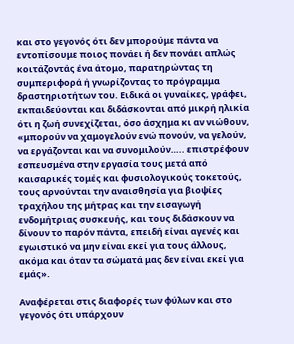και στο γεγονός ότι δεν μπορούμε πάντα να εντοπίσουμε ποιος πονάει ή δεν πονάει απλώς κοιτάζοντάς ένα άτομο, παρατηρώντας τη συμπεριφορά ή γνωρίζοντας το πρόγραμμα δραστηριοτήτων του. Ειδικά οι γυναίκες, γράφει, εκπαιδεύονται και διδάσκονται από μικρή ηλικία ότι η ζωή συνεχίζεται, όσο άσχημα κι αν νιώθουν, «μπορούν να χαμογελούν ενώ πονούν, να γελούν, να εργάζονται και να συνομιλούν….. επιστρέφουν εσπευσμένα στην εργασία τους μετά από καισαρικές τομές και φυσιολογικούς τοκετούς, τους αρνούνται την αναισθησία για βιοψίες τραχήλου της μήτρας και την εισαγωγή ενδομήτριας συσκευής, και τους διδάσκουν να δίνουν το παρόν πάντα, επειδή είναι αγενές και εγωιστικό να μην είναι εκεί για τους άλλους, ακόμα και όταν τα σώματά μας δεν είναι εκεί για εμάς».

Αναφέρεται στις διαφορές των φύλων και στο γεγονός ότι υπάρχουν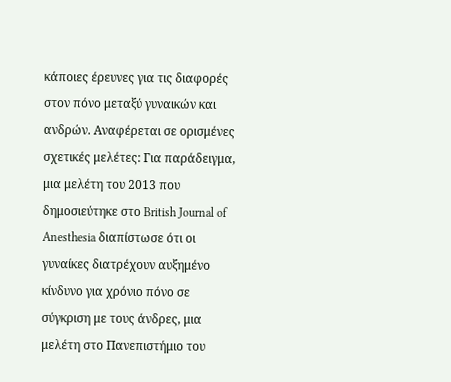κάποιες έρευνες για τις διαφορές στον πόνο μεταξύ γυναικών και ανδρών. Αναφέρεται σε ορισμένες σχετικές μελέτες: Για παράδειγμα, μια μελέτη του 2013 που δημοσιεύτηκε στο British Journal of Anesthesia διαπίστωσε ότι οι γυναίκες διατρέχουν αυξημένο κίνδυνο για χρόνιο πόνο σε σύγκριση με τους άνδρες, μια μελέτη στο Πανεπιστήμιο του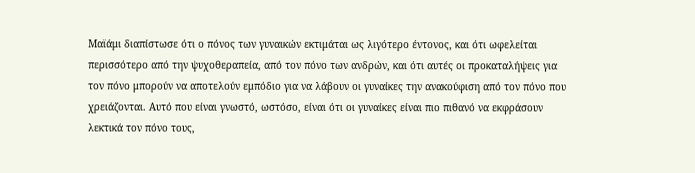Μαϊάμι διαπίστωσε ότι ο πόνος των γυναικών εκτιμάται ως λιγότερο έντονος, και ότι ωφελείται περισσότερο από την ψυχοθεραπεία, από τον πόνο των ανδρών, και ότι αυτές οι προκαταλήψεις για τον πόνο μπορούν να αποτελούν εμπόδιο για να λάβουν οι γυναίκες την ανακούφιση από τον πόνο που χρειάζονται. Αυτό που είναι γνωστό, ωστόσο, είναι ότι οι γυναίκες είναι πιο πιθανό να εκφράσουν λεκτικά τον πόνο τους,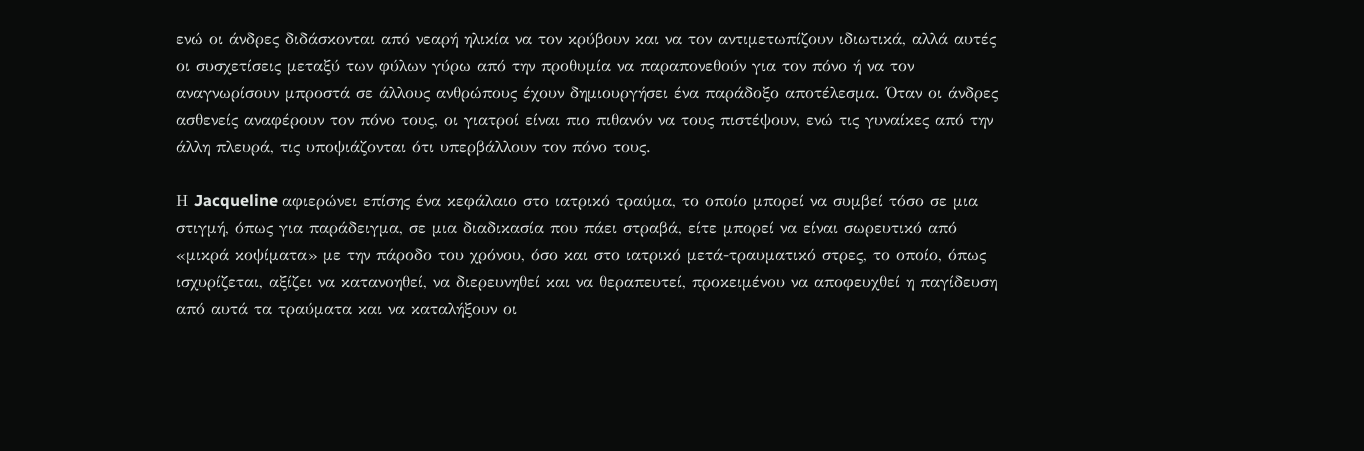ενώ οι άνδρες διδάσκονται από νεαρή ηλικία να τον κρύβουν και να τον αντιμετωπίζουν ιδιωτικά, αλλά αυτές οι συσχετίσεις μεταξύ των φύλων γύρω από την προθυμία να παραπονεθούν για τον πόνο ή να τον αναγνωρίσουν μπροστά σε άλλους ανθρώπους έχουν δημιουργήσει ένα παράδοξο αποτέλεσμα. Όταν οι άνδρες ασθενείς αναφέρουν τον πόνο τους, οι γιατροί είναι πιο πιθανόν να τους πιστέψουν, ενώ τις γυναίκες από την άλλη πλευρά, τις υποψιάζονται ότι υπερβάλλουν τον πόνο τους.

Η Jacqueline αφιερώνει επίσης ένα κεφάλαιο στο ιατρικό τραύμα, το οποίο μπορεί να συμβεί τόσο σε μια στιγμή, όπως για παράδειγμα, σε μια διαδικασία που πάει στραβά, είτε μπορεί να είναι σωρευτικό από «μικρά κοψίματα» με την πάροδο του χρόνου, όσο και στο ιατρικό μετά-τραυματικό στρες, το οποίο, όπως ισχυρίζεται, αξίζει να κατανοηθεί, να διερευνηθεί και να θεραπευτεί, προκειμένου να αποφευχθεί η παγίδευση από αυτά τα τραύματα και να καταλήξουν οι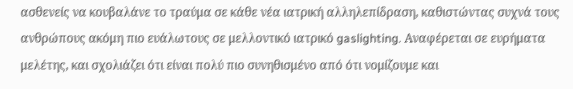ασθενείς να κουβαλάνε το τραύμα σε κάθε νέα ιατρική αλληλεπίδραση, καθιστώντας συχνά τους ανθρώπους ακόμη πιο ευάλωτους σε μελλοντικό ιατρικό gaslighting. Αναφέρεται σε ευρήματα μελέτης, και σχολιάζει ότι είναι πολύ πιο συνηθισμένο από ότι νομίζουμε και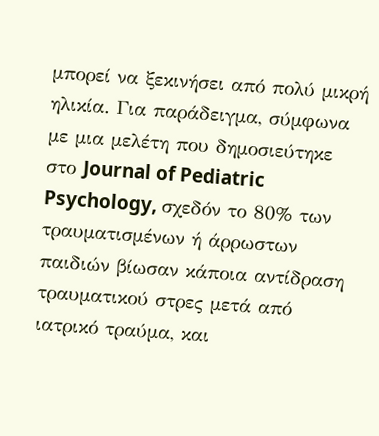μπορεί να ξεκινήσει από πολύ μικρή ηλικία. Για παράδειγμα, σύμφωνα με μια μελέτη που δημοσιεύτηκε στο Journal of Pediatric Psychology, σχεδόν το 80% των τραυματισμένων ή άρρωστων παιδιών βίωσαν κάποια αντίδραση τραυματικού στρες μετά από ιατρικό τραύμα, και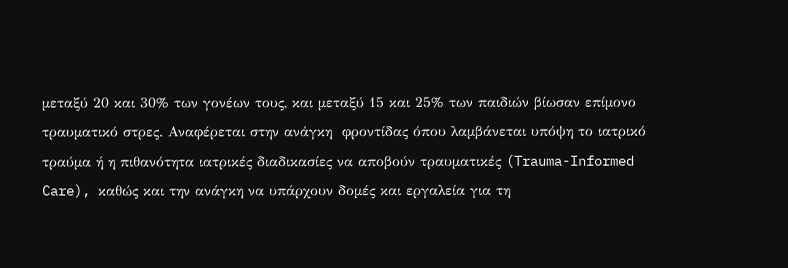μεταξύ 20 και 30% των γονέων τους, και μεταξύ 15 και 25% των παιδιών βίωσαν επίμονο τραυματικό στρες. Αναφέρεται στην ανάγκη  φροντίδας όπου λαμβάνεται υπόψη το ιατρικό τραύμα ή η πιθανότητα ιατρικές διαδικασίες να αποβούν τραυματικές (Trauma-Informed Care), καθώς και την ανάγκη να υπάρχουν δομές και εργαλεία για τη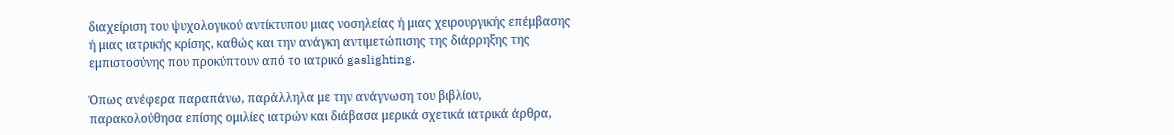διαχείριση του ψυχολογικού αντίκτυπου μιας νοσηλείας ή μιας χειρουργικής επέμβασης ή μιας ιατρικής κρίσης, καθώς και την ανάγκη αντιμετώπισης της διάρρηξης της εμπιστοσύνης που προκύπτουν από το ιατρικό gaslighting.

Όπως ανέφερα παραπάνω, παράλληλα με την ανάγνωση του βιβλίου, παρακολούθησα επίσης ομιλίες ιατρών και διάβασα μερικά σχετικά ιατρικά άρθρα,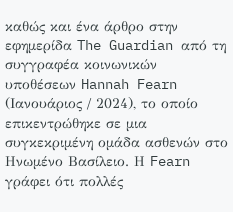καθώς και ένα άρθρο στην εφημερίδα The Guardian από τη συγγραφέα κοινωνικών υποθέσεων Hannah Fearn (Ιανουάριος / 2024), το οποίο επικεντρώθηκε σε μια συγκεκριμένη ομάδα ασθενών στο Ηνωμένο Βασίλειο. Η Fearn γράφει ότι πολλές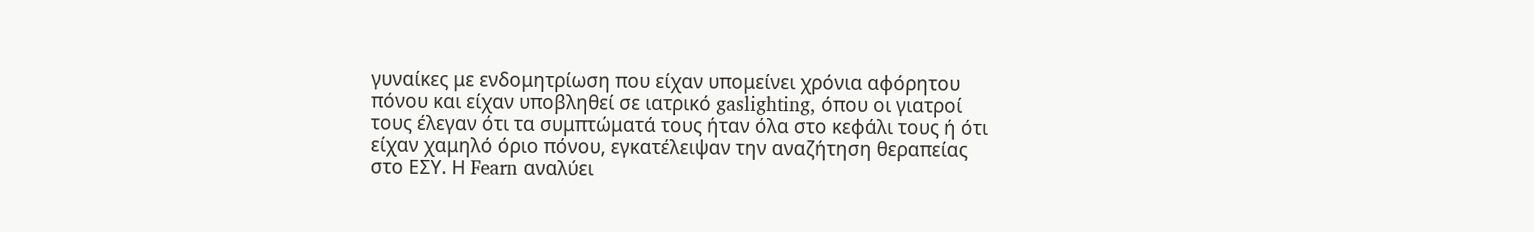γυναίκες με ενδομητρίωση που είχαν υπομείνει χρόνια αφόρητου πόνου και είχαν υποβληθεί σε ιατρικό gaslighting, όπου οι γιατροί τους έλεγαν ότι τα συμπτώματά τους ήταν όλα στο κεφάλι τους ή ότι είχαν χαμηλό όριο πόνου, εγκατέλειψαν την αναζήτηση θεραπείας στο ΕΣΥ. Η Fearn αναλύει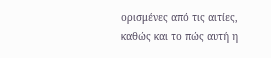ορισμένες από τις αιτίες, καθώς και το πώς αυτή η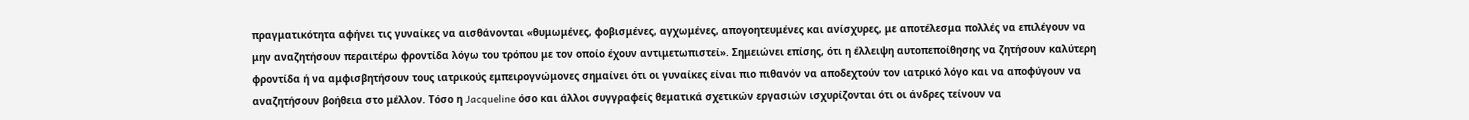πραγματικότητα αφήνει τις γυναίκες να αισθάνονται «θυμωμένες, φοβισμένες, αγχωμένες, απογοητευμένες και ανίσχυρες, με αποτέλεσμα πολλές να επιλέγουν να μην αναζητήσουν περαιτέρω φροντίδα λόγω του τρόπου με τον οποίο έχουν αντιμετωπιστεί». Σημειώνει επίσης, ότι η έλλειψη αυτοπεποίθησης να ζητήσουν καλύτερη φροντίδα ή να αμφισβητήσουν τους ιατρικούς εμπειρογνώμονες σημαίνει ότι οι γυναίκες είναι πιο πιθανόν να αποδεχτούν τον ιατρικό λόγο και να αποφύγουν να αναζητήσουν βοήθεια στο μέλλον. Τόσο η Jacqueline όσο και άλλοι συγγραφείς θεματικά σχετικών εργασιών ισχυρίζονται ότι οι άνδρες τείνουν να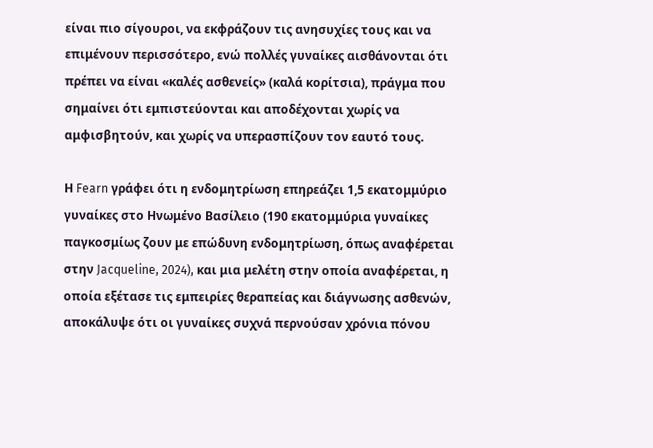είναι πιο σίγουροι, να εκφράζουν τις ανησυχίες τους και να επιμένουν περισσότερο, ενώ πολλές γυναίκες αισθάνονται ότι πρέπει να είναι «καλές ασθενείς» (καλά κορίτσια), πράγμα που σημαίνει ότι εμπιστεύονται και αποδέχονται χωρίς να αμφισβητούν, και χωρίς να υπερασπίζουν τον εαυτό τους.

Η Fearn γράφει ότι η ενδομητρίωση επηρεάζει 1,5 εκατομμύριο γυναίκες στο Ηνωμένο Βασίλειο (190 εκατομμύρια γυναίκες παγκοσμίως ζουν με επώδυνη ενδομητρίωση, όπως αναφέρεται στην Jacqueline, 2024), και μια μελέτη στην οποία αναφέρεται, η οποία εξέτασε τις εμπειρίες θεραπείας και διάγνωσης ασθενών, αποκάλυψε ότι οι γυναίκες συχνά περνούσαν χρόνια πόνου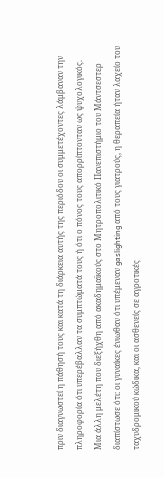πριν διαγνωστεί η πάθησή τους και κατά τη διάρκεια αυτής της περιόδου οι συμμετέχοντες λάμβαναν την πληροφορία ότι υπερέβαλλαν τα συμπτώματά τους ή ότι ο πόνος τους απορρίπτονταν ως ψυχολογικός. Μια άλλη μελέτη που διεξήχθη από ακαδημαϊκούς στο Μητροπολιτικό Πανεπιστήμιο του Μάντσεστερ διαπίστωσε ότι: οι γυναίκες ένιωθαν ότι υπέμεναν gaslighting από τους γιατρούς, η θεραπεία ήταν λαχείο του ταχυδρομικού κώδικα, και οι ασθενείς σε αγροτικές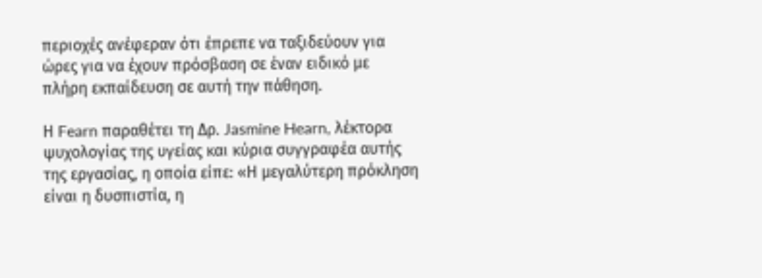περιοχές ανέφεραν ότι έπρεπε να ταξιδεύουν για ώρες για να έχουν πρόσβαση σε έναν ειδικό με πλήρη εκπαίδευση σε αυτή την πάθηση.

Η Fearn παραθέτει τη Δρ. Jasmine Hearn, λέκτορα ψυχολογίας της υγείας και κύρια συγγραφέα αυτής της εργασίας, η οποία είπε: «Η μεγαλύτερη πρόκληση είναι η δυσπιστία, η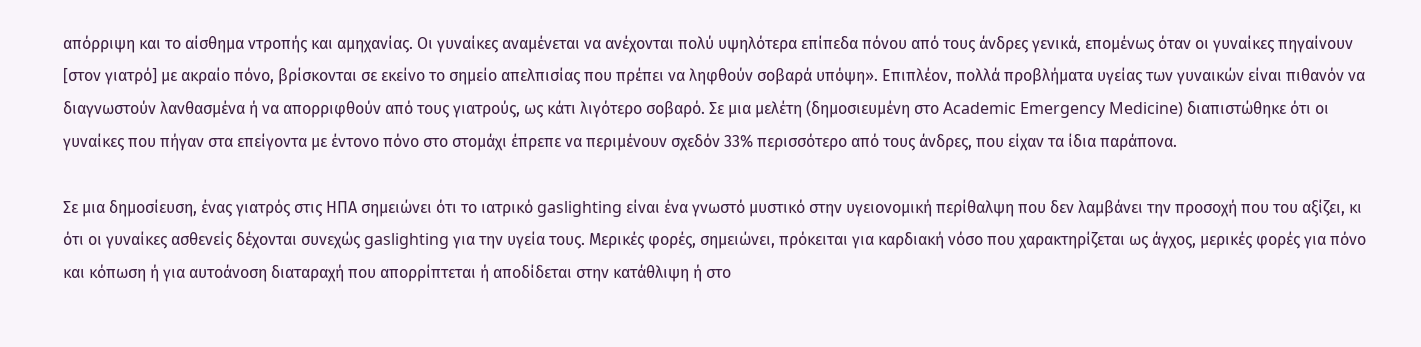απόρριψη και το αίσθημα ντροπής και αμηχανίας. Οι γυναίκες αναμένεται να ανέχονται πολύ υψηλότερα επίπεδα πόνου από τους άνδρες γενικά, επομένως όταν οι γυναίκες πηγαίνουν [στον γιατρό] με ακραίο πόνο, βρίσκονται σε εκείνο το σημείο απελπισίας που πρέπει να ληφθούν σοβαρά υπόψη». Επιπλέον, πολλά προβλήματα υγείας των γυναικών είναι πιθανόν να διαγνωστούν λανθασμένα ή να απορριφθούν από τους γιατρούς, ως κάτι λιγότερο σοβαρό. Σε μια μελέτη (δημοσιευμένη στο Academic Emergency Medicine) διαπιστώθηκε ότι οι γυναίκες που πήγαν στα επείγοντα με έντονο πόνο στο στομάχι έπρεπε να περιμένουν σχεδόν 33% περισσότερο από τους άνδρες, που είχαν τα ίδια παράπονα.

Σε μια δημοσίευση, ένας γιατρός στις ΗΠΑ σημειώνει ότι το ιατρικό gaslighting είναι ένα γνωστό μυστικό στην υγειονομική περίθαλψη που δεν λαμβάνει την προσοχή που του αξίζει, κι ότι οι γυναίκες ασθενείς δέχονται συνεχώς gaslighting για την υγεία τους. Μερικές φορές, σημειώνει, πρόκειται για καρδιακή νόσο που χαρακτηρίζεται ως άγχος, μερικές φορές για πόνο και κόπωση ή για αυτοάνοση διαταραχή που απορρίπτεται ή αποδίδεται στην κατάθλιψη ή στο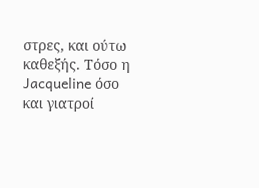στρες, και ούτω καθεξής. Τόσο η Jacqueline όσο και γιατροί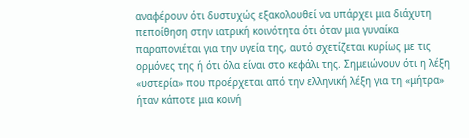αναφέρουν ότι δυστυχώς εξακολουθεί να υπάρχει μια διάχυτη πεποίθηση στην ιατρική κοινότητα ότι όταν μια γυναίκα παραπονιέται για την υγεία της, αυτό σχετίζεται κυρίως με τις ορμόνες της ή ότι όλα είναι στο κεφάλι της. Σημειώνουν ότι η λέξη «υστερία» που προέρχεται από την ελληνική λέξη για τη «μήτρα» ήταν κάποτε μια κοινή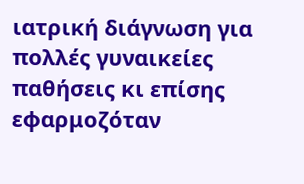ιατρική διάγνωση για πολλές γυναικείες παθήσεις κι επίσης εφαρμοζόταν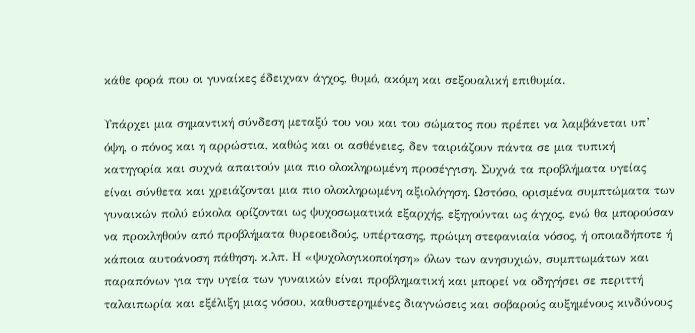κάθε φορά που οι γυναίκες έδειχναν άγχος, θυμό, ακόμη και σεξουαλική επιθυμία.

Υπάρχει μια σημαντική σύνδεση μεταξύ του νου και του σώματος που πρέπει να λαμβάνεται υπ’ όψη, ο πόνος και η αρρώστια, καθώς και οι ασθένειες, δεν ταιριάζουν πάντα σε μια τυπική κατηγορία και συχνά απαιτούν μια πιο ολοκληρωμένη προσέγγιση. Συχνά τα προβλήματα υγείας είναι σύνθετα και χρειάζονται μια πιο ολοκληρωμένη αξιολόγηση. Ωστόσο, ορισμένα συμπτώματα των γυναικών πολύ εύκολα ορίζονται ως ψυχοσωματικά εξαρχής, εξηγούνται ως άγχος, ενώ θα μπορούσαν να προκληθούν από προβλήματα θυρεοειδούς, υπέρτασης, πρώιμη στεφανιαία νόσος, ή οποιαδήποτε ή κάποια αυτοάνοση πάθηση. κ.λπ. Η «ψυχολογικοποίηση» όλων των ανησυχιών, συμπτωμάτων και παραπόνων για την υγεία των γυναικών είναι προβληματική και μπορεί να οδηγήσει σε περιττή ταλαιπωρία και εξέλιξη μιας νόσου, καθυστερημένες διαγνώσεις και σοβαρούς αυξημένους κινδύνους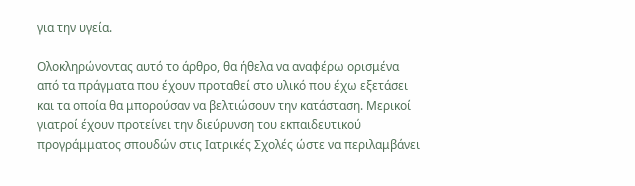για την υγεία.

Ολοκληρώνοντας αυτό το άρθρο, θα ήθελα να αναφέρω ορισμένα από τα πράγματα που έχουν προταθεί στο υλικό που έχω εξετάσει και τα οποία θα μπορούσαν να βελτιώσουν την κατάσταση. Μερικοί γιατροί έχουν προτείνει την διεύρυνση του εκπαιδευτικού προγράμματος σπουδών στις Ιατρικές Σχολές ώστε να περιλαμβάνει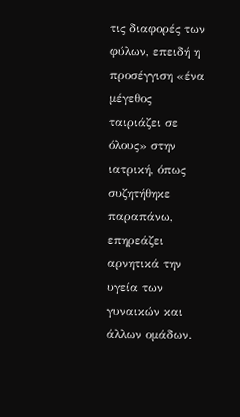τις διαφορές των φύλων, επειδή η προσέγγιση «ένα μέγεθος ταιριάζει σε όλους» στην ιατρική, όπως συζητήθηκε παραπάνω, επηρεάζει αρνητικά την υγεία των γυναικών και άλλων ομάδων.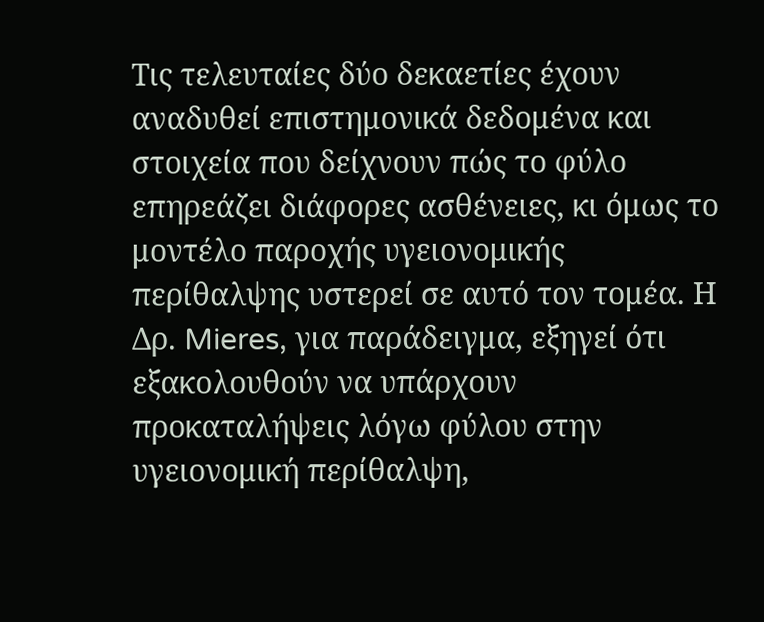Τις τελευταίες δύο δεκαετίες έχουν αναδυθεί επιστημονικά δεδομένα και στοιχεία που δείχνουν πώς το φύλο επηρεάζει διάφορες ασθένειες, κι όμως το μοντέλο παροχής υγειονομικής περίθαλψης υστερεί σε αυτό τον τομέα. Η Δρ. Mieres, για παράδειγμα, εξηγεί ότι εξακολουθούν να υπάρχουν προκαταλήψεις λόγω φύλου στην υγειονομική περίθαλψη,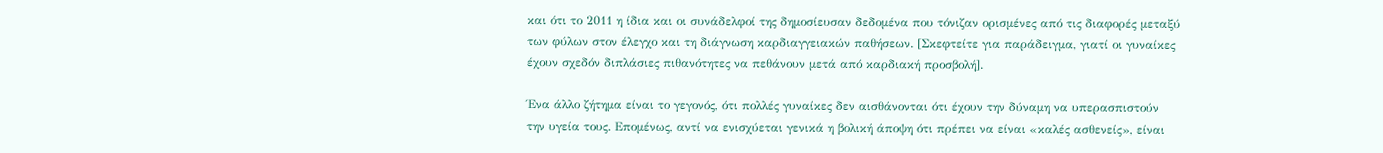και ότι το 2011 η ίδια και οι συνάδελφοί της δημοσίευσαν δεδομένα που τόνιζαν ορισμένες από τις διαφορές μεταξύ των φύλων στον έλεγχο και τη διάγνωση καρδιαγγειακών παθήσεων. [Σκεφτείτε για παράδειγμα, γιατί οι γυναίκες έχουν σχεδόν διπλάσιες πιθανότητες να πεθάνουν μετά από καρδιακή προσβολή].

Ένα άλλο ζήτημα είναι το γεγονός, ότι πολλές γυναίκες δεν αισθάνονται ότι έχουν την δύναμη να υπερασπιστούν την υγεία τους. Επομένως, αντί να ενισχύεται γενικά η βολική άποψη ότι πρέπει να είναι «καλές ασθενείς», είναι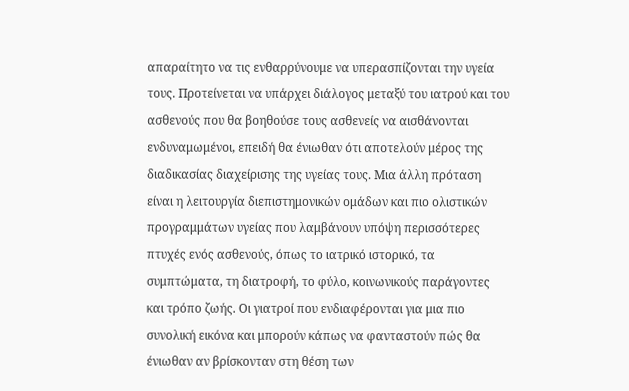απαραίτητο να τις ενθαρρύνουμε να υπερασπίζονται την υγεία τους. Προτείνεται να υπάρχει διάλογος μεταξύ του ιατρού και του ασθενούς που θα βοηθούσε τους ασθενείς να αισθάνονται ενδυναμωμένοι, επειδή θα ένιωθαν ότι αποτελούν μέρος της διαδικασίας διαχείρισης της υγείας τους. Μια άλλη πρόταση είναι η λειτουργία διεπιστημονικών ομάδων και πιο ολιστικών προγραμμάτων υγείας που λαμβάνουν υπόψη περισσότερες πτυχές ενός ασθενούς, όπως το ιατρικό ιστορικό, τα συμπτώματα, τη διατροφή, το φύλο, κοινωνικούς παράγοντες και τρόπο ζωής. Οι γιατροί που ενδιαφέρονται για μια πιο συνολική εικόνα και μπορούν κάπως να φανταστούν πώς θα ένιωθαν αν βρίσκονταν στη θέση των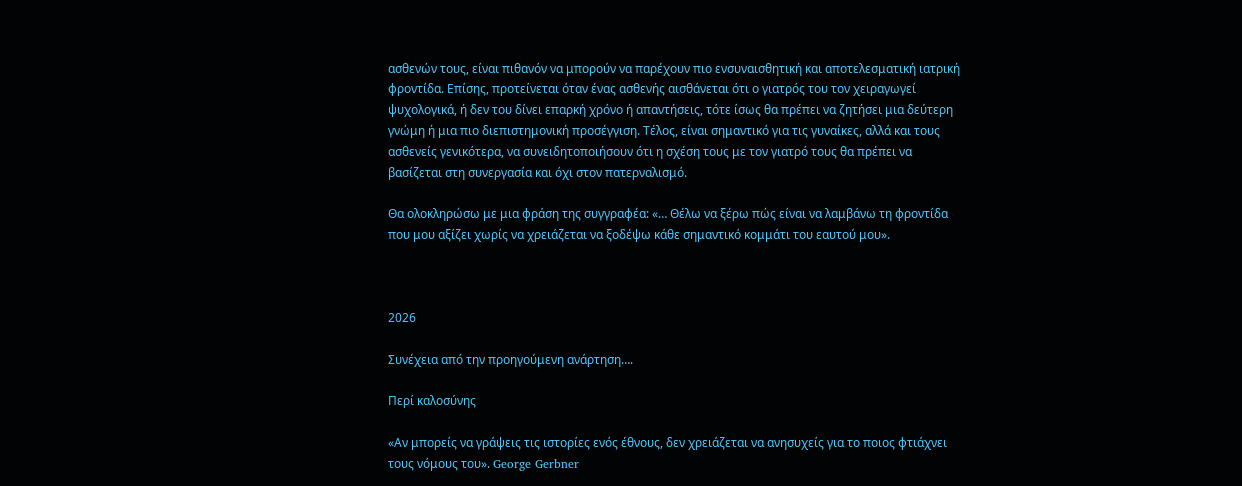ασθενών τους, είναι πιθανόν να μπορούν να παρέχουν πιο ενσυναισθητική και αποτελεσματική ιατρική φροντίδα. Επίσης, προτείνεται όταν ένας ασθενής αισθάνεται ότι ο γιατρός του τον χειραγωγεί ψυχολογικά, ή δεν του δίνει επαρκή χρόνο ή απαντήσεις, τότε ίσως θα πρέπει να ζητήσει μια δεύτερη γνώμη ή μια πιο διεπιστημονική προσέγγιση. Τέλος, είναι σημαντικό για τις γυναίκες, αλλά και τους ασθενείς γενικότερα, να συνειδητοποιήσουν ότι η σχέση τους με τον γιατρό τους θα πρέπει να βασίζεται στη συνεργασία και όχι στον πατερναλισμό.

Θα ολοκληρώσω με μια φράση της συγγραφέα: «… Θέλω να ξέρω πώς είναι να λαμβάνω τη φροντίδα που μου αξίζει χωρίς να χρειάζεται να ξοδέψω κάθε σημαντικό κομμάτι του εαυτού μου».



2026

Συνέχεια από την προηγούμενη ανάρτηση….

Περί καλοσύνης

«Αν μπορείς να γράψεις τις ιστορίες ενός έθνους, δεν χρειάζεται να ανησυχείς για το ποιος φτιάχνει τους νόμους του». George Gerbner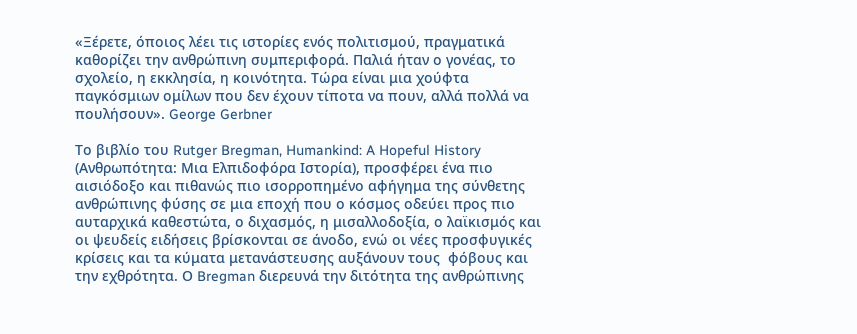«Ξέρετε, όποιος λέει τις ιστορίες ενός πολιτισμού, πραγματικά καθορίζει την ανθρώπινη συμπεριφορά. Παλιά ήταν ο γονέας, το σχολείο, η εκκλησία, η κοινότητα. Τώρα είναι μια χούφτα παγκόσμιων ομίλων που δεν έχουν τίποτα να πουν, αλλά πολλά να πουλήσουν». George Gerbner

Το βιβλίο του Rutger Bregman, Humankind: A Hopeful History (Ανθρωπότητα: Μια Ελπιδοφόρα Ιστορία), προσφέρει ένα πιο αισιόδοξο και πιθανώς πιο ισορροπημένο αφήγημα της σύνθετης ανθρώπινης φύσης σε μια εποχή που ο κόσμος οδεύει προς πιο αυταρχικά καθεστώτα, ο διχασμός, η μισαλλοδοξία, ο λαϊκισμός και οι ψευδείς ειδήσεις βρίσκονται σε άνοδο, ενώ οι νέες προσφυγικές κρίσεις και τα κύματα μετανάστευσης αυξάνουν τους  φόβους και την εχθρότητα. Ο Bregman διερευνά την διτότητα της ανθρώπινης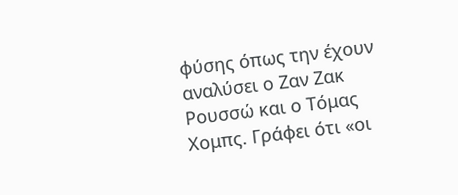φύσης όπως την έχουν αναλύσει ο Ζαν Ζακ Ρουσσώ και ο Τόμας Χομπς. Γράφει ότι «οι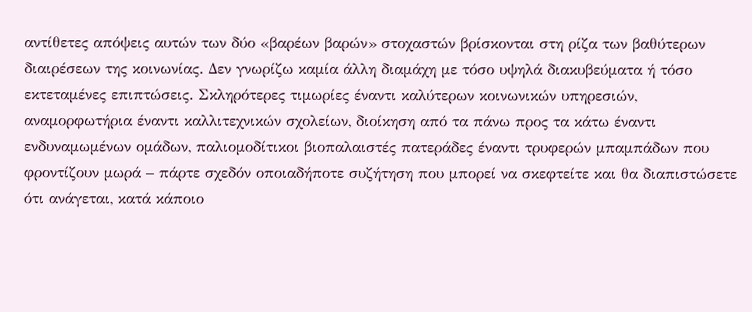αντίθετες απόψεις αυτών των δύο «βαρέων βαρών» στοχαστών βρίσκονται στη ρίζα των βαθύτερων διαιρέσεων της κοινωνίας. Δεν γνωρίζω καμία άλλη διαμάχη με τόσο υψηλά διακυβεύματα ή τόσο εκτεταμένες επιπτώσεις. Σκληρότερες τιμωρίες έναντι καλύτερων κοινωνικών υπηρεσιών, αναμορφωτήρια έναντι καλλιτεχνικών σχολείων, διοίκηση από τα πάνω προς τα κάτω έναντι ενδυναμωμένων ομάδων, παλιομοδίτικοι βιοπαλαιστές πατεράδες έναντι τρυφερών μπαμπάδων που φροντίζουν μωρά – πάρτε σχεδόν οποιαδήποτε συζήτηση που μπορεί να σκεφτείτε και θα διαπιστώσετε ότι ανάγεται, κατά κάποιο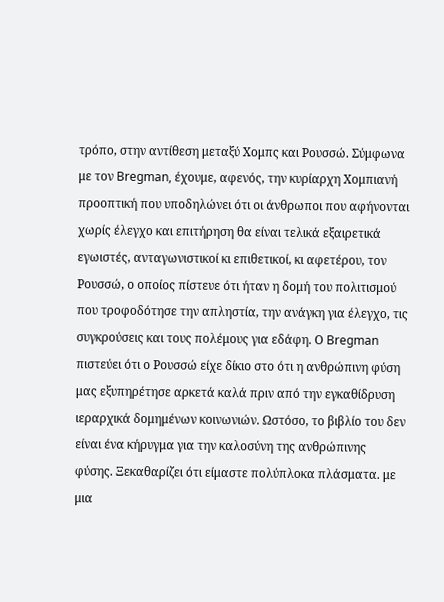τρόπο, στην αντίθεση μεταξύ Χομπς και Ρουσσώ. Σύμφωνα με τον Bregman, έχουμε, αφενός, την κυρίαρχη Xομπιανή προοπτική που υποδηλώνει ότι οι άνθρωποι που αφήνονται χωρίς έλεγχο και επιτήρηση θα είναι τελικά εξαιρετικά εγωιστές, ανταγωνιστικοί κι επιθετικοί, κι αφετέρου, τον Ρουσσώ, ο οποίος πίστευε ότι ήταν η δομή του πολιτισμού που τροφοδότησε την απληστία, την ανάγκη για έλεγχο, τις συγκρούσεις και τους πολέμους για εδάφη. Ο Bregman πιστεύει ότι ο Ρουσσώ είχε δίκιο στο ότι η ανθρώπινη φύση μας εξυπηρέτησε αρκετά καλά πριν από την εγκαθίδρυση ιεραρχικά δομημένων κοινωνιών. Ωστόσο, το βιβλίο του δεν είναι ένα κήρυγμα για την καλοσύνη της ανθρώπινης φύσης. Ξεκαθαρίζει ότι είμαστε πολύπλοκα πλάσματα. με μια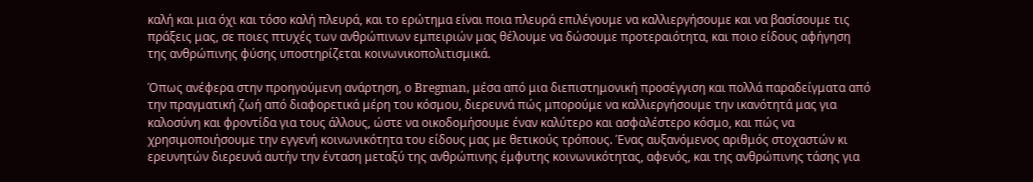καλή και μια όχι και τόσο καλή πλευρά, και το ερώτημα είναι ποια πλευρά επιλέγουμε να καλλιεργήσουμε και να βασίσουμε τις πράξεις μας, σε ποιες πτυχές των ανθρώπινων εμπειριών μας θέλουμε να δώσουμε προτεραιότητα, και ποιο είδους αφήγηση της ανθρώπινης φύσης υποστηρίζεται κοινωνικοπολιτισμικά.

Όπως ανέφερα στην προηγούμενη ανάρτηση, ο Bregman, μέσα από μια διεπιστημονική προσέγγιση και πολλά παραδείγματα από την πραγματική ζωή από διαφορετικά μέρη του κόσμου, διερευνά πώς μπορούμε να καλλιεργήσουμε την ικανότητά μας για καλοσύνη και φροντίδα για τους άλλους, ώστε να οικοδομήσουμε έναν καλύτερο και ασφαλέστερο κόσμο, και πώς να χρησιμοποιήσουμε την εγγενή κοινωνικότητα του είδους μας με θετικούς τρόπους. Ένας αυξανόμενος αριθμός στοχαστών κι ερευνητών διερευνά αυτήν την ένταση μεταξύ της ανθρώπινης έμφυτης κοινωνικότητας, αφενός, και της ανθρώπινης τάσης για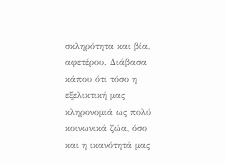σκληρότητα και βία, αφετέρου. Διάβασα κάπου ότι τόσο η εξελικτική μας κληρονομιά ως πολύ κοινωνικά ζώα, όσο και η ικανότητά μας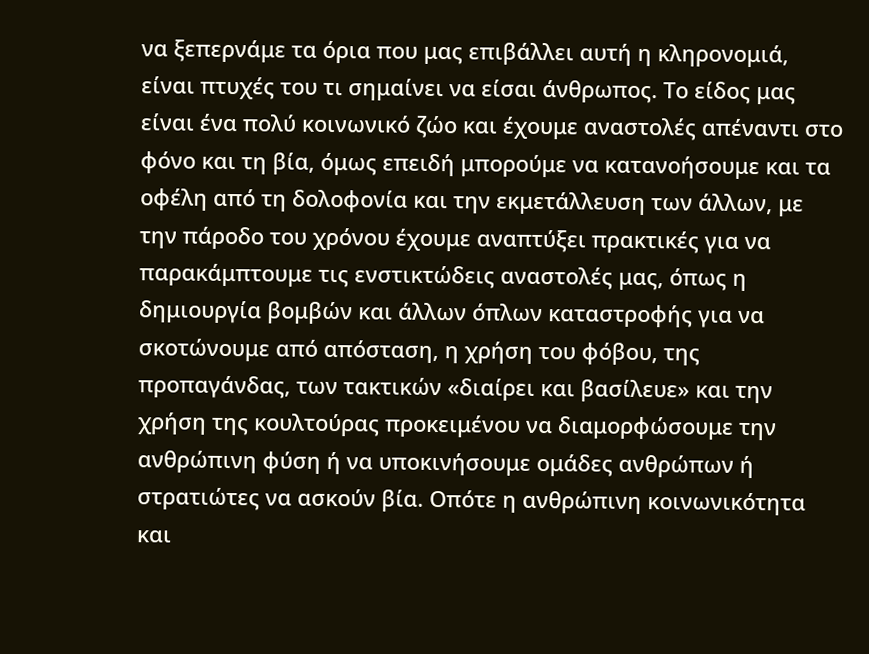να ξεπερνάμε τα όρια που μας επιβάλλει αυτή η κληρονομιά, είναι πτυχές του τι σημαίνει να είσαι άνθρωπος. Το είδος μας είναι ένα πολύ κοινωνικό ζώο και έχουμε αναστολές απέναντι στο φόνο και τη βία, όμως επειδή μπορούμε να κατανοήσουμε και τα οφέλη από τη δολοφονία και την εκμετάλλευση των άλλων, με την πάροδο του χρόνου έχουμε αναπτύξει πρακτικές για να παρακάμπτουμε τις ενστικτώδεις αναστολές μας, όπως η δημιουργία βομβών και άλλων όπλων καταστροφής για να σκοτώνουμε από απόσταση, η χρήση του φόβου, της προπαγάνδας, των τακτικών «διαίρει και βασίλευε» και την χρήση της κουλτούρας προκειμένου να διαμορφώσουμε την ανθρώπινη φύση ή να υποκινήσουμε ομάδες ανθρώπων ή στρατιώτες να ασκούν βία. Οπότε η ανθρώπινη κοινωνικότητα και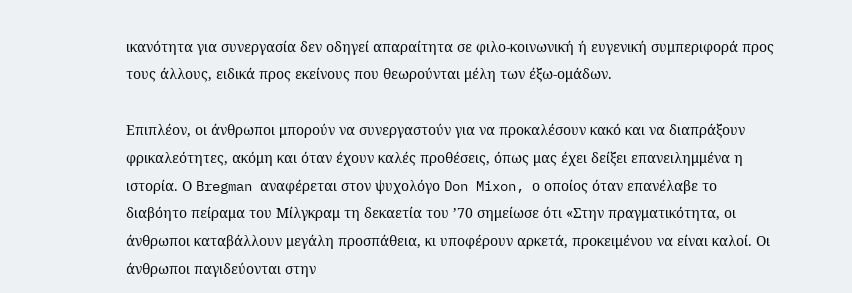ικανότητα για συνεργασία δεν οδηγεί απαραίτητα σε φιλο-κοινωνική ή ευγενική συμπεριφορά προς τους άλλους, ειδικά προς εκείνους που θεωρούνται μέλη των έξω-ομάδων.

Επιπλέον, οι άνθρωποι μπορούν να συνεργαστούν για να προκαλέσουν κακό και να διαπράξουν φρικαλεότητες, ακόμη και όταν έχουν καλές προθέσεις, όπως μας έχει δείξει επανειλημμένα η ιστορία. Ο Bregman αναφέρεται στον ψυχολόγο Don Mixon, ο οποίος όταν επανέλαβε το διαβόητο πείραμα του Μίλγκραμ τη δεκαετία του ’70 σημείωσε ότι «Στην πραγματικότητα, οι άνθρωποι καταβάλλουν μεγάλη προσπάθεια, κι υποφέρουν αρκετά, προκειμένου να είναι καλοί. Οι άνθρωποι παγιδεύονται στην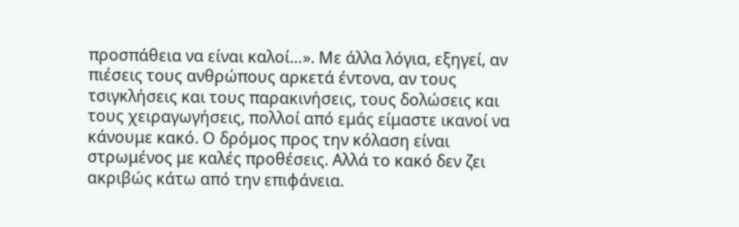προσπάθεια να είναι καλοί…». Με άλλα λόγια, εξηγεί, αν πιέσεις τους ανθρώπους αρκετά έντονα, αν τους τσιγκλήσεις και τους παρακινήσεις, τους δολώσεις και τους χειραγωγήσεις, πολλοί από εμάς είμαστε ικανοί να κάνουμε κακό. Ο δρόμος προς την κόλαση είναι στρωμένος με καλές προθέσεις. Αλλά το κακό δεν ζει ακριβώς κάτω από την επιφάνεια.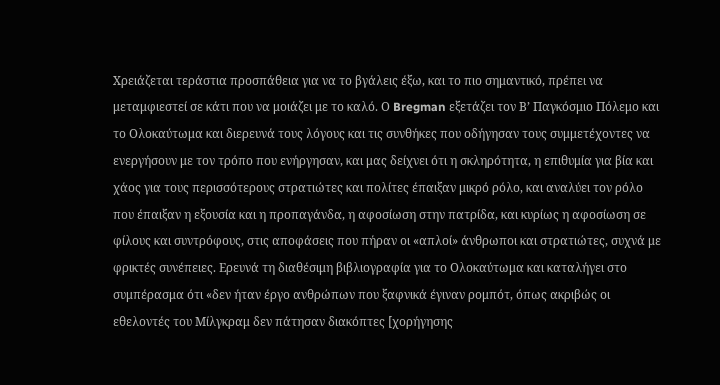Χρειάζεται τεράστια προσπάθεια για να το βγάλεις έξω, και το πιο σημαντικό, πρέπει να μεταμφιεστεί σε κάτι που να μοιάζει με το καλό. Ο Bregman εξετάζει τον Β’ Παγκόσμιο Πόλεμο και το Ολοκαύτωμα και διερευνά τους λόγους και τις συνθήκες που οδήγησαν τους συμμετέχοντες να ενεργήσουν με τον τρόπο που ενήργησαν, και μας δείχνει ότι η σκληρότητα, η επιθυμία για βία και χάος για τους περισσότερους στρατιώτες και πολίτες έπαιξαν μικρό ρόλο, και αναλύει τον ρόλο που έπαιξαν η εξουσία και η προπαγάνδα, η αφοσίωση στην πατρίδα, και κυρίως η αφοσίωση σε φίλους και συντρόφους, στις αποφάσεις που πήραν οι «απλοί» άνθρωποι και στρατιώτες, συχνά με φρικτές συνέπειες. Ερευνά τη διαθέσιμη βιβλιογραφία για το Ολοκαύτωμα και καταλήγει στο συμπέρασμα ότι «δεν ήταν έργο ανθρώπων που ξαφνικά έγιναν ρομπότ, όπως ακριβώς οι εθελοντές του Μίλγκραμ δεν πάτησαν διακόπτες [χορήγησης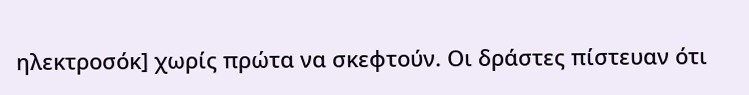ηλεκτροσόκ] χωρίς πρώτα να σκεφτούν. Οι δράστες πίστευαν ότι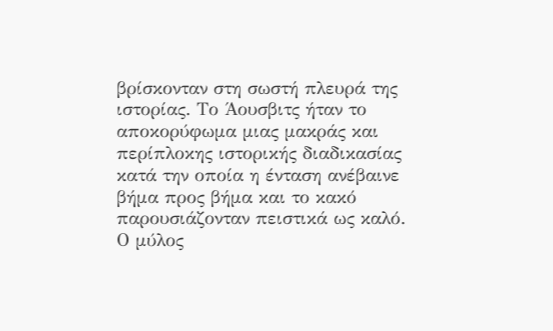βρίσκονταν στη σωστή πλευρά της ιστορίας. Το Άουσβιτς ήταν το αποκορύφωμα μιας μακράς και περίπλοκης ιστορικής διαδικασίας κατά την οποία η ένταση ανέβαινε βήμα προς βήμα και το κακό παρουσιάζονταν πειστικά ως καλό. Ο μύλος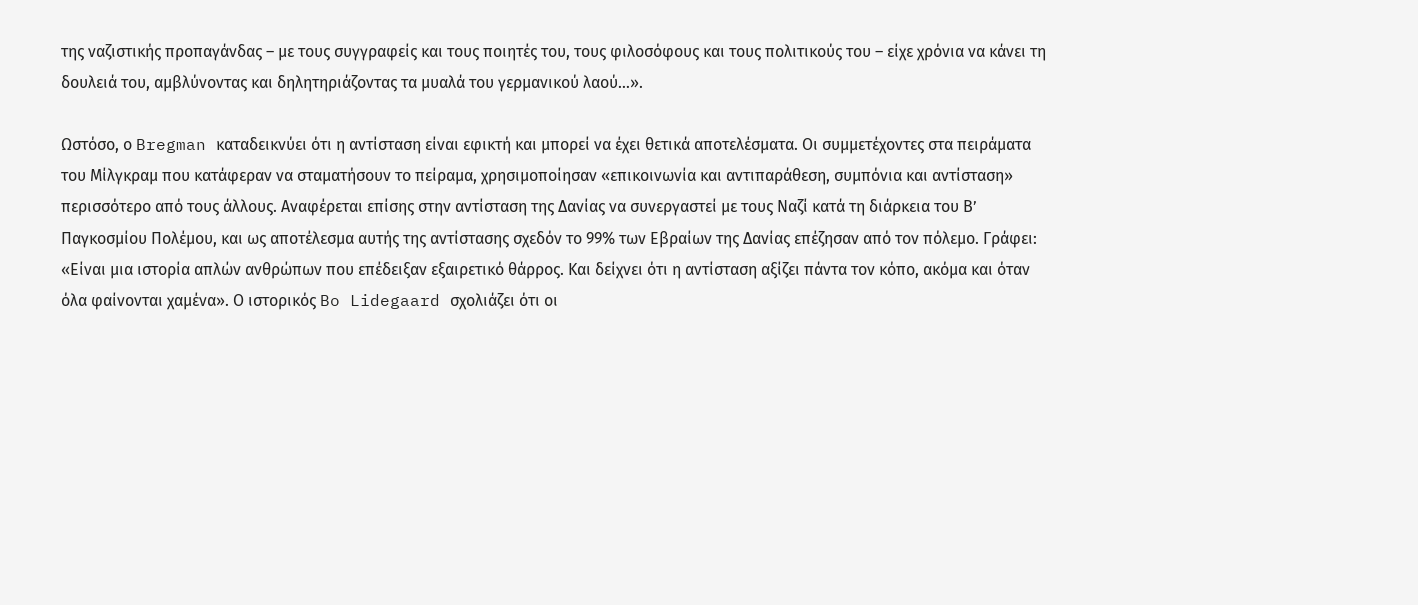της ναζιστικής προπαγάνδας – με τους συγγραφείς και τους ποιητές του, τους φιλοσόφους και τους πολιτικούς του – είχε χρόνια να κάνει τη δουλειά του, αμβλύνοντας και δηλητηριάζοντας τα μυαλά του γερμανικού λαού…».

Ωστόσο, ο Bregman καταδεικνύει ότι η αντίσταση είναι εφικτή και μπορεί να έχει θετικά αποτελέσματα. Οι συμμετέχοντες στα πειράματα του Μίλγκραμ που κατάφεραν να σταματήσουν το πείραμα, χρησιμοποίησαν «επικοινωνία και αντιπαράθεση, συμπόνια και αντίσταση» περισσότερο από τους άλλους. Αναφέρεται επίσης στην αντίσταση της Δανίας να συνεργαστεί με τους Ναζί κατά τη διάρκεια του Β’ Παγκοσμίου Πολέμου, και ως αποτέλεσμα αυτής της αντίστασης σχεδόν το 99% των Εβραίων της Δανίας επέζησαν από τον πόλεμο. Γράφει: «Είναι μια ιστορία απλών ανθρώπων που επέδειξαν εξαιρετικό θάρρος. Και δείχνει ότι η αντίσταση αξίζει πάντα τον κόπο, ακόμα και όταν όλα φαίνονται χαμένα». Ο ιστορικός Bo Lidegaard σχολιάζει ότι οι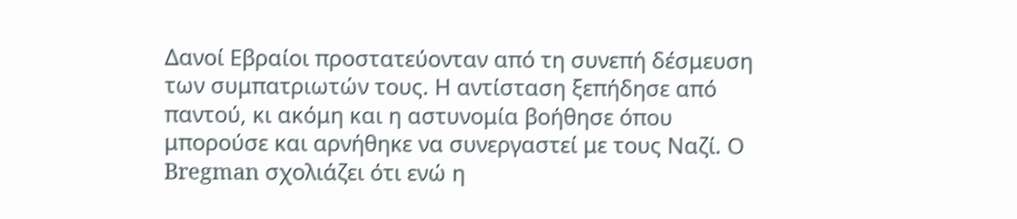Δανοί Εβραίοι προστατεύονταν από τη συνεπή δέσμευση των συμπατριωτών τους. Η αντίσταση ξεπήδησε από παντού, κι ακόμη και η αστυνομία βοήθησε όπου μπορούσε και αρνήθηκε να συνεργαστεί με τους Ναζί. Ο Bregman σχολιάζει ότι ενώ η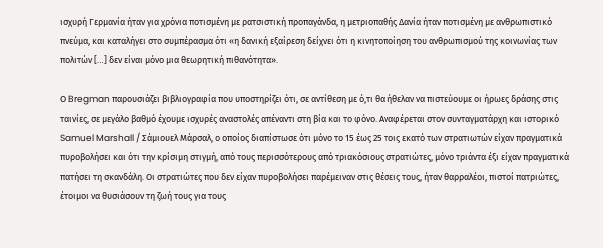ισχυρή Γερμανία ήταν για χρόνια ποτισμένη με ρατσιστική προπαγάνδα, η μετριοπαθής Δανία ήταν ποτισμένη με ανθρωπιστικό πνεύμα, και καταλήγει στο συμπέρασμα ότι «η δανική εξαίρεση δείχνει ότι η κινητοποίηση του ανθρωπισμού της κοινωνίας των πολιτών […] δεν είναι μόνο μια θεωρητική πιθανότητα».

Ο Bregman παρουσιάζει βιβλιογραφία που υποστηρίζει ότι, σε αντίθεση με ό,τι θα ήθελαν να πιστεύουμε οι ήρωες δράσης στις ταινίες, σε μεγάλο βαθμό έχουμε ισχυρές αναστολές απέναντι στη βία και το φόνο. Αναφέρεται στον συνταγματάρχη και ιστορικό Samuel Marshall / Σάμιουελ Μάρσαλ, ο οποίος διαπίστωσε ότι μόνο το 15 έως 25 τοις εκατό των στρατιωτών είχαν πραγματικά πυροβολήσει και ότι την κρίσιμη στιγμή, από τους περισσότερους από τριακόσιους στρατιώτες, μόνο τριάντα έξι είχαν πραγματικά πατήσει τη σκανδάλη. Οι στρατιώτες που δεν είχαν πυροβολήσει παρέμειναν στις θέσεις τους, ήταν θαρραλέοι, πιστοί πατριώτες, έτοιμοι να θυσιάσουν τη ζωή τους για τους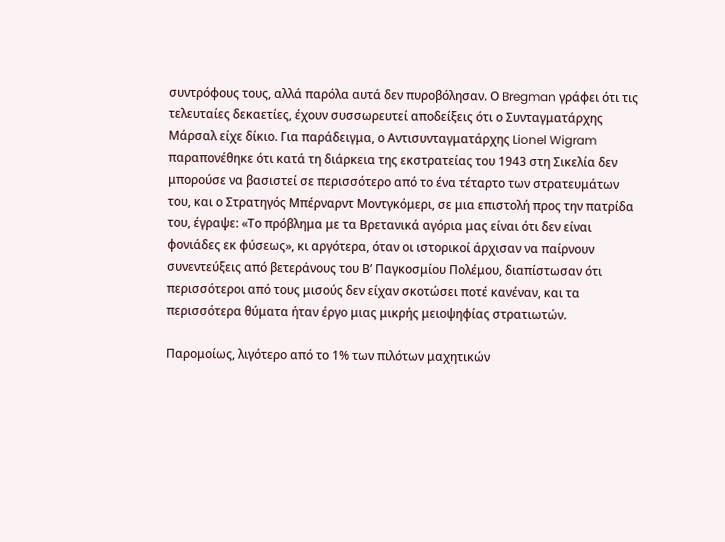συντρόφους τους, αλλά παρόλα αυτά δεν πυροβόλησαν. Ο Bregman γράφει ότι τις τελευταίες δεκαετίες, έχουν συσσωρευτεί αποδείξεις ότι ο Συνταγματάρχης Μάρσαλ είχε δίκιο. Για παράδειγμα, ο Αντισυνταγματάρχης Lionel Wigram παραπονέθηκε ότι κατά τη διάρκεια της εκστρατείας του 1943 στη Σικελία δεν μπορούσε να βασιστεί σε περισσότερο από το ένα τέταρτο των στρατευμάτων του, και ο Στρατηγός Μπέρναρντ Μοντγκόμερι, σε μια επιστολή προς την πατρίδα του, έγραψε: «Το πρόβλημα με τα Βρετανικά αγόρια μας είναι ότι δεν είναι φονιάδες εκ φύσεως», κι αργότερα, όταν οι ιστορικοί άρχισαν να παίρνουν συνεντεύξεις από βετεράνους του Β’ Παγκοσμίου Πολέμου, διαπίστωσαν ότι περισσότεροι από τους μισούς δεν είχαν σκοτώσει ποτέ κανέναν, και τα περισσότερα θύματα ήταν έργο μιας μικρής μειοψηφίας στρατιωτών.

Παρομοίως, λιγότερο από το 1% των πιλότων μαχητικών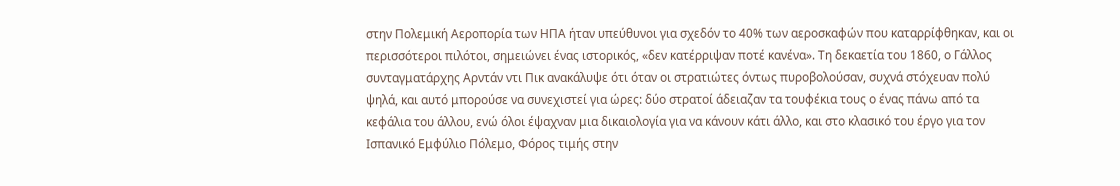στην Πολεμική Αεροπορία των ΗΠΑ ήταν υπεύθυνοι για σχεδόν το 40% των αεροσκαφών που καταρρίφθηκαν, και οι περισσότεροι πιλότοι, σημειώνει ένας ιστορικός, «δεν κατέρριψαν ποτέ κανένα». Τη δεκαετία του 1860, ο Γάλλος συνταγματάρχης Αρντάν ντι Πικ ανακάλυψε ότι όταν οι στρατιώτες όντως πυροβολούσαν, συχνά στόχευαν πολύ ψηλά, και αυτό μπορούσε να συνεχιστεί για ώρες: δύο στρατοί άδειαζαν τα τουφέκια τους ο ένας πάνω από τα κεφάλια του άλλου, ενώ όλοι έψαχναν μια δικαιολογία για να κάνουν κάτι άλλο, και στο κλασικό του έργο για τον Ισπανικό Εμφύλιο Πόλεμο, Φόρος τιμής στην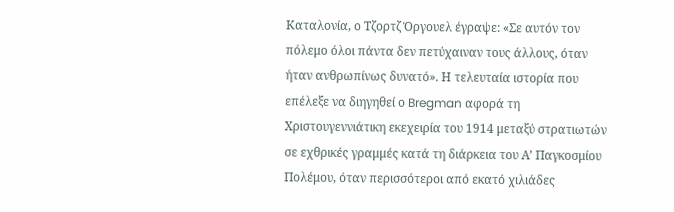Καταλονία, ο Τζορτζ Όργουελ έγραψε: «Σε αυτόν τον πόλεμο όλοι πάντα δεν πετύχαιναν τους άλλους, όταν ήταν ανθρωπίνως δυνατό». Η τελευταία ιστορία που επέλεξε να διηγηθεί ο Bregman αφορά τη Χριστουγεννιάτικη εκεχειρία του 1914 μεταξύ στρατιωτών σε εχθρικές γραμμές κατά τη διάρκεια του Α’ Παγκοσμίου Πολέμου, όταν περισσότεροι από εκατό χιλιάδες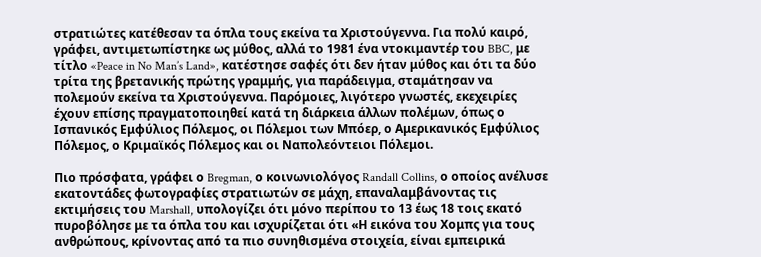στρατιώτες κατέθεσαν τα όπλα τους εκείνα τα Χριστούγεννα. Για πολύ καιρό, γράφει, αντιμετωπίστηκε ως μύθος, αλλά το 1981 ένα ντοκιμαντέρ του BBC, με τίτλο «Peace in No Man’s Land», κατέστησε σαφές ότι δεν ήταν μύθος και ότι τα δύο τρίτα της βρετανικής πρώτης γραμμής, για παράδειγμα, σταμάτησαν να πολεμούν εκείνα τα Χριστούγεννα. Παρόμοιες, λιγότερο γνωστές, εκεχειρίες έχουν επίσης πραγματοποιηθεί κατά τη διάρκεια άλλων πολέμων, όπως ο Ισπανικός Εμφύλιος Πόλεμος, οι Πόλεμοι των Μπόερ, ο Αμερικανικός Εμφύλιος Πόλεμος, ο Κριμαϊκός Πόλεμος και οι Ναπολεόντειοι Πόλεμοι.

Πιο πρόσφατα, γράφει ο Bregman, ο κοινωνιολόγος Randall Collins, ο οποίος ανέλυσε εκατοντάδες φωτογραφίες στρατιωτών σε μάχη, επαναλαμβάνοντας τις εκτιμήσεις του Marshall, υπολογίζει ότι μόνο περίπου το 13 έως 18 τοις εκατό πυροβόλησε με τα όπλα του και ισχυρίζεται ότι «Η εικόνα του Χομπς για τους ανθρώπους, κρίνοντας από τα πιο συνηθισμένα στοιχεία, είναι εμπειρικά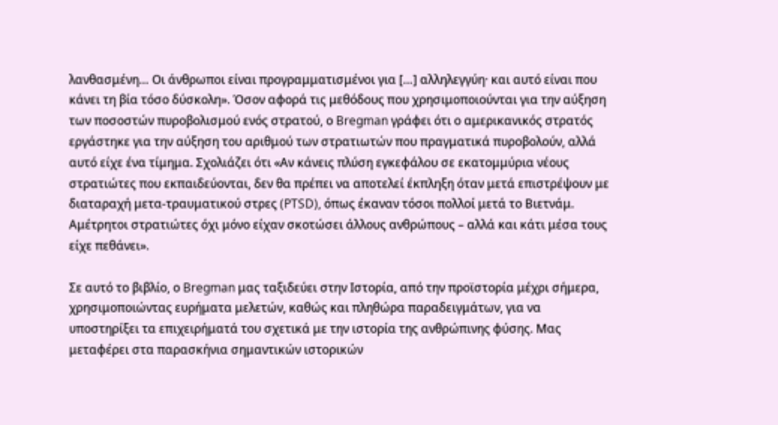λανθασμένη… Οι άνθρωποι είναι προγραμματισμένοι για […] αλληλεγγύη· και αυτό είναι που κάνει τη βία τόσο δύσκολη». Όσον αφορά τις μεθόδους που χρησιμοποιούνται για την αύξηση των ποσοστών πυροβολισμού ενός στρατού, ο Bregman γράφει ότι ο αμερικανικός στρατός εργάστηκε για την αύξηση του αριθμού των στρατιωτών που πραγματικά πυροβολούν, αλλά αυτό είχε ένα τίμημα. Σχολιάζει ότι «Αν κάνεις πλύση εγκεφάλου σε εκατομμύρια νέους στρατιώτες που εκπαιδεύονται, δεν θα πρέπει να αποτελεί έκπληξη όταν μετά επιστρέψουν με διαταραχή μετα-τραυματικού στρες (PTSD), όπως έκαναν τόσοι πολλοί μετά το Βιετνάμ. Αμέτρητοι στρατιώτες όχι μόνο είχαν σκοτώσει άλλους ανθρώπους – αλλά και κάτι μέσα τους είχε πεθάνει».

Σε αυτό το βιβλίο, ο Bregman μας ταξιδεύει στην Ιστορία, από την προϊστορία μέχρι σήμερα, χρησιμοποιώντας ευρήματα μελετών, καθώς και πληθώρα παραδειγμάτων, για να υποστηρίξει τα επιχειρήματά του σχετικά με την ιστορία της ανθρώπινης φύσης. Μας μεταφέρει στα παρασκήνια σημαντικών ιστορικών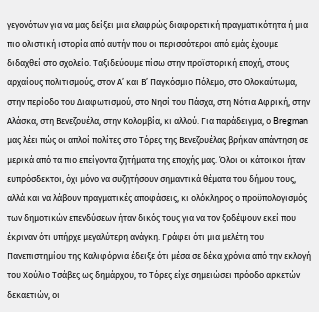γεγονότων για να μας δείξει μια ελαφρώς διαφορετική πραγματικότητα ή μια πιο ολιστική ιστορία από αυτήν που οι περισσότεροι από εμάς έχουμε διδαχθεί στο σχολείο. Ταξιδεύουμε πίσω στην προϊστορική εποχή, στους αρχαίους πολιτισμούς, στον Α’ και Β’ Παγκόσμιο Πόλεμο, στο Ολοκαύτωμα, στην περίοδο του Διαφωτισμού, στο Νησί του Πάσχα, στη Νότια Αφρική, στην Αλάσκα, στη Βενεζουέλα, στην Κολομβία, κι αλλού. Για παράδειγμα, ο Bregman μας λέει πώς οι απλοί πολίτες στο Τόρες της Βενεζουέλας βρήκαν απάντηση σε μερικά από τα πιο επείγοντα ζητήματα της εποχής μας. Όλοι οι κάτοικοι ήταν ευπρόσδεκτοι, όχι μόνο να συζητήσουν σημαντικά θέματα του δήμου τους, αλλά και να λάβουν πραγματικές αποφάσεις, κι ολόκληρος ο προϋπολογισμός των δημοτικών επενδύσεων ήταν δικός τους για να τον ξοδέψουν εκεί που έκριναν ότι υπήρχε μεγαλύτερη ανάγκη. Γράφει ότι μια μελέτη του Πανεπιστημίου της Καλιφόρνια έδειξε ότι μέσα σε δέκα χρόνια από την εκλογή του Χούλιο Τσάβες ως δημάρχου, το Τόρες είχε σημειώσει πρόοδο αρκετών δεκαετιών, οι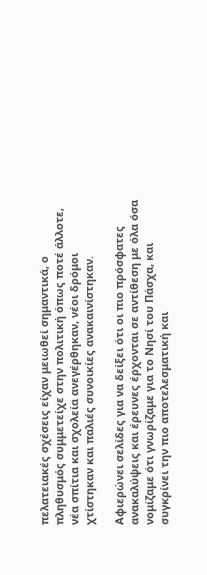πελατειακές σχέσεις είχαν μειωθεί σημαντικά, ο πληθυσμός συμμετείχε στην πολιτική όπως ποτέ άλλοτε, νέα σπίτια και σχολεία ανεγέρθηκαν, νέοι δρόμοι χτίστηκαν και παλιές συνοικίες ανακαινίστηκαν.

Αφιερώνει σελίδες για να δείξει ότι οι πιο πρόσφατες ανακαλύψεις και έρευνες έρχονται σε αντίθεση με όλα όσα νομίζαμε ότι γνωρίζαμε για το Νησί του Πάσχα, και συγκρίνει την πιο αποτελεσματική και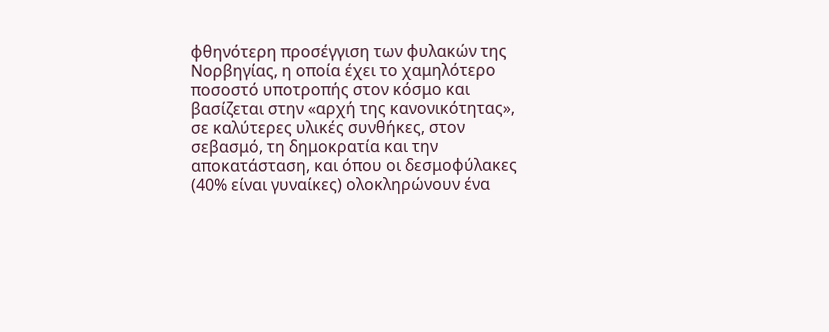φθηνότερη προσέγγιση των φυλακών της Νορβηγίας, η οποία έχει το χαμηλότερο ποσοστό υποτροπής στον κόσμο και βασίζεται στην «αρχή της κανονικότητας», σε καλύτερες υλικές συνθήκες, στον σεβασμό, τη δημοκρατία και την αποκατάσταση, και όπου οι δεσμοφύλακες (40% είναι γυναίκες) ολοκληρώνουν ένα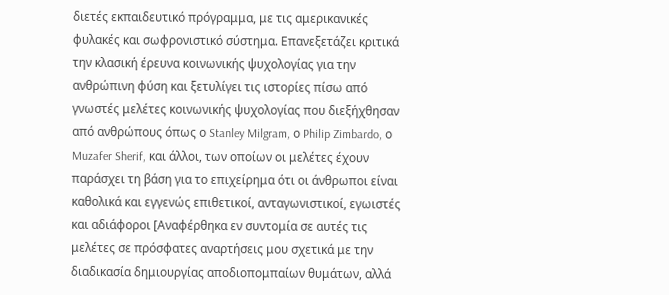διετές εκπαιδευτικό πρόγραμμα, με τις αμερικανικές φυλακές και σωφρονιστικό σύστημα. Επανεξετάζει κριτικά την κλασική έρευνα κοινωνικής ψυχολογίας για την ανθρώπινη φύση και ξετυλίγει τις ιστορίες πίσω από γνωστές μελέτες κοινωνικής ψυχολογίας που διεξήχθησαν από ανθρώπους όπως ο Stanley Milgram, ο Philip Zimbardo, ο Muzafer Sherif, και άλλοι, των οποίων οι μελέτες έχουν παράσχει τη βάση για το επιχείρημα ότι οι άνθρωποι είναι καθολικά και εγγενώς επιθετικοί, ανταγωνιστικοί, εγωιστές και αδιάφοροι [Αναφέρθηκα εν συντομία σε αυτές τις μελέτες σε πρόσφατες αναρτήσεις μου σχετικά με την διαδικασία δημιουργίας αποδιοπομπαίων θυμάτων, αλλά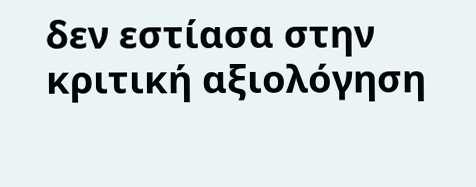δεν εστίασα στην κριτική αξιολόγηση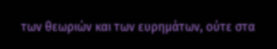των θεωριών και των ευρημάτων, ούτε στα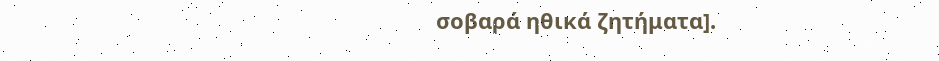σοβαρά ηθικά ζητήματα].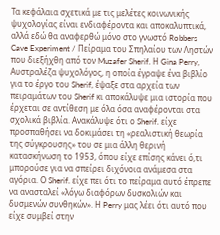Τα κεφάλαια σχετικά με τις μελέτες κοινωνικής ψυχολογίας είναι ενδιαφέροντα και αποκαλυπτικά, αλλά εδώ θα αναφερθώ μόνο στο γνωστό Robbers Cave Experiment / Πείραμα του Σπηλαίου των Ληστών που διεξήχθη από τον Muzafer Sherif. Η Gina Perry, Αυστραλέζα ψυχολόγος, η οποία έγραψε ένα βιβλίο για το έργο του Sherif, έψαξε στα αρχεία των πειραμάτων του Sherif κι αποκάλυψε μια ιστορία που έρχεται σε αντίθεση με όλα όσα αναφέρονται στα σχολικά βιβλία. Ανακάλυψε ότι ο Sherif. είχε προσπαθήσει να δοκιμάσει τη «ρεαλιστική θεωρία της σύγκρουσης» του σε μια άλλη θερινή κατασκήνωση το 1953, όπου είχε επίσης κάνει ό,τι μπορούσε για να σπείρει διχόνοια ανάμεσα στα αγόρια. Ο Sherif. είχε πει ότι το πείραμα αυτό έπρεπε να ανασταλεί «λόγω διαφόρων δυσκολιών και δυσμενών συνθηκών». Η Perry μας λέει ότι αυτό που είχε συμβεί στην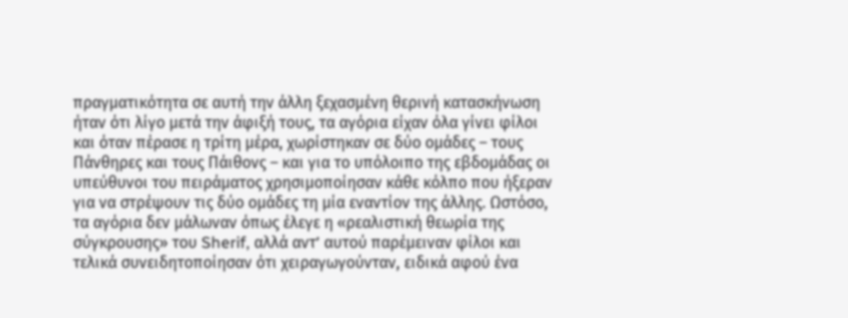πραγματικότητα σε αυτή την άλλη ξεχασμένη θερινή κατασκήνωση ήταν ότι λίγο μετά την άφιξή τους, τα αγόρια είχαν όλα γίνει φίλοι και όταν πέρασε η τρίτη μέρα, χωρίστηκαν σε δύο ομάδες – τους Πάνθηρες και τους Πάιθονς – και για το υπόλοιπο της εβδομάδας οι υπεύθυνοι του πειράματος χρησιμοποίησαν κάθε κόλπο που ήξεραν για να στρέψουν τις δύο ομάδες τη μία εναντίον της άλλης. Ωστόσο, τα αγόρια δεν μάλωναν όπως έλεγε η «ρεαλιστική θεωρία της σύγκρουσης» του Sherif, αλλά αντ’ αυτού παρέμειναν φίλοι και τελικά συνειδητοποίησαν ότι χειραγωγούνταν, ειδικά αφού ένα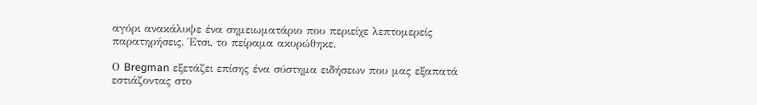αγόρι ανακάλυψε ένα σημειωματάριο που περιείχε λεπτομερείς παρατηρήσεις. Έτσι, το πείραμα ακυρώθηκε.

Ο Bregman εξετάζει επίσης ένα σύστημα ειδήσεων που μας εξαπατά εστιάζοντας στο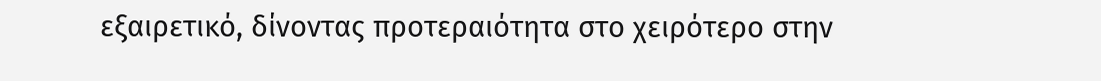εξαιρετικό, δίνοντας προτεραιότητα στο χειρότερο στην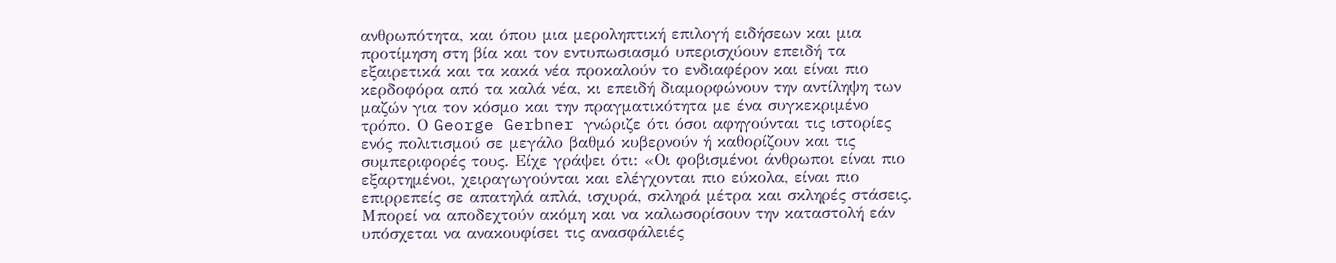ανθρωπότητα, και όπου μια μεροληπτική επιλογή ειδήσεων και μια προτίμηση στη βία και τον εντυπωσιασμό υπερισχύουν επειδή τα εξαιρετικά και τα κακά νέα προκαλούν το ενδιαφέρον και είναι πιο κερδοφόρα από τα καλά νέα, κι επειδή διαμορφώνουν την αντίληψη των μαζών για τον κόσμο και την πραγματικότητα με ένα συγκεκριμένο τρόπο. Ο George Gerbner γνώριζε ότι όσοι αφηγούνται τις ιστορίες ενός πολιτισμού σε μεγάλο βαθμό κυβερνούν ή καθορίζουν και τις συμπεριφορές τους. Είχε γράψει ότι: «Οι φοβισμένοι άνθρωποι είναι πιο εξαρτημένοι, χειραγωγούνται και ελέγχονται πιο εύκολα, είναι πιο επιρρεπείς σε απατηλά απλά, ισχυρά, σκληρά μέτρα και σκληρές στάσεις. Μπορεί να αποδεχτούν ακόμη και να καλωσορίσουν την καταστολή εάν υπόσχεται να ανακουφίσει τις ανασφάλειές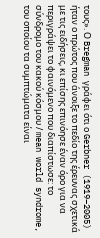τους». Ο Bregman γράφει ότι ο Gerbner (1919–2005) ήταν ο πρώτος που άνοιξε το πεδίο της έρευνας σχετικά με τις ειδήσεις, κι επίσης επινόησε έναν όρο για να περιγράψει το φαινόμενο που διαπίστωσε: το σύνδρομο του κακού κόσμου / mean world syndrome, του οποίου τα συμπτώματα είναι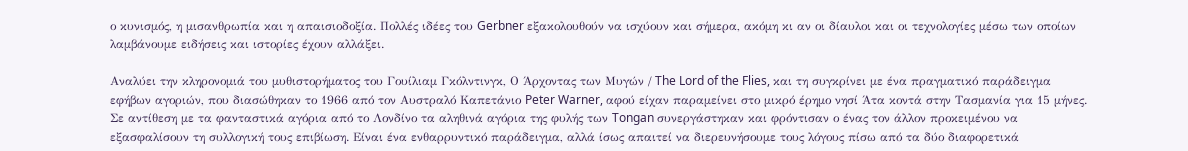ο κυνισμός, η μισανθρωπία και η απαισιοδοξία. Πολλές ιδέες του Gerbner εξακολουθούν να ισχύουν και σήμερα, ακόμη κι αν οι δίαυλοι και οι τεχνολογίες μέσω των οποίων λαμβάνουμε ειδήσεις και ιστορίες έχουν αλλάξει.

Αναλύει την κληρονομιά του μυθιστορήματος του Γουίλιαμ Γκόλντινγκ, Ο Άρχοντας των Μυγών / The Lord of the Flies, και τη συγκρίνει με ένα πραγματικό παράδειγμα εφήβων αγοριών, που διασώθηκαν το 1966 από τον Αυστραλό Καπετάνιο Peter Warner, αφού είχαν παραμείνει στο μικρό έρημο νησί Άτα κοντά στην Τασμανία για 15 μήνες. Σε αντίθεση με τα φανταστικά αγόρια από το Λονδίνο τα αληθινά αγόρια της φυλής των Tongan συνεργάστηκαν και φρόντισαν ο ένας τον άλλον προκειμένου να εξασφαλίσουν τη συλλογική τους επιβίωση. Είναι ένα ενθαρρυντικό παράδειγμα, αλλά ίσως απαιτεί να διερευνήσουμε τους λόγους πίσω από τα δύο διαφορετικά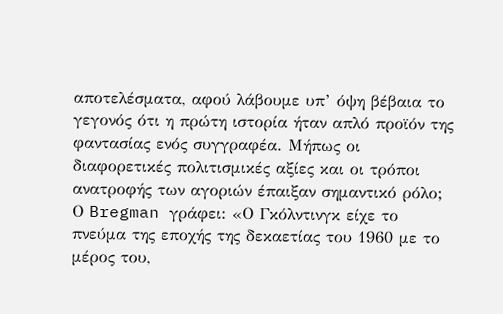αποτελέσματα, αφού λάβουμε υπ’ όψη βέβαια το γεγονός ότι η πρώτη ιστορία ήταν απλό προϊόν της φαντασίας ενός συγγραφέα. Μήπως οι διαφορετικές πολιτισμικές αξίες και οι τρόποι ανατροφής των αγοριών έπαιξαν σημαντικό ρόλο; Ο Bregman γράφει: «Ο Γκόλντινγκ είχε το πνεύμα της εποχής της δεκαετίας του 1960 με το μέρος του,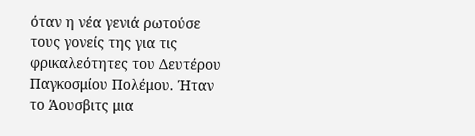όταν η νέα γενιά ρωτούσε τους γονείς της για τις φρικαλεότητες του Δευτέρου Παγκοσμίου Πολέμου. Ήταν το Άουσβιτς μια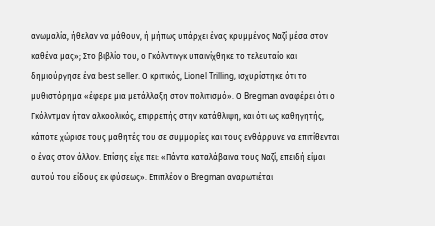ανωμαλία, ήθελαν να μάθουν, ή μήπως υπάρχει ένας κρυμμένος Ναζί μέσα στον καθένα μας»; Στο βιβλίο του, ο Γκόλντινγκ υπαινίχθηκε το τελευταίο και δημιούργησε ένα best seller. Ο κριτικός, Lionel Trilling, ισχυρίστηκε ότι το μυθιστόρημα «έφερε μια μετάλλαξη στον πολιτισμό». Ο Bregman αναφέρει ότι ο Γκόλντμαν ήταν αλκοολικός, επιρρεπής στην κατάθλιψη, και ότι ως καθηγητής, κάποτε χώρισε τους μαθητές του σε συμμορίες και τους ενθάρρυνε να επιτίθενται ο ένας στον άλλον. Επίσης είχε πει: «Πάντα καταλάβαινα τους Ναζί, επειδή είμαι αυτού του είδους εκ φύσεως». Επιπλέον ο Bregman αναρωτιέται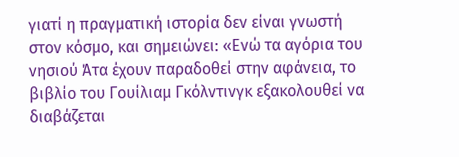γιατί η πραγματική ιστορία δεν είναι γνωστή στον κόσμο, και σημειώνει: «Ενώ τα αγόρια του νησιού Άτα έχουν παραδοθεί στην αφάνεια, το βιβλίο του Γουίλιαμ Γκόλντινγκ εξακολουθεί να διαβάζεται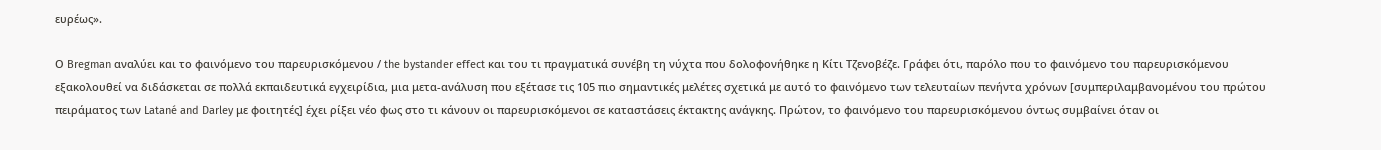ευρέως».

Ο Bregman αναλύει και το φαινόμενο του παρευρισκόμενου / the bystander effect και του τι πραγματικά συνέβη τη νύχτα που δολοφονήθηκε η Κίτι Τζενοβέζε. Γράφει ότι, παρόλο που το φαινόμενο του παρευρισκόμενου εξακολουθεί να διδάσκεται σε πολλά εκπαιδευτικά εγχειρίδια, μια μετα-ανάλυση που εξέτασε τις 105 πιο σημαντικές μελέτες σχετικά με αυτό το φαινόμενο των τελευταίων πενήντα χρόνων [συμπεριλαμβανομένου του πρώτου πειράματος των Latané and Darley με φοιτητές] έχει ρίξει νέο φως στο τι κάνουν οι παρευρισκόμενοι σε καταστάσεις έκτακτης ανάγκης. Πρώτον, το φαινόμενο του παρευρισκόμενου όντως συμβαίνει όταν οι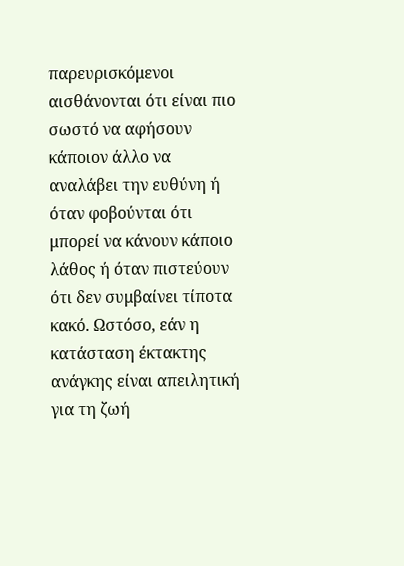παρευρισκόμενοι αισθάνονται ότι είναι πιο σωστό να αφήσουν κάποιον άλλο να αναλάβει την ευθύνη ή όταν φοβούνται ότι μπορεί να κάνουν κάποιο λάθος ή όταν πιστεύουν ότι δεν συμβαίνει τίποτα κακό. Ωστόσο, εάν η κατάσταση έκτακτης ανάγκης είναι απειλητική για τη ζωή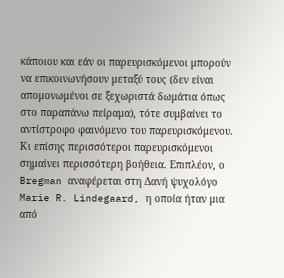κάποιου και εάν οι παρευρισκόμενοι μπορούν να επικοινωνήσουν μεταξύ τους (δεν είναι απομονωμένοι σε ξεχωριστά δωμάτια όπως στο παραπάνω πείραμα), τότε συμβαίνει το αντίστροφο φαινόμενο του παρευρισκόμενου. Κι επίσης περισσότεροι παρευρισκόμενοι σημαίνει περισσότερη βοήθεια. Επιπλέον, ο Bregman αναφέρεται στη Δανή ψυχολόγο Marie R. Lindegaard, η οποία ήταν μια από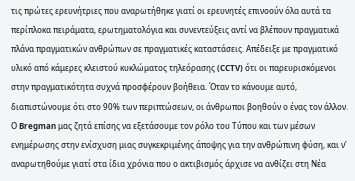τις πρώτες ερευνήτριες που αναρωτήθηκε γιατί οι ερευνητές επινοούν όλα αυτά τα περίπλοκα πειράματα, ερωτηματολόγια και συνεντεύξεις αντί να βλέπουν πραγματικά πλάνα πραγματικών ανθρώπων σε πραγματικές καταστάσεις. Απέδειξε με πραγματικό υλικό από κάμερες κλειστού κυκλώματος τηλεόρασης (CCTV) ότι οι παρευρισκόμενοι στην πραγματικότητα συχνά προσφέρουν βοήθεια. Όταν το κάνουμε αυτό, διαπιστώνουμε ότι στο 90% των περιπτώσεων, οι άνθρωποι βοηθούν ο ένας τον άλλον. Ο Bregman μας ζητά επίσης να εξετάσουμε τον ρόλο του Τύπου και των μέσων ενημέρωσης στην ενίσχυση μιας συγκεκριμένης άποψης για την ανθρώπινη φύση, και ν’ αναρωτηθούμε γιατί στα ίδια χρόνια που ο ακτιβισμός άρχισε να ανθίζει στη Νέα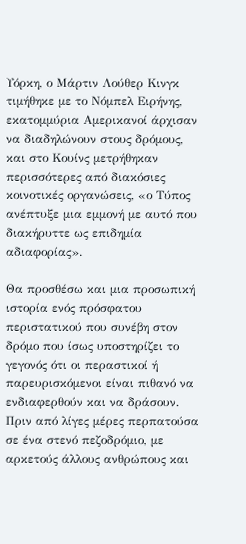Υόρκη, ο Μάρτιν Λούθερ Κινγκ τιμήθηκε με το Νόμπελ Ειρήνης, εκατομμύρια Αμερικανοί άρχισαν να διαδηλώνουν στους δρόμους, και στο Κουίνς μετρήθηκαν περισσότερες από διακόσιες κοινοτικές οργανώσεις, «ο Τύπος ανέπτυξε μια εμμονή με αυτό που διακήρυττε ως επιδημία αδιαφορίας».

Θα προσθέσω και μια προσωπική ιστορία ενός πρόσφατου περιστατικού που συνέβη στον δρόμο που ίσως υποστηρίζει το γεγονός ότι οι περαστικοί ή παρευρισκόμενοι είναι πιθανό να ενδιαφερθούν και να δράσουν. Πριν από λίγες μέρες περπατούσα σε ένα στενό πεζοδρόμιο, με αρκετούς άλλους ανθρώπους και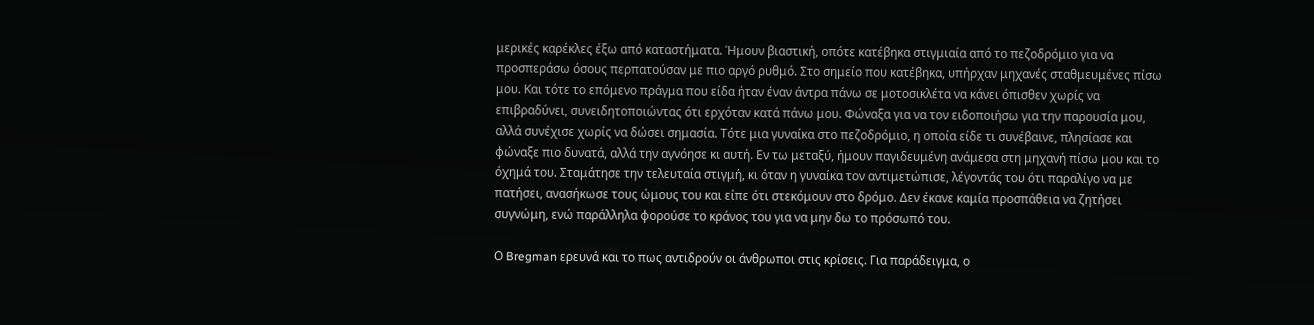μερικές καρέκλες έξω από καταστήματα. Ήμουν βιαστική, οπότε κατέβηκα στιγμιαία από το πεζοδρόμιο για να προσπεράσω όσους περπατούσαν με πιο αργό ρυθμό. Στο σημείο που κατέβηκα, υπήρχαν μηχανές σταθμευμένες πίσω μου. Και τότε το επόμενο πράγμα που είδα ήταν έναν άντρα πάνω σε μοτοσικλέτα να κάνει όπισθεν χωρίς να επιβραδύνει, συνειδητοποιώντας ότι ερχόταν κατά πάνω μου. Φώναξα για να τον ειδοποιήσω για την παρουσία μου, αλλά συνέχισε χωρίς να δώσει σημασία. Τότε μια γυναίκα στο πεζοδρόμιο, η οποία είδε τι συνέβαινε, πλησίασε και φώναξε πιο δυνατά, αλλά την αγνόησε κι αυτή. Εν τω μεταξύ, ήμουν παγιδευμένη ανάμεσα στη μηχανή πίσω μου και το όχημά του. Σταμάτησε την τελευταία στιγμή, κι όταν η γυναίκα τον αντιμετώπισε, λέγοντάς του ότι παραλίγο να με πατήσει, ανασήκωσε τους ώμους του και είπε ότι στεκόμουν στο δρόμο. Δεν έκανε καμία προσπάθεια να ζητήσει συγνώμη, ενώ παράλληλα φορούσε το κράνος του για να μην δω το πρόσωπό του.

Ο Bregman ερευνά και το πως αντιδρούν οι άνθρωποι στις κρίσεις. Για παράδειγμα, ο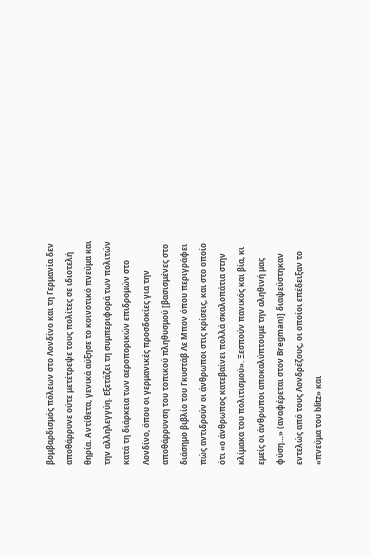βομβαρδισμός πόλεων στο Λονδίνο και τη Γερμανία δεν αποθάρρυνε ούτε μετέτρεψε τους πολίτες σε ιδιοτελή θηρία. Αντίθετα, γενικά αύξησε το κοινοτικό πνεύμα και την αλληλεγγύη. Εξετάζει τη συμπεριφορά των πολιτών κατά τη διάρκεια των αεροπορικών επιδρομών στο Λονδίνο, όπου οι γερμανικές προσδοκίες για την αποθάρρυνση του τοπικού πληθυσμού [βασισμένες στο διάσημο βιβλίο του Γκυστάβ Λε Μπον όπου περιγράφει πώς αντιδρούν οι άνθρωποι στις κρίσεις, και στο οποίο ότι «ο άνθρωπος κατεβαίνει πολλά σκαλοπάτια στην κλίμακα του πολιτισμού». Ξεσπούν πανικός και βία, κι εμείς οι άνθρωποι αποκαλύπτουμε την αληθινή μας φύση…» (αναφέρεται στον Bregman)] διαψεύστηκαν εντελώς από τους Λονδρέζους, οι οποίοι επέδειξαν το «πνεύμα του blitz» και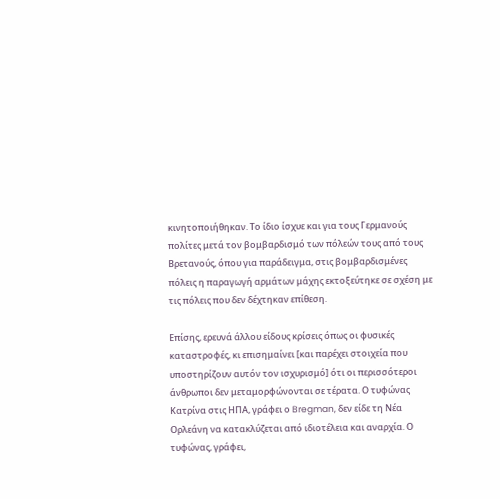κινητοποιήθηκαν. Το ίδιο ίσχυε και για τους Γερμανούς πολίτες μετά τον βομβαρδισμό των πόλεών τους από τους Βρετανούς, όπου για παράδειγμα, στις βομβαρδισμένες πόλεις η παραγωγή αρμάτων μάχης εκτοξεύτηκε σε σχέση με τις πόλεις που δεν δέχτηκαν επίθεση.

Επίσης, ερευνά άλλου είδους κρίσεις όπως οι φυσικές καταστροφές, κι επισημαίνει [και παρέχει στοιχεία που υποστηρίζουν αυτόν τον ισχυρισμό] ότι οι περισσότεροι άνθρωποι δεν μεταμορφώνονται σε τέρατα. Ο τυφώνας Κατρίνα στις ΗΠΑ, γράφει ο Bregman, δεν είδε τη Νέα Ορλεάνη να κατακλύζεται από ιδιοτέλεια και αναρχία. Ο τυφώνας, γράφει,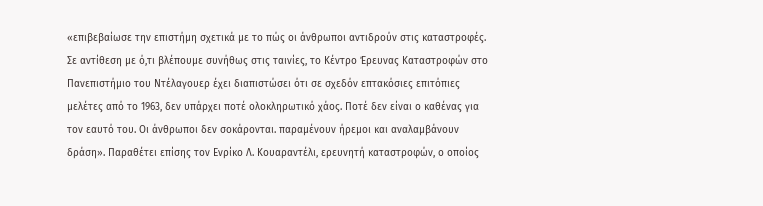«επιβεβαίωσε την επιστήμη σχετικά με το πώς οι άνθρωποι αντιδρούν στις καταστροφές. Σε αντίθεση με ό,τι βλέπουμε συνήθως στις ταινίες, το Κέντρο Έρευνας Καταστροφών στο Πανεπιστήμιο του Ντέλαγουερ έχει διαπιστώσει ότι σε σχεδόν επτακόσιες επιτόπιες μελέτες από το 1963, δεν υπάρχει ποτέ ολοκληρωτικό χάος. Ποτέ δεν είναι ο καθένας για τον εαυτό του. Οι άνθρωποι δεν σοκάρονται. παραμένουν ήρεμοι και αναλαμβάνουν δράση». Παραθέτει επίσης τον Ενρίκο Λ. Κουαραντέλι, ερευνητή καταστροφών, ο οποίος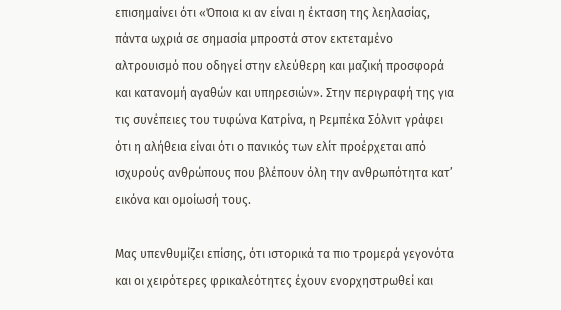επισημαίνει ότι «Όποια κι αν είναι η έκταση της λεηλασίας, πάντα ωχριά σε σημασία μπροστά στον εκτεταμένο αλτρουισμό που οδηγεί στην ελεύθερη και μαζική προσφορά και κατανομή αγαθών και υπηρεσιών». Στην περιγραφή της για τις συνέπειες του τυφώνα Κατρίνα, η Ρεμπέκα Σόλνιτ γράφει ότι η αλήθεια είναι ότι ο πανικός των ελίτ προέρχεται από ισχυρούς ανθρώπους που βλέπουν όλη την ανθρωπότητα κατ’ εικόνα και ομοίωσή τους.

Μας υπενθυμίζει επίσης, ότι ιστορικά τα πιο τρομερά γεγονότα και οι χειρότερες φρικαλεότητες έχουν ενορχηστρωθεί και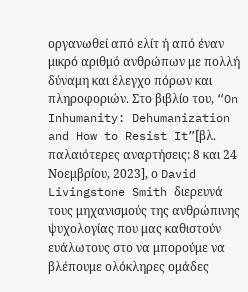οργανωθεί από ελίτ ή από έναν μικρό αριθμό ανθρώπων με πολλή δύναμη και έλεγχο πόρων και πληροφοριών. Στο βιβλίο του, “On Inhumanity: Dehumanization and How to Resist It”[βλ. παλαιότερες αναρτήσεις: 8 και 24 Νοεμβρίου, 2023], ο David Livingstone Smith διερευνά τους μηχανισμούς της ανθρώπινης ψυχολογίας που μας καθιστούν ευάλωτους στο να μπορούμε να βλέπουμε ολόκληρες ομάδες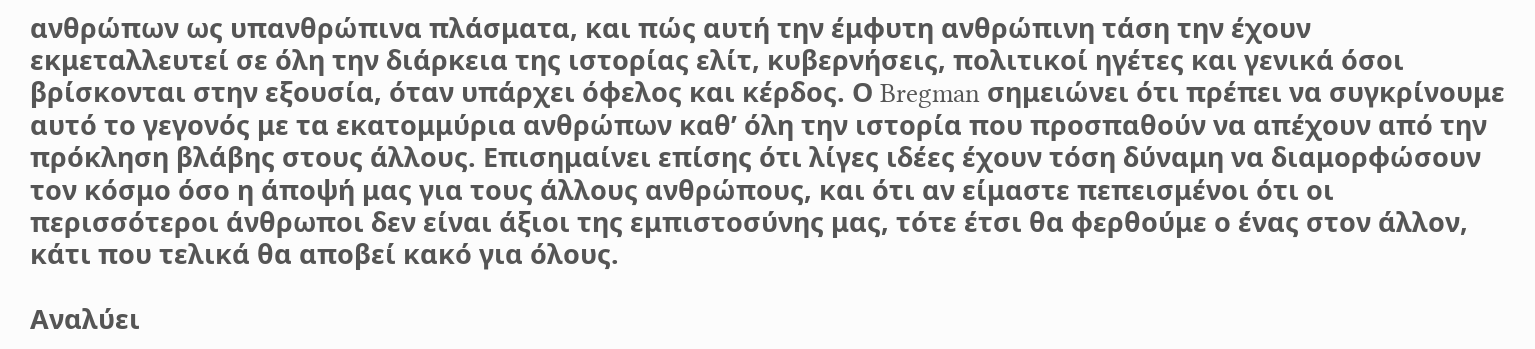ανθρώπων ως υπανθρώπινα πλάσματα, και πώς αυτή την έμφυτη ανθρώπινη τάση την έχουν εκμεταλλευτεί σε όλη την διάρκεια της ιστορίας ελίτ, κυβερνήσεις, πολιτικοί ηγέτες και γενικά όσοι βρίσκονται στην εξουσία, όταν υπάρχει όφελος και κέρδος. Ο Bregman σημειώνει ότι πρέπει να συγκρίνουμε αυτό το γεγονός με τα εκατομμύρια ανθρώπων καθ’ όλη την ιστορία που προσπαθούν να απέχουν από την πρόκληση βλάβης στους άλλους. Επισημαίνει επίσης ότι λίγες ιδέες έχουν τόση δύναμη να διαμορφώσουν τον κόσμο όσο η άποψή μας για τους άλλους ανθρώπους, και ότι αν είμαστε πεπεισμένοι ότι οι περισσότεροι άνθρωποι δεν είναι άξιοι της εμπιστοσύνης μας, τότε έτσι θα φερθούμε ο ένας στον άλλον, κάτι που τελικά θα αποβεί κακό για όλους.

Αναλύει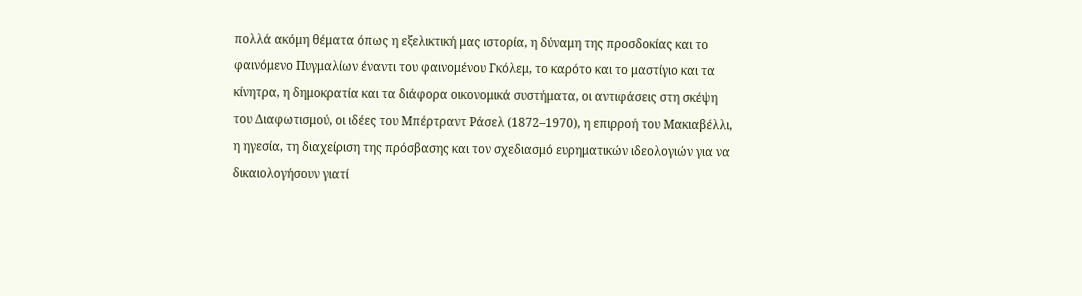πολλά ακόμη θέματα όπως η εξελικτική μας ιστορία, η δύναμη της προσδοκίας και το φαινόμενο Πυγμαλίων έναντι του φαινομένου Γκόλεμ, το καρότο και το μαστίγιο και τα κίνητρα, η δημοκρατία και τα διάφορα οικονομικά συστήματα, οι αντιφάσεις στη σκέψη του Διαφωτισμού, οι ιδέες του Μπέρτραντ Ράσελ (1872–1970), η επιρροή του Μακιαβέλλι, η ηγεσία, τη διαχείριση της πρόσβασης και τον σχεδιασμό ευρηματικών ιδεολογιών για να δικαιολογήσουν γιατί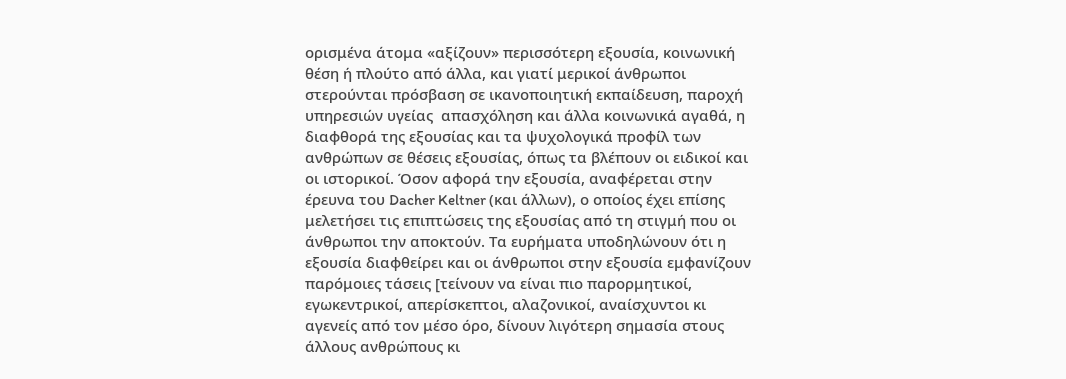ορισμένα άτομα «αξίζουν» περισσότερη εξουσία, κοινωνική θέση ή πλούτο από άλλα, και γιατί μερικοί άνθρωποι στερούνται πρόσβαση σε ικανοποιητική εκπαίδευση, παροχή υπηρεσιών υγείας  απασχόληση και άλλα κοινωνικά αγαθά, η διαφθορά της εξουσίας και τα ψυχολογικά προφίλ των ανθρώπων σε θέσεις εξουσίας, όπως τα βλέπουν οι ειδικοί και οι ιστορικοί. Όσον αφορά την εξουσία, αναφέρεται στην έρευνα του Dacher Keltner (και άλλων), ο οποίος έχει επίσης μελετήσει τις επιπτώσεις της εξουσίας από τη στιγμή που οι άνθρωποι την αποκτούν. Τα ευρήματα υποδηλώνουν ότι η εξουσία διαφθείρει και οι άνθρωποι στην εξουσία εμφανίζουν παρόμοιες τάσεις [τείνουν να είναι πιο παρορμητικοί, εγωκεντρικοί, απερίσκεπτοι, αλαζονικοί, αναίσχυντοι κι αγενείς από τον μέσο όρο, δίνουν λιγότερη σημασία στους άλλους ανθρώπους κι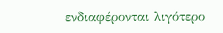ενδιαφέρονται λιγότερο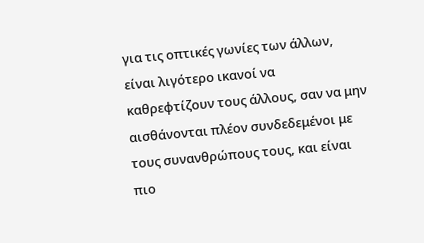για τις οπτικές γωνίες των άλλων, είναι λιγότερο ικανοί να καθρεφτίζουν τους άλλους, σαν να μην αισθάνονται πλέον συνδεδεμένοι με τους συνανθρώπους τους, και είναι πιο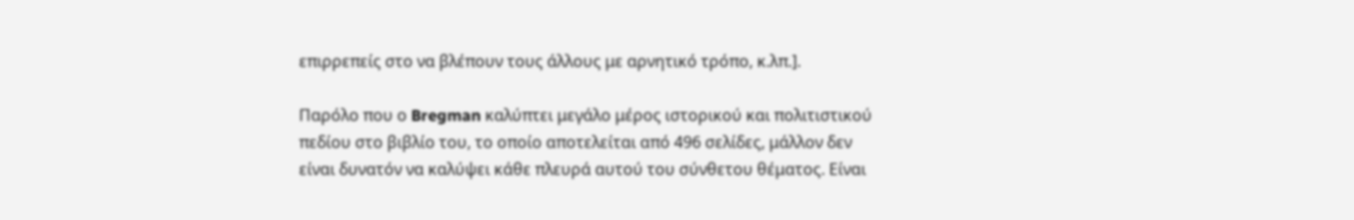επιρρεπείς στο να βλέπουν τους άλλους με αρνητικό τρόπο, κ.λπ.].

Παρόλο που ο Bregman καλύπτει μεγάλο μέρος ιστορικού και πολιτιστικού πεδίου στο βιβλίο του, το οποίο αποτελείται από 496 σελίδες, μάλλον δεν είναι δυνατόν να καλύψει κάθε πλευρά αυτού του σύνθετου θέματος. Είναι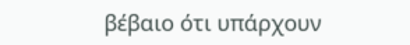βέβαιο ότι υπάρχουν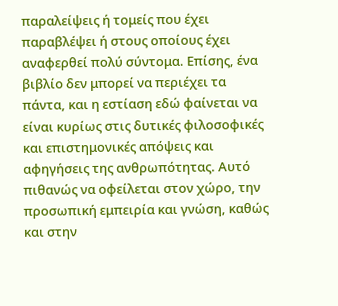παραλείψεις ή τομείς που έχει παραβλέψει ή στους οποίους έχει αναφερθεί πολύ σύντομα. Επίσης, ένα βιβλίο δεν μπορεί να περιέχει τα πάντα, και η εστίαση εδώ φαίνεται να είναι κυρίως στις δυτικές φιλοσοφικές και επιστημονικές απόψεις και αφηγήσεις της ανθρωπότητας. Αυτό πιθανώς να οφείλεται στον χώρο, την προσωπική εμπειρία και γνώση, καθώς και στην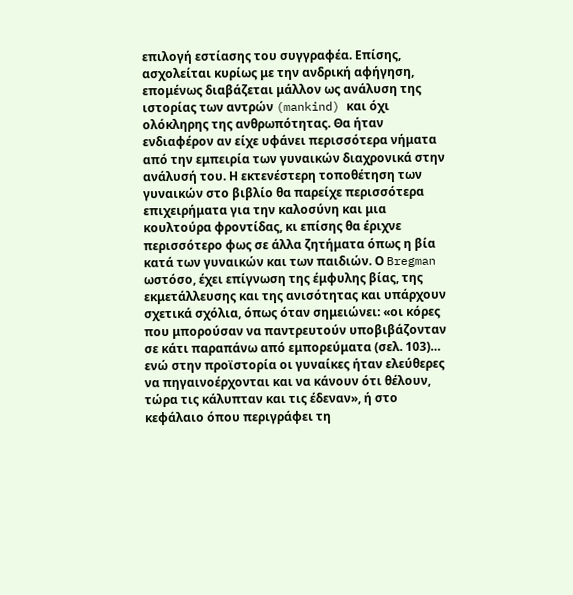επιλογή εστίασης του συγγραφέα. Επίσης, ασχολείται κυρίως με την ανδρική αφήγηση, επομένως διαβάζεται μάλλον ως ανάλυση της ιστορίας των αντρών (mankind) και όχι ολόκληρης της ανθρωπότητας. Θα ήταν ενδιαφέρον αν είχε υφάνει περισσότερα νήματα από την εμπειρία των γυναικών διαχρονικά στην ανάλυσή του. Η εκτενέστερη τοποθέτηση των γυναικών στο βιβλίο θα παρείχε περισσότερα επιχειρήματα για την καλοσύνη και μια κουλτούρα φροντίδας, κι επίσης θα έριχνε περισσότερο φως σε άλλα ζητήματα όπως η βία κατά των γυναικών και των παιδιών. Ο Bregman ωστόσο, έχει επίγνωση της έμφυλης βίας, της εκμετάλλευσης και της ανισότητας και υπάρχουν σχετικά σχόλια, όπως όταν σημειώνει: «οι κόρες που μπορούσαν να παντρευτούν υποβιβάζονταν σε κάτι παραπάνω από εμπορεύματα (σελ. 103)… ενώ στην προϊστορία οι γυναίκες ήταν ελεύθερες να πηγαινοέρχονται και να κάνουν ότι θέλουν, τώρα τις κάλυπταν και τις έδεναν», ή στο κεφάλαιο όπου περιγράφει τη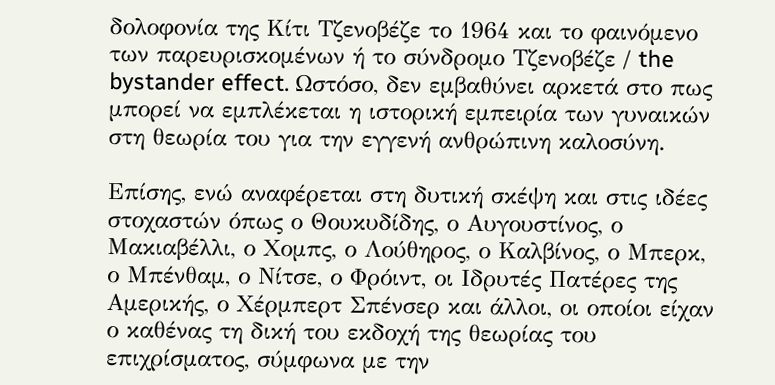δολοφονία της Κίτι Τζενοβέζε το 1964 και το φαινόμενο των παρευρισκομένων ή το σύνδρομο Τζενοβέζε / the bystander effect. Ωστόσο, δεν εμβαθύνει αρκετά στο πως μπορεί να εμπλέκεται η ιστορική εμπειρία των γυναικών  στη θεωρία του για την εγγενή ανθρώπινη καλοσύνη.

Επίσης, ενώ αναφέρεται στη δυτική σκέψη και στις ιδέες στοχαστών όπως ο Θουκυδίδης, ο Αυγουστίνος, ο Μακιαβέλλι, ο Χομπς, ο Λούθηρος, ο Καλβίνος, ο Μπερκ, ο Μπένθαμ, ο Νίτσε, ο Φρόιντ, οι Ιδρυτές Πατέρες της Αμερικής, ο Χέρμπερτ Σπένσερ και άλλοι, οι οποίοι είχαν ο καθένας τη δική του εκδοχή της θεωρίας του επιχρίσματος, σύμφωνα με την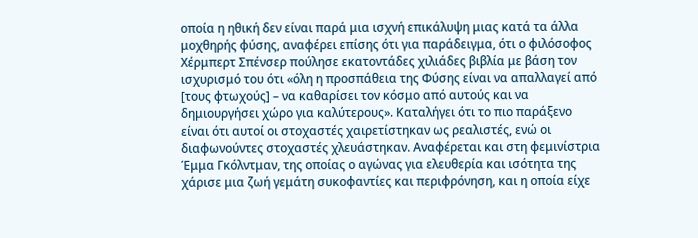οποία η ηθική δεν είναι παρά μια ισχνή επικάλυψη μιας κατά τα άλλα μοχθηρής φύσης, αναφέρει επίσης ότι για παράδειγμα, ότι ο φιλόσοφος Χέρμπερτ Σπένσερ πούλησε εκατοντάδες χιλιάδες βιβλία με βάση τον ισχυρισμό του ότι «όλη η προσπάθεια της Φύσης είναι να απαλλαγεί από [τους φτωχούς] – να καθαρίσει τον κόσμο από αυτούς και να δημιουργήσει χώρο για καλύτερους». Καταλήγει ότι το πιο παράξενο είναι ότι αυτοί οι στοχαστές χαιρετίστηκαν ως ρεαλιστές, ενώ οι διαφωνούντες στοχαστές χλευάστηκαν. Αναφέρεται και στη φεμινίστρια Έμμα Γκόλντμαν, της οποίας ο αγώνας για ελευθερία και ισότητα της χάρισε μια ζωή γεμάτη συκοφαντίες και περιφρόνηση, και η οποία είχε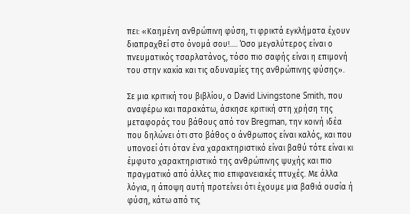πει: «Καημένη ανθρώπινη φύση, τι φρικτά εγκλήματα έχουν διαπραχθεί στο όνομά σου!…. Όσο μεγαλύτερος είναι ο πνευματικός τσαρλατάνος, τόσο πιο σαφής είναι η επιμονή του στην κακία και τις αδυναμίες της ανθρώπινης φύσης».

Σε μια κριτική του βιβλίου, ο David Livingstone Smith, που αναφέρω και παρακάτω, άσκησε κριτική στη χρήση της μεταφοράς του βάθους από τον Bregman, την κοινή ιδέα που δηλώνει ότι στο βάθος ο άνθρωπος είναι καλός, και που υπονοεί ότι όταν ένα χαρακτηριστικό είναι βαθύ τότε είναι κι έμφυτο χαρακτηριστικό της ανθρώπινης ψυχής και πιο πραγματικό από άλλες πιο επιφανειακές πτυχές. Με άλλα λόγια, η άποψη αυτή προτείνει ότι έχουμε μια βαθιά ουσία ή φύση, κάτω από τις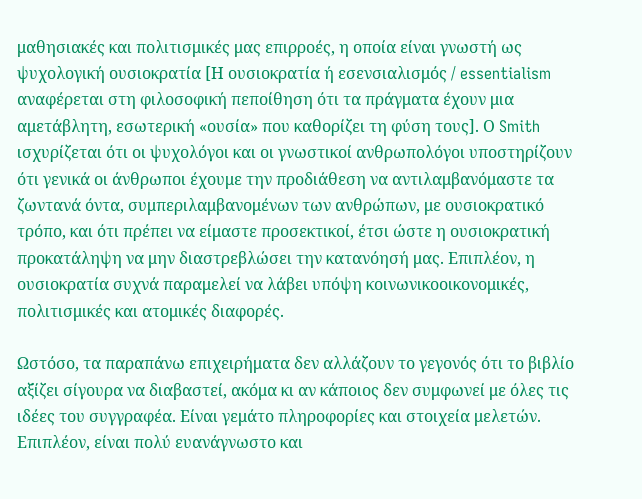μαθησιακές και πολιτισμικές μας επιρροές, η οποία είναι γνωστή ως ψυχολογική ουσιοκρατία [Η ουσιοκρατία ή εσενσιαλισμός / essentialism αναφέρεται στη φιλοσοφική πεποίθηση ότι τα πράγματα έχουν μια αμετάβλητη, εσωτερική «ουσία» που καθορίζει τη φύση τους]. Ο Smith ισχυρίζεται ότι οι ψυχολόγοι και οι γνωστικοί ανθρωπολόγοι υποστηρίζουν ότι γενικά οι άνθρωποι έχουμε την προδιάθεση να αντιλαμβανόμαστε τα ζωντανά όντα, συμπεριλαμβανομένων των ανθρώπων, με ουσιοκρατικό τρόπο, και ότι πρέπει να είμαστε προσεκτικοί, έτσι ώστε η ουσιοκρατική προκατάληψη να μην διαστρεβλώσει την κατανόησή μας. Επιπλέον, η ουσιοκρατία συχνά παραμελεί να λάβει υπόψη κοινωνικοοικονομικές, πολιτισμικές και ατομικές διαφορές.

Ωστόσο, τα παραπάνω επιχειρήματα δεν αλλάζουν το γεγονός ότι το βιβλίο αξίζει σίγουρα να διαβαστεί, ακόμα κι αν κάποιος δεν συμφωνεί με όλες τις ιδέες του συγγραφέα. Είναι γεμάτο πληροφορίες και στοιχεία μελετών. Επιπλέον, είναι πολύ ευανάγνωστο και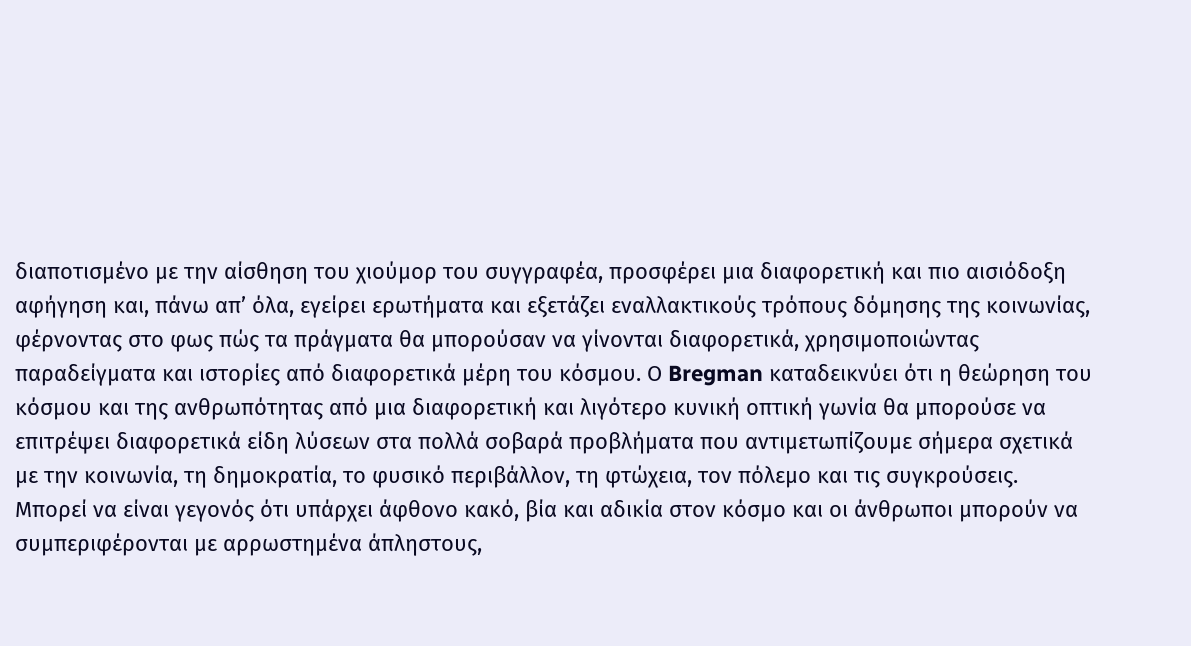διαποτισμένο με την αίσθηση του χιούμορ του συγγραφέα, προσφέρει μια διαφορετική και πιο αισιόδοξη αφήγηση και, πάνω απ’ όλα, εγείρει ερωτήματα και εξετάζει εναλλακτικούς τρόπους δόμησης της κοινωνίας, φέρνοντας στο φως πώς τα πράγματα θα μπορούσαν να γίνονται διαφορετικά, χρησιμοποιώντας παραδείγματα και ιστορίες από διαφορετικά μέρη του κόσμου. Ο Bregman καταδεικνύει ότι η θεώρηση του κόσμου και της ανθρωπότητας από μια διαφορετική και λιγότερο κυνική οπτική γωνία θα μπορούσε να επιτρέψει διαφορετικά είδη λύσεων στα πολλά σοβαρά προβλήματα που αντιμετωπίζουμε σήμερα σχετικά με την κοινωνία, τη δημοκρατία, το φυσικό περιβάλλον, τη φτώχεια, τον πόλεμο και τις συγκρούσεις. Μπορεί να είναι γεγονός ότι υπάρχει άφθονο κακό, βία και αδικία στον κόσμο και οι άνθρωποι μπορούν να συμπεριφέρονται με αρρωστημένα άπληστους,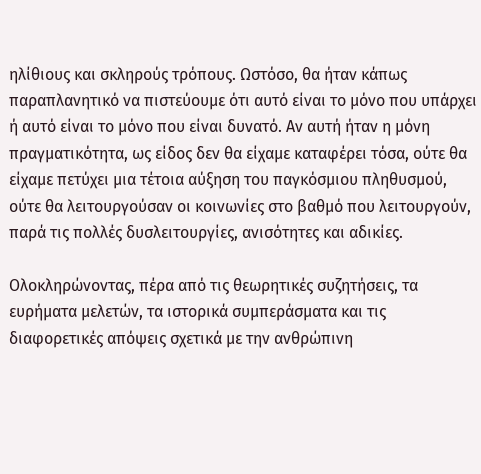ηλίθιους και σκληρούς τρόπους. Ωστόσο, θα ήταν κάπως παραπλανητικό να πιστεύουμε ότι αυτό είναι το μόνο που υπάρχει ή αυτό είναι το μόνο που είναι δυνατό. Αν αυτή ήταν η μόνη πραγματικότητα, ως είδος δεν θα είχαμε καταφέρει τόσα, ούτε θα είχαμε πετύχει μια τέτοια αύξηση του παγκόσμιου πληθυσμού, ούτε θα λειτουργούσαν οι κοινωνίες στο βαθμό που λειτουργούν, παρά τις πολλές δυσλειτουργίες, ανισότητες και αδικίες.

Ολοκληρώνοντας, πέρα από τις θεωρητικές συζητήσεις, τα ευρήματα μελετών, τα ιστορικά συμπεράσματα και τις διαφορετικές απόψεις σχετικά με την ανθρώπινη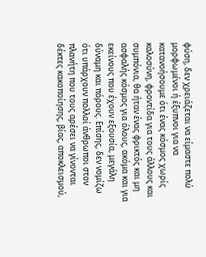φύση, δεν χρειάζεται να είμαστε πολύ μορφωμένοι ή έξυπνοι για να κατανοήσουμε ότι ένας κόσμος χωρίς καλοσύνη, φροντίδα για τους άλλους και συμπόνια, θα ήταν ένας φρικτός και μη ασφαλής κόσμος για όλους, ακόμα και για εκείνους που έχουν εξουσία, μεγάλη δύναμη και πόρους. Επίσης, δεν νομίζω ότι υπάρχουν πολλοί άνθρωποι στον πλανήτη που τους αρέσει να γίνονται δέκτες κακοποίησης, βίας, αποκλεισμού,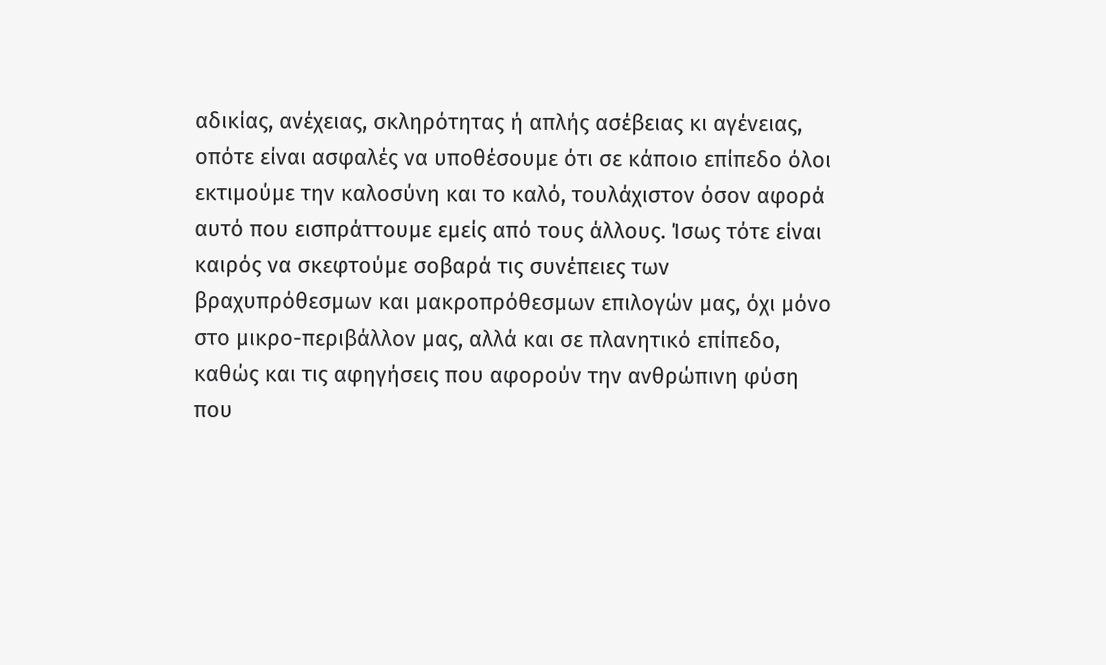αδικίας, ανέχειας, σκληρότητας ή απλής ασέβειας κι αγένειας, οπότε είναι ασφαλές να υποθέσουμε ότι σε κάποιο επίπεδο όλοι εκτιμούμε την καλοσύνη και το καλό, τουλάχιστον όσον αφορά αυτό που εισπράττουμε εμείς από τους άλλους. Ίσως τότε είναι καιρός να σκεφτούμε σοβαρά τις συνέπειες των βραχυπρόθεσμων και μακροπρόθεσμων επιλογών μας, όχι μόνο στο μικρο-περιβάλλον μας, αλλά και σε πλανητικό επίπεδο, καθώς και τις αφηγήσεις που αφορούν την ανθρώπινη φύση που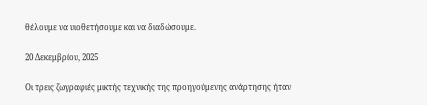θέλουμε να υιοθετήσουμε και να διαδώσουμε.

20 Δεκεμβρίου, 2025

Οι τρεις ζωγραφιές μικτής τεχνικής της προηγούμενης ανάρτησης ήταν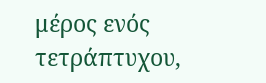μέρος ενός τετράπτυχου,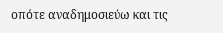οπότε αναδημοσιεύω και τις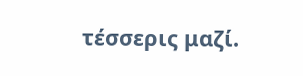τέσσερις μαζί.